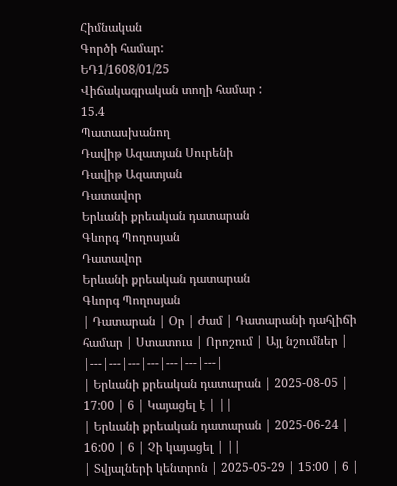Հիմնական
Գործի համար:
ԵԴ1/1608/01/25
Վիճակագրական տողի համար :
15.4
Պատասխանող
Դավիթ Ազատյան Սուրենի
Դավիթ Ազատյան
Դատավոր
Երևանի քրեական դատարան
Գևորգ Պողոսյան
Դատավոր
Երևանի քրեական դատարան
Գևորգ Պողոսյան
| Դատարան | Օր | Ժամ | Դատարանի դահլիճի համար | Ստատուս | Որոշում | Այլ նշումներ |
|---|---|---|---|---|---|---|
| Երևանի քրեական դատարան | 2025-08-05 | 17:00 | 6 | Կայացել է | ||
| Երևանի քրեական դատարան | 2025-06-24 | 16:00 | 6 | Չի կայացել | ||
| Տվյալների կենտրոն | 2025-05-29 | 15:00 | 6 |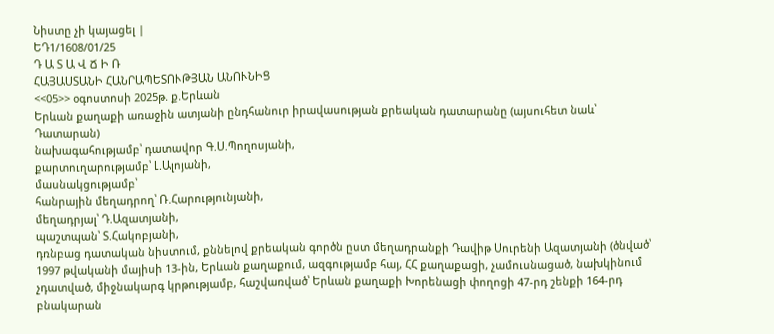Նիստը չի կայացել |
ԵԴ1/1608/01/25
Դ Ա Տ Ա Վ Ճ Ի Ռ
ՀԱՅԱՍՏԱՆԻ ՀԱՆՐԱՊԵՏՈՒԹՅԱՆ ԱՆՈՒՆԻՑ
<<05>> օգոստոսի 2025թ. ք.Երևան
Երևան քաղաքի առաջին ատյանի ընդհանուր իրավասության քրեական դատարանը (այսուհետ նաև՝ Դատարան)
նախագահությամբ՝ դատավոր Գ.Ս.Պողոսյանի,
քարտուղարությամբ՝ Լ.Ալոյանի,
մասնակցությամբ՝
հանրային մեղադրող՝ Ռ.Հարությունյանի,
մեղադրյալ՝ Դ.Ազատյանի,
պաշտպան՝ Տ.Հակոբյանի,
դռնբաց դատական նիստում, քննելով քրեական գործն ըստ մեղադրանքի Դավիթ Սուրենի Ազատյանի (ծնված՝ 1997 թվականի մայիսի 13-ին, Երևան քաղաքում, ազգությամբ հայ, ՀՀ քաղաքացի, չամուսնացած, նախկինում չդատված, միջնակարգ կրթությամբ, հաշվառված՝ Երևան քաղաքի Խորենացի փողոցի 47-րդ շենքի 164-րդ բնակարան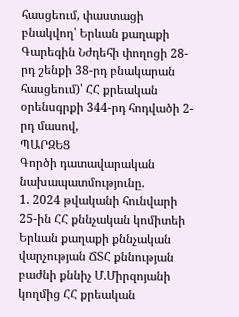հասցեում, փաստացի բնակվող՝ Երևան քաղաքի Գարեգին Նժդեհի փողոցի 28-րդ շենքի 38-րդ բնակարան հասցեում)՝ ՀՀ քրեական օրենսգրքի 344-րդ հոդվածի 2-րդ մասով,
ՊԱՐԶԵՑ
Գործի դատավարական նախապատմությունը.
1. 2024 թվականի հունվարի 25-ին ՀՀ քննչական կոմիտեի Երևան քաղաքի քննչական վարչության ՃՏՀ քննության բաժնի քննիչ Մ.Միրզոյանի կողմից ՀՀ քրեական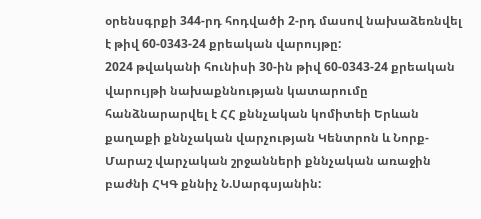օրենսգրքի 344-րդ հոդվածի 2-րդ մասով նախաձեռնվել է թիվ 60-0343-24 քրեական վարույթը:
2024 թվականի հունիսի 30-ին թիվ 60-0343-24 քրեական վարույթի նախաքննության կատարումը հանձնարարվել է ՀՀ քննչական կոմիտեի Երևան քաղաքի քննչական վարչության Կենտրոն և Նորք-Մարաշ վարչական շրջանների քննչական առաջին բաժնի ՀԿԳ քննիչ Ն.Սարգսյանին: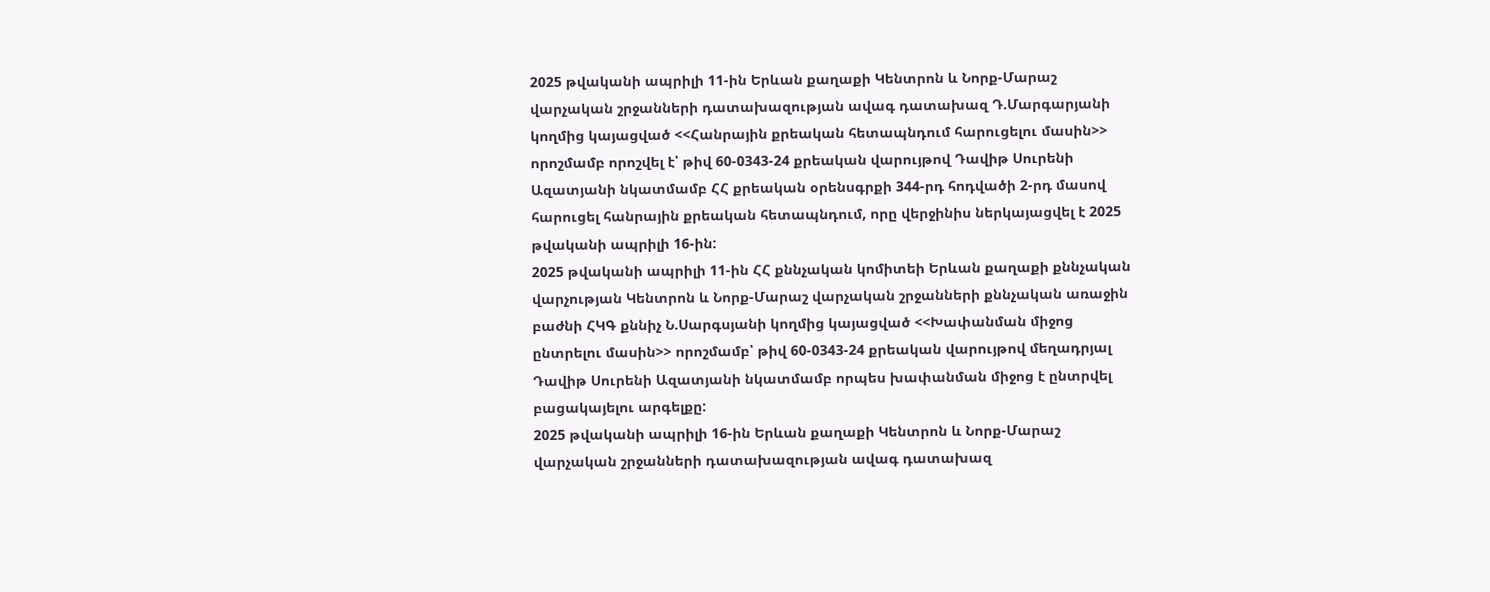2025 թվականի ապրիլի 11-ին Երևան քաղաքի Կենտրոն և Նորք-Մարաշ վարչական շրջանների դատախազության ավագ դատախազ Դ.Մարգարյանի կողմից կայացված <<Հանրային քրեական հետապնդում հարուցելու մասին>> որոշմամբ որոշվել է՝ թիվ 60-0343-24 քրեական վարույթով Դավիթ Սուրենի Ազատյանի նկատմամբ ՀՀ քրեական օրենսգրքի 344-րդ հոդվածի 2-րդ մասով հարուցել հանրային քրեական հետապնդում, որը վերջինիս ներկայացվել է 2025 թվականի ապրիլի 16-ին:
2025 թվականի ապրիլի 11-ին ՀՀ քննչական կոմիտեի Երևան քաղաքի քննչական վարչության Կենտրոն և Նորք-Մարաշ վարչական շրջանների քննչական առաջին բաժնի ՀԿԳ քննիչ Ն.Սարգսյանի կողմից կայացված <<Խափանման միջոց ընտրելու մասին>> որոշմամբ՝ թիվ 60-0343-24 քրեական վարույթով մեղադրյալ Դավիթ Սուրենի Ազատյանի նկատմամբ որպես խափանման միջոց է ընտրվել բացակայելու արգելքը:
2025 թվականի ապրիլի 16-ին Երևան քաղաքի Կենտրոն և Նորք-Մարաշ վարչական շրջանների դատախազության ավագ դատախազ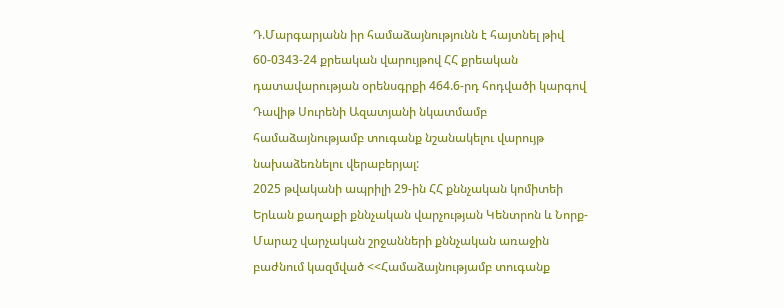Դ.Մարգարյանն իր համաձայնությունն է հայտնել թիվ 60-0343-24 քրեական վարույթով ՀՀ քրեական դատավարության օրենսգրքի 464.6-րդ հոդվածի կարգով Դավիթ Սուրենի Ազատյանի նկատմամբ համաձայնությամբ տուգանք նշանակելու վարույթ նախաձեռնելու վերաբերյալ:
2025 թվականի ապրիլի 29-ին ՀՀ քննչական կոմիտեի Երևան քաղաքի քննչական վարչության Կենտրոն և Նորք-Մարաշ վարչական շրջանների քննչական առաջին բաժնում կազմված <<Համաձայնությամբ տուգանք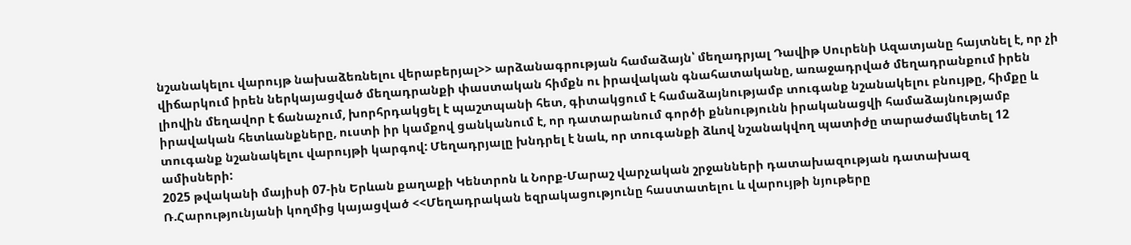նշանակելու վարույթ նախաձեռնելու վերաբերյալ>> արձանագրության համաձայն՝ մեղադրյալ Դավիթ Սուրենի Ազատյանը հայտնել է, որ չի վիճարկում իրեն ներկայացված մեղադրանքի փաստական հիմքն ու իրավական գնահատականը, առաջադրված մեղադրանքում իրեն լիովին մեղավոր է ճանաչում, խորհրդակցել է պաշտպանի հետ, գիտակցում է համաձայնությամբ տուգանք նշանակելու բնույթը, հիմքը և իրավական հետևանքները, ուստի իր կամքով ցանկանում է, որ դատարանում գործի քննությունն իրականացվի համաձայնությամբ տուգանք նշանակելու վարույթի կարգով: Մեղադրյալը խնդրել է նաև, որ տուգանքի ձևով նշանակվող պատիժը տարաժամկետել 12 ամիսների:
2025 թվականի մայիսի 07-ին Երևան քաղաքի Կենտրոն և Նորք-Մարաշ վարչական շրջանների դատախազության դատախազ Ռ.Հարությունյանի կողմից կայացված <<Մեղադրական եզրակացությունը հաստատելու և վարույթի նյութերը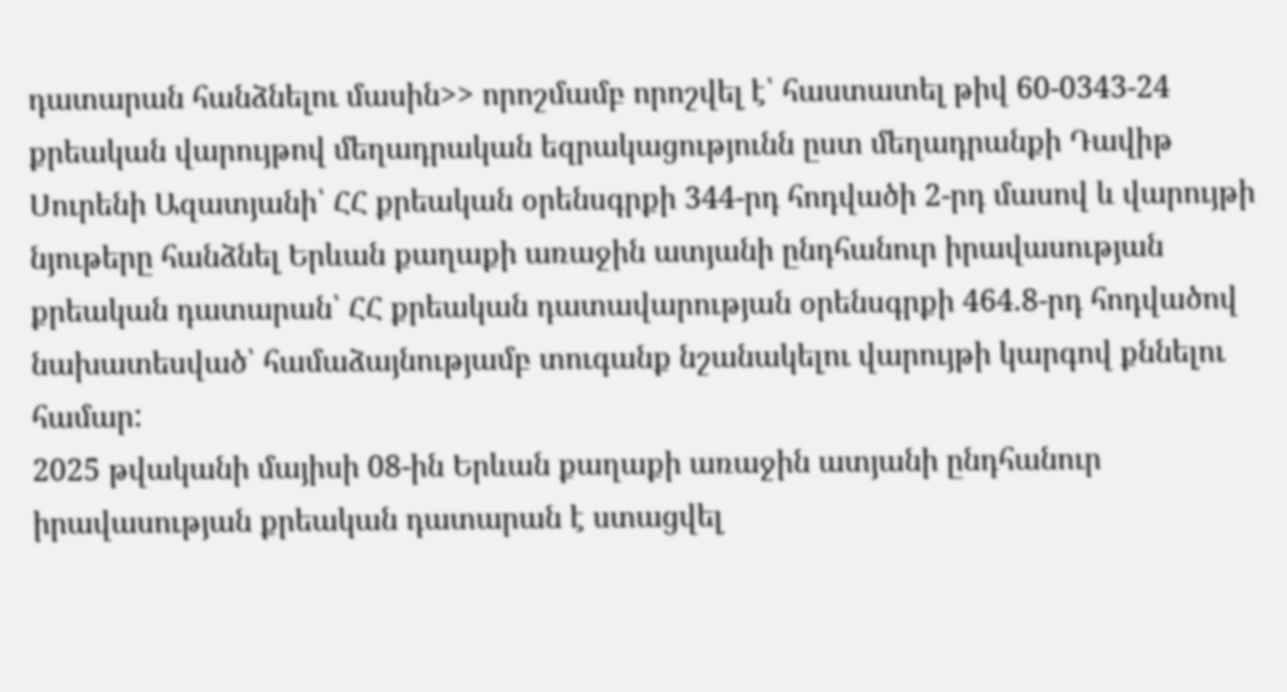դատարան հանձնելու մասին>> որոշմամբ որոշվել է՝ հաստատել թիվ 60-0343-24 քրեական վարույթով մեղադրական եզրակացությունն ըստ մեղադրանքի Դավիթ Սուրենի Ազատյանի՝ ՀՀ քրեական օրենսգրքի 344-րդ հոդվածի 2-րդ մասով և վարույթի նյութերը հանձնել Երևան քաղաքի առաջին ատյանի ընդհանուր իրավասության քրեական դատարան՝ ՀՀ քրեական դատավարության օրենսգրքի 464.8-րդ հոդվածով նախատեսված՝ համաձայնությամբ տուգանք նշանակելու վարույթի կարգով քննելու համար:
2025 թվականի մայիսի 08-ին Երևան քաղաքի առաջին ատյանի ընդհանուր իրավասության քրեական դատարան է ստացվել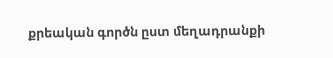քրեական գործն ըստ մեղադրանքի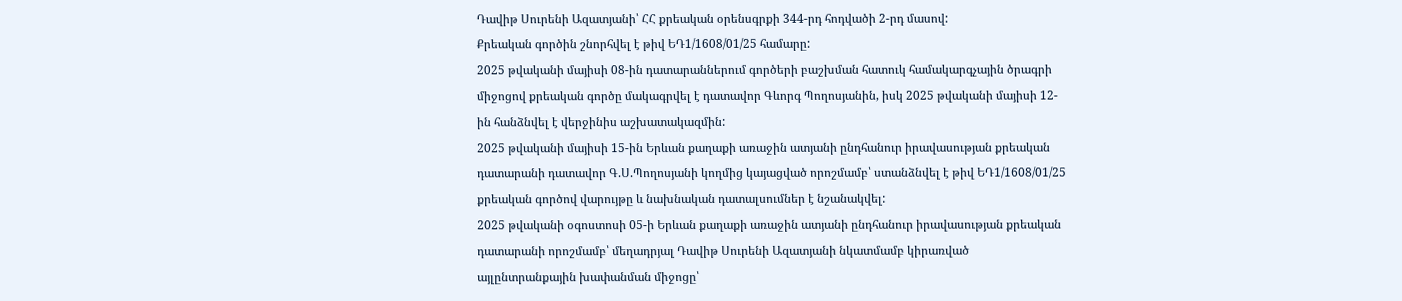Դավիթ Սուրենի Ազատյանի՝ ՀՀ քրեական օրենսգրքի 344-րդ հոդվածի 2-րդ մասով:
Քրեական գործին շնորհվել է թիվ ԵԴ1/1608/01/25 համարը:
2025 թվականի մայիսի 08-ին դատարաններում գործերի բաշխման հատուկ համակարգչային ծրագրի միջոցով քրեական գործը մակագրվել է դատավոր Գևորգ Պողոսյանին, իսկ 2025 թվականի մայիսի 12-ին հանձնվել է վերջինիս աշխատակազմին:
2025 թվականի մայիսի 15-ին Երևան քաղաքի առաջին ատյանի ընդհանուր իրավասության քրեական դատարանի դատավոր Գ.Ս.Պողոսյանի կողմից կայացված որոշմամբ՝ ստանձնվել է թիվ ԵԴ1/1608/01/25 քրեական գործով վարույթը և նախնական դատալսումներ է նշանակվել:
2025 թվականի օգոստոսի 05-ի Երևան քաղաքի առաջին ատյանի ընդհանուր իրավասության քրեական դատարանի որոշմամբ՝ մեղադրյալ Դավիթ Սուրենի Ազատյանի նկատմամբ կիրառված այլընտրանքային խափանման միջոցը՝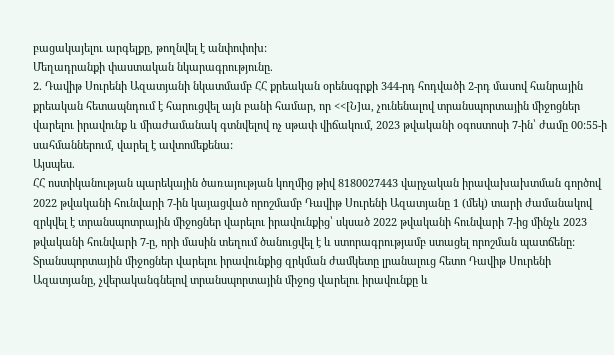բացակայելու արգելքը, թողնվել է անփոփոխ:
Մեղադրանքի փաստական նկարագրությունը.
2. Դավիթ Սուրենի Ազատյանի նկատմամբ ՀՀ քրեական օրենսգրքի 344-րդ հոդվածի 2-րդ մասով հանրային քրեական հետապնդում է հարուցվել այն բանի համար, որ <<[Ն]ա, չունենալով տրանսպորտային միջոցներ վարելու իրավունք և միաժամանակ գտնվելով ոչ սթափ վիճակում, 2023 թվականի օգոստոսի 7-ին՝ ժամը 00:55-ի սահմաններում, վարել է ավտոմեքենա:
Այսպես.
ՀՀ ոստիկանության պարեկային ծառայության կողմից թիվ 8180027443 վարչական իրավախախտման գործով 2022 թվականի հունվարի 7-ին կայացված որոշմամբ Դավիթ Սուրենի Ազատյանը 1 (մեկ) տարի ժամանակով զրկվել է տրանսպոտրային միջոցներ վարելու իրավունքից՝ սկսած 2022 թվականի հունվարի 7-ից մինչև 2023 թվականի հունվարի 7-ը, որի մասին տեղում ծանուցվել է և ստորագրությամբ ստացել որոշման պատճենը: Տրանսպորտային միջոցներ վարելու իրավունքից զրկման ժամկետը լրանալուց հետո Դավիթ Սուրենի Ազատյանը, չվերականգնելով տրանսպորտային միջոց վարելու իրավունքը և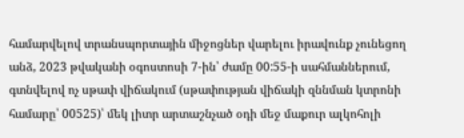համարվելով տրանսպորտային միջոցներ վարելու իրավունք չունեցող անձ, 2023 թվականի օգոստոսի 7-ին՝ ժամը 00:55-ի սահմաններում, գտնվելով ոչ սթափ վիճակում (սթափության վիճակի զննման կտրոնի համարը՝ 00525)՝ մեկ լիտր արտաշնչած օդի մեջ մաքուր ալկոհոլի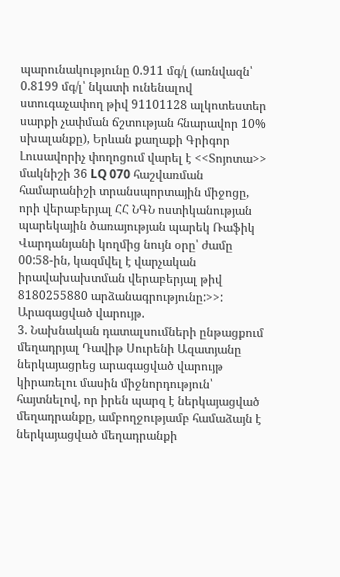պարունակությունը 0.911 մգ/լ (առնվազն՝ 0.8199 մգ/լ՝ նկատի ունենալով ստուգաչափող թիվ 91101128 ալկոտեստեր սարքի չափման ճշտության հնարավոր 10% սխալանքը), Երևան քաղաքի Գրիգոր Լուսավորիչ փողոցում վարել է <<Տոյոտա>> մակնիշի 36 LQ 070 հաշվառման համարանիշի տրանսպորտային միջոցը, որի վերաբերյալ ՀՀ ՆԳՆ ոստիկանության պարեկային ծառայության պարեկ Ռաֆիկ Վարդանյանի կողմից նույն օրը՝ ժամը 00:58-ին, կազմվել է վարչական իրավախախտման վերաբերյալ թիվ 8180255880 արձանագրությունը:>>:
Արագացված վարույթ.
3. Նախնական դատալսումների ընթացքում մեղադրյալ Դավիթ Սուրենի Ազատյանը ներկայացրեց արագացված վարույթ կիրառելու մասին միջնորդություն՝ հայտնելով, որ իրեն պարզ է ներկայացված մեղադրանքը, ամբողջությամբ համաձայն է ներկայացված մեղադրանքի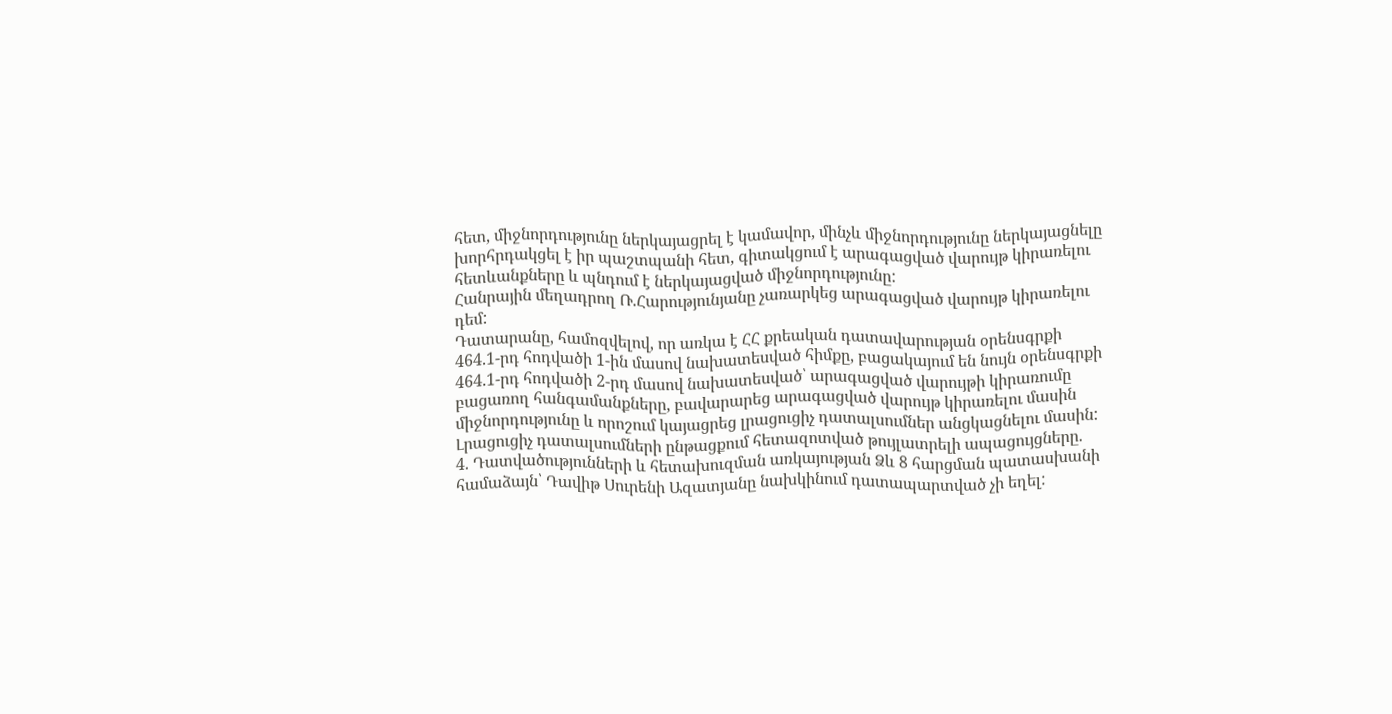հետ, միջնորդությունը ներկայացրել է կամավոր, մինչև միջնորդությունը ներկայացնելը խորհրդակցել է իր պաշտպանի հետ, գիտակցում է արագացված վարույթ կիրառելու հետևանքները և պնդում է ներկայացված միջնորդությունը:
Հանրային մեղադրող Ռ.Հարությունյանը չառարկեց արագացված վարույթ կիրառելու դեմ:
Դատարանը, համոզվելով, որ առկա է ՀՀ քրեական դատավարության օրենսգրքի 464.1-րդ հոդվածի 1-ին մասով նախատեսված հիմքը, բացակայում են նույն օրենսգրքի 464.1-րդ հոդվածի 2-րդ մասով նախատեսված՝ արագացված վարույթի կիրառումը բացառող հանգամանքները, բավարարեց արագացված վարույթ կիրառելու մասին միջնորդությունը և որոշում կայացրեց լրացուցիչ դատալսումներ անցկացնելու մասին:
Լրացուցիչ դատալսումների ընթացքում հետազոտված թույլատրելի ապացույցները.
4. Դատվածությունների և հետախուզման առկայության Ձև 8 հարցման պատասխանի համաձայն՝ Դավիթ Սուրենի Ազատյանը նախկինում դատապարտված չի եղել: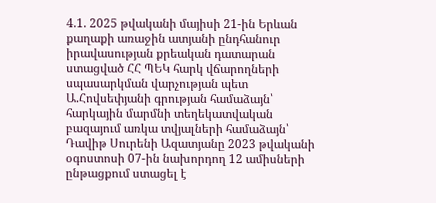4.1. 2025 թվականի մայիսի 21-ին Երևան քաղաքի առաջին ատյանի ընդհանուր իրավասության քրեական դատարան ստացված ՀՀ ՊԵԿ հարկ վճարողների սպասարկման վարչության պետ Ա.Հովսեփյանի գրության համաձայն՝ հարկային մարմնի տեղեկատվական բազայում առկա տվյալների համաձայն՝ Դավիթ Սուրենի Ազատյանը 2023 թվականի օգոստոսի 07-ին նախորդող 12 ամիսների ընթացքում ստացել է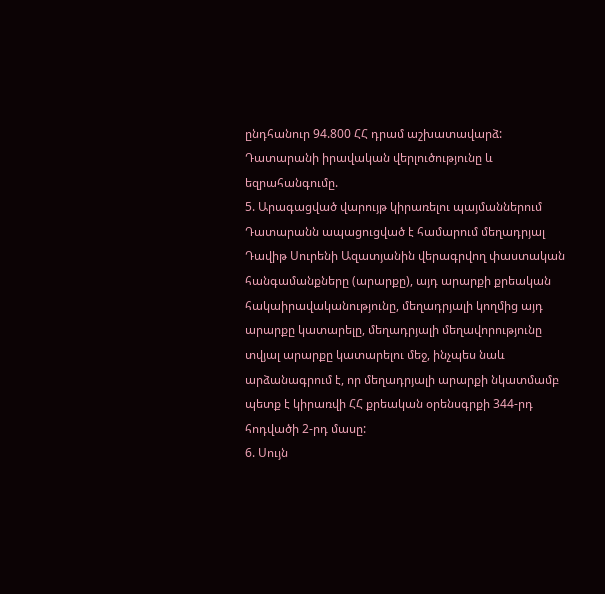ընդհանուր 94.800 ՀՀ դրամ աշխատավարձ:
Դատարանի իրավական վերլուծությունը և եզրահանգումը.
5. Արագացված վարույթ կիրառելու պայմաններում Դատարանն ապացուցված է համարում մեղադրյալ Դավիթ Սուրենի Ազատյանին վերագրվող փաստական հանգամանքները (արարքը), այդ արարքի քրեական հակաիրավականությունը, մեղադրյալի կողմից այդ արարքը կատարելը, մեղադրյալի մեղավորությունը տվյալ արարքը կատարելու մեջ, ինչպես նաև արձանագրում է, որ մեղադրյալի արարքի նկատմամբ պետք է կիրառվի ՀՀ քրեական օրենսգրքի 344-րդ հոդվածի 2-րդ մասը:
6. Սույն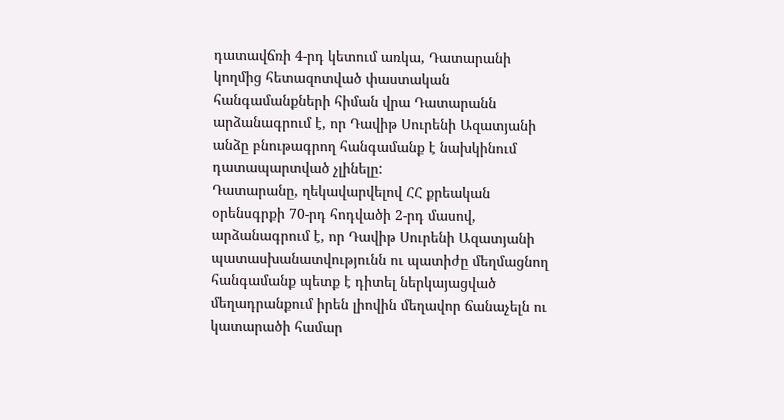դատավճռի 4-րդ կետում առկա, Դատարանի կողմից հետազոտված փաստական հանգամանքների հիման վրա Դատարանն արձանագրում է, որ Դավիթ Սուրենի Ազատյանի անձը բնութագրող հանգամանք է նախկինում դատապարտված չլինելը:
Դատարանը, ղեկավարվելով ՀՀ քրեական օրենսգրքի 70-րդ հոդվածի 2-րդ մասով, արձանագրում է, որ Դավիթ Սուրենի Ազատյանի պատասխանատվությունն ու պատիժը մեղմացնող հանգամանք պետք է դիտել ներկայացված մեղադրանքում իրեն լիովին մեղավոր ճանաչելն ու կատարածի համար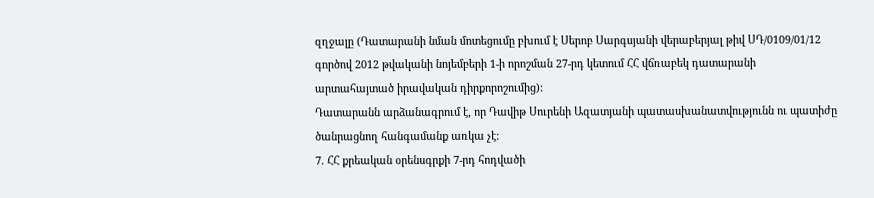զղջալը (Դատարանի նման մոտեցումը բխում է Սերոբ Սարգսյանի վերաբերյալ թիվ ՍԴ/0109/01/12 գործով 2012 թվականի նոյեմբերի 1-ի որոշման 27-րդ կետում ՀՀ վճռաբեկ դատարանի արտահայտած իրավական դիրքորոշումից):
Դատարանն արձանագրում է, որ Դավիթ Սուրենի Ազատյանի պատասխանատվությունն ու պատիժը ծանրացնող հանգամանք առկա չէ:
7. ՀՀ քրեական օրենսգրքի 7-րդ հոդվածի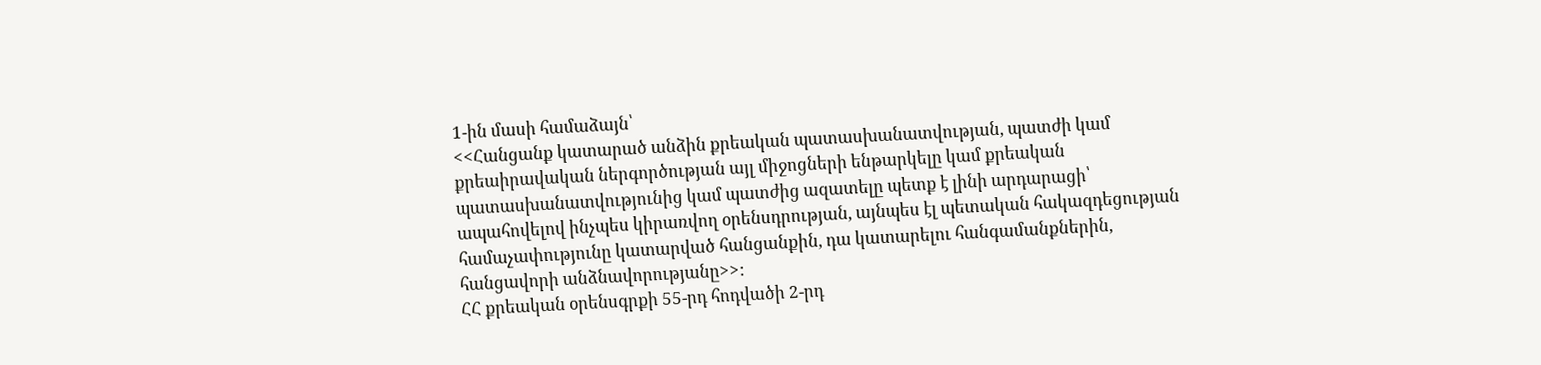1-ին մասի համաձայն՝
<<Հանցանք կատարած անձին քրեական պատասխանատվության, պատժի կամ քրեաիրավական ներգործության այլ միջոցների ենթարկելը կամ քրեական պատասխանատվությունից կամ պատժից ազատելը պետք է լինի արդարացի՝ ապահովելով ինչպես կիրառվող օրենսդրության, այնպես էլ պետական հակազդեցության համաչափությունը կատարված հանցանքին, դա կատարելու հանգամանքներին, հանցավորի անձնավորությանը>>:
ՀՀ քրեական օրենսգրքի 55-րդ հոդվածի 2-րդ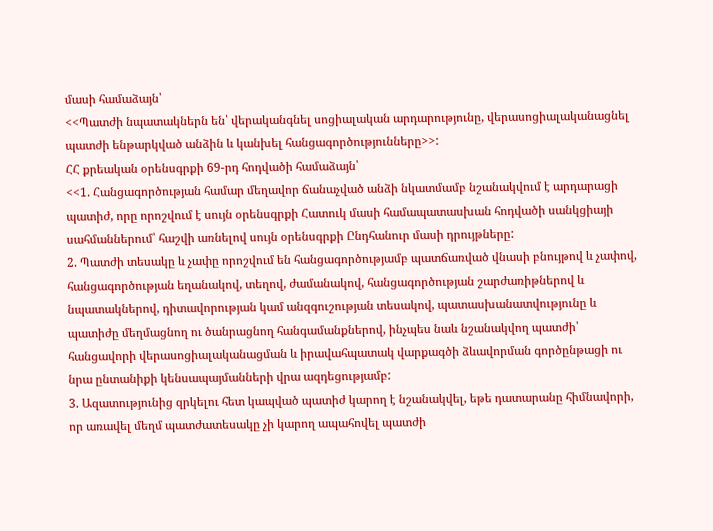մասի համաձայն՝
<<Պատժի նպատակներն են՝ վերականգնել սոցիալական արդարությունը, վերասոցիալականացնել պատժի ենթարկված անձին և կանխել հանցագործությունները>>:
ՀՀ քրեական օրենսգրքի 69-րդ հոդվածի համաձայն՝
<<1. Հանցագործության համար մեղավոր ճանաչված անձի նկատմամբ նշանակվում է արդարացի պատիժ, որը որոշվում է սույն օրենսգրքի Հատուկ մասի համապատասխան հոդվածի սանկցիայի սահմաններում՝ հաշվի առնելով սույն օրենսգրքի Ընդհանուր մասի դրույթները:
2. Պատժի տեսակը և չափը որոշվում են հանցագործությամբ պատճառված վնասի բնույթով և չափով, հանցագործության եղանակով, տեղով, ժամանակով, հանցագործության շարժառիթներով և նպատակներով, դիտավորության կամ անզգուշության տեսակով, պատասխանատվությունը և պատիժը մեղմացնող ու ծանրացնող հանգամանքներով, ինչպես նաև նշանակվող պատժի՝ հանցավորի վերասոցիալականացման և իրավահպատակ վարքագծի ձևավորման գործընթացի ու նրա ընտանիքի կենսապայմանների վրա ազդեցությամբ:
3. Ազատությունից զրկելու հետ կապված պատիժ կարող է նշանակվել, եթե դատարանը հիմնավորի, որ առավել մեղմ պատժատեսակը չի կարող ապահովել պատժի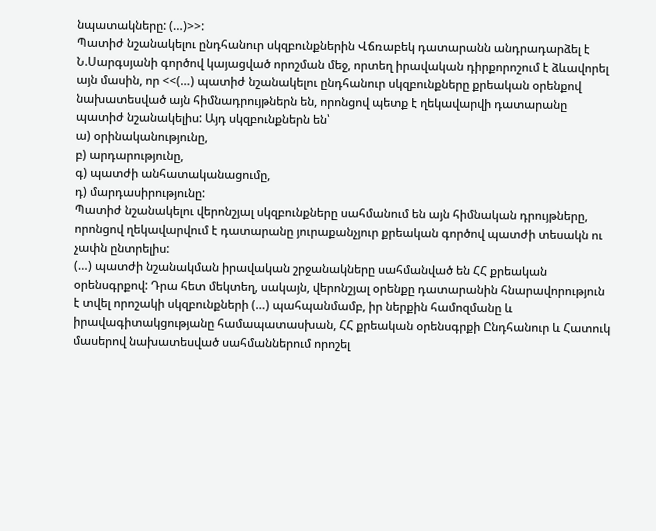նպատակները: (…)>>:
Պատիժ նշանակելու ընդհանուր սկզբունքներին Վճռաբեկ դատարանն անդրադարձել է Ն.Սարգսյանի գործով կայացված որոշման մեջ, որտեղ իրավական դիրքորոշում է ձևավորել այն մասին, որ <<(…) պատիժ նշանակելու ընդհանուր սկզբունքները քրեական օրենքով նախատեսված այն հիմնադրույթներն են, որոնցով պետք է ղեկավարվի դատարանը պատիժ նշանակելիս: Այդ սկզբունքներն են՝
ա) օրինականությունը,
բ) արդարությունը,
գ) պատժի անհատականացումը,
դ) մարդասիրությունը:
Պատիժ նշանակելու վերոնշյալ սկզբունքները սահմանում են այն հիմնական դրույթները, որոնցով ղեկավարվում է դատարանը յուրաքանչյուր քրեական գործով պատժի տեսակն ու չափն ընտրելիս:
(…) պատժի նշանակման իրավական շրջանակները սահմանված են ՀՀ քրեական օրենսգրքով: Դրա հետ մեկտեղ, սակայն, վերոնշյալ օրենքը դատարանին հնարավորություն է տվել որոշակի սկզբունքների (…) պահպանմամբ, իր ներքին համոզմանը և իրավագիտակցությանը համապատասխան, ՀՀ քրեական օրենսգրքի Ընդհանուր և Հատուկ մասերով նախատեսված սահմաններում որոշել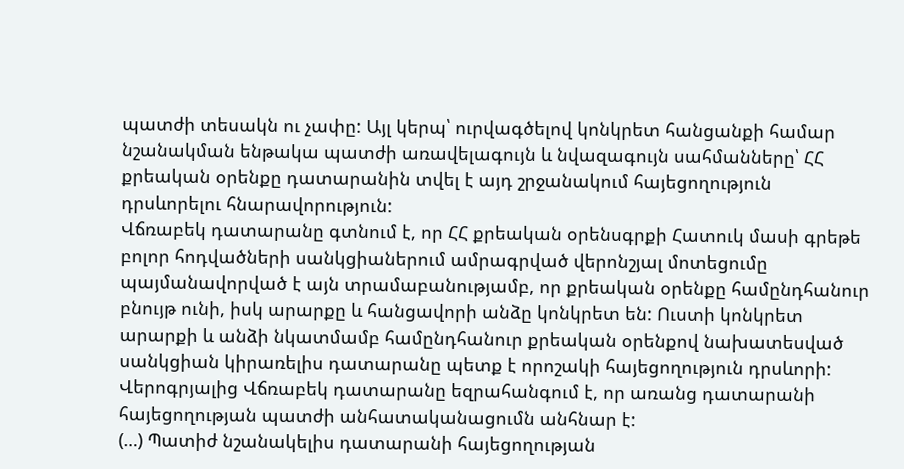պատժի տեսակն ու չափը: Այլ կերպ՝ ուրվագծելով կոնկրետ հանցանքի համար նշանակման ենթակա պատժի առավելագույն և նվազագույն սահմանները՝ ՀՀ քրեական օրենքը դատարանին տվել է այդ շրջանակում հայեցողություն դրսևորելու հնարավորություն:
Վճռաբեկ դատարանը գտնում է, որ ՀՀ քրեական օրենսգրքի Հատուկ մասի գրեթե բոլոր հոդվածների սանկցիաներում ամրագրված վերոնշյալ մոտեցումը պայմանավորված է այն տրամաբանությամբ, որ քրեական օրենքը համընդհանուր բնույթ ունի, իսկ արարքը և հանցավորի անձը կոնկրետ են: Ուստի կոնկրետ արարքի և անձի նկատմամբ համընդհանուր քրեական օրենքով նախատեսված սանկցիան կիրառելիս դատարանը պետք է որոշակի հայեցողություն դրսևորի:
Վերոգրյալից Վճռաբեկ դատարանը եզրահանգում է, որ առանց դատարանի հայեցողության պատժի անհատականացումն անհնար է:
(…) Պատիժ նշանակելիս դատարանի հայեցողության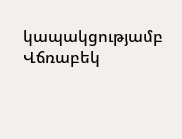կապակցությամբ Վճռաբեկ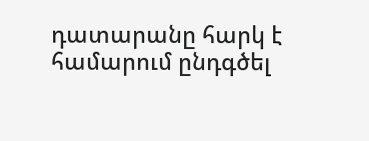դատարանը հարկ է համարում ընդգծել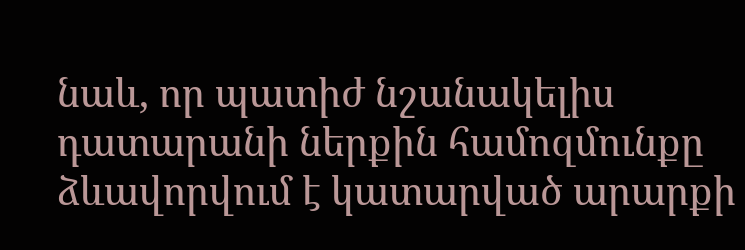նաև, որ պատիժ նշանակելիս դատարանի ներքին համոզմունքը ձևավորվում է կատարված արարքի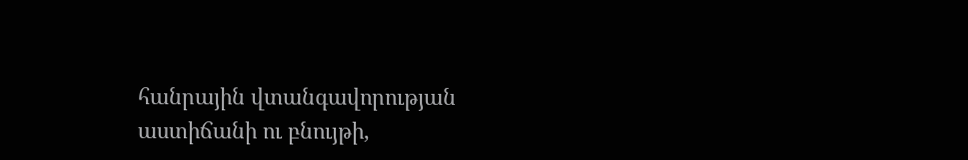հանրային վտանգավորության աստիճանի ու բնույթի,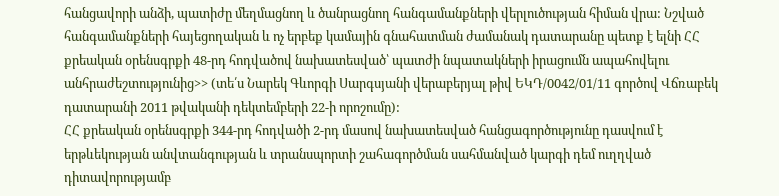հանցավորի անձի, պատիժը մեղմացնող և ծանրացնող հանգամանքների վերլուծության հիման վրա: Նշված հանգամանքների հայեցողական և ոչ երբեք կամային գնահատման ժամանակ դատարանը պետք է ելնի ՀՀ քրեական օրենսգրքի 48-րդ հոդվածով նախատեսված՝ պատժի նպատակների իրացումն ապահովելու անհրաժեշտությունից>> (տե՛ս Նարեկ Գևորգի Սարգսյանի վերաբերյալ թիվ ԵԿԴ/0042/01/11 գործով Վճռաբեկ դատարանի 2011 թվականի դեկտեմբերի 22-ի որոշումը):
ՀՀ քրեական օրենսգրքի 344-րդ հոդվածի 2-րդ մասով նախատեսված հանցագործությունը դասվում է երթևեկության անվտանգության և տրանսպորտի շահագործման սահմանված կարգի դեմ ուղղված դիտավորությամբ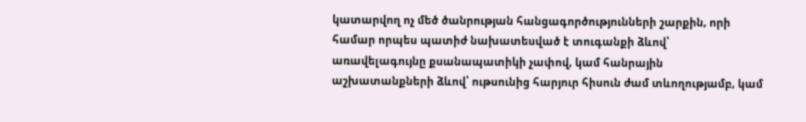կատարվող ոչ մեծ ծանրության հանցագործությունների շարքին, որի համար որպես պատիժ նախատեսված է տուգանքի ձևով՝ առավելագույնը քսանապատիկի չափով, կամ հանրային աշխատանքների ձևով՝ ութսունից հարյուր հիսուն ժամ տևողությամբ, կամ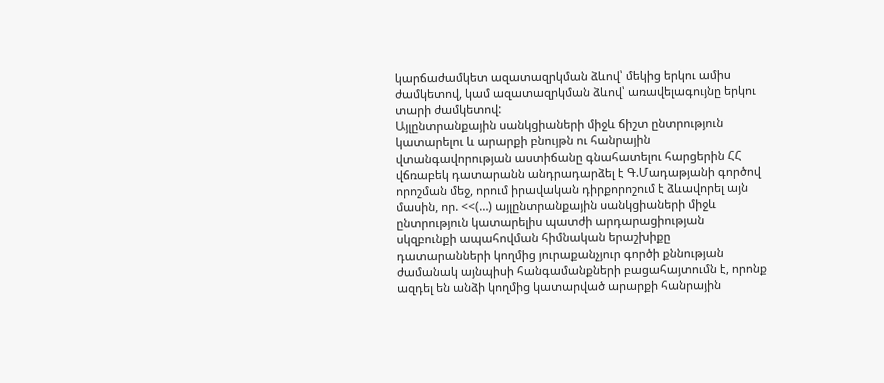կարճաժամկետ ազատազրկման ձևով՝ մեկից երկու ամիս ժամկետով, կամ ազատազրկման ձևով՝ առավելագույնը երկու տարի ժամկետով:
Այլընտրանքային սանկցիաների միջև ճիշտ ընտրություն կատարելու և արարքի բնույթն ու հանրային վտանգավորության աստիճանը գնահատելու հարցերին ՀՀ վճռաբեկ դատարանն անդրադարձել է Գ.Մադաթյանի գործով որոշման մեջ, որում իրավական դիրքորոշում է ձևավորել այն մասին, որ. <<(…) այլընտրանքային սանկցիաների միջև ընտրություն կատարելիս պատժի արդարացիության սկզբունքի ապահովման հիմնական երաշխիքը դատարանների կողմից յուրաքանչյուր գործի քննության ժամանակ այնպիսի հանգամանքների բացահայտումն է, որոնք ազդել են անձի կողմից կատարված արարքի հանրային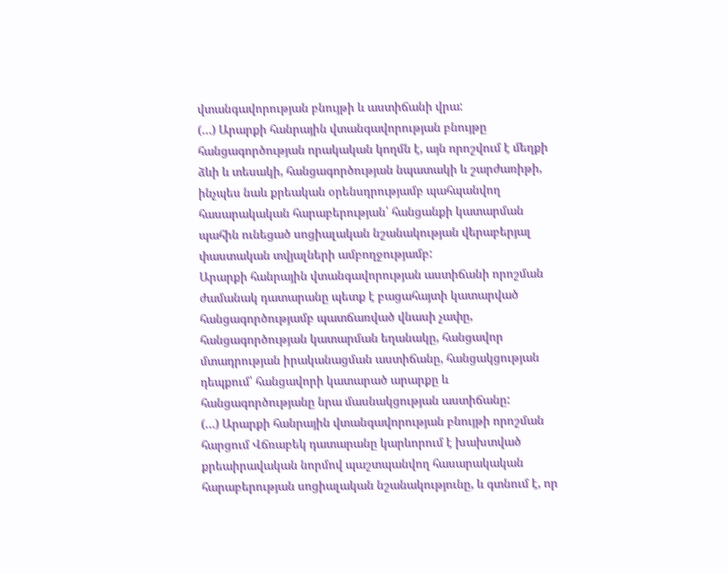վտանգավորության բնույթի և աստիճանի վրա:
(…) Արարքի հանրային վտանգավորության բնույթը հանցագործության որակական կողմն է, այն որոշվում է մեղքի ձևի և տեսակի, հանցագործության նպատակի և շարժառիթի, ինչպես նաև քրեական օրենսդրությամբ պահպանվող հասարակական հարաբերության՝ հանցանքի կատարման պահին ունեցած սոցիալական նշանակության վերաբերյալ փաստական տվյալների ամբողջությամբ:
Արարքի հանրային վտանգավորության աստիճանի որոշման ժամանակ դատարանը պետք է բացահայտի կատարված հանցագործությամբ պատճառված վնասի չափը, հանցագործության կատարման եղանակը, հանցավոր մտադրության իրականացման աստիճանը, հանցակցության դեպքում՝ հանցավորի կատարած արարքը և հանցագործությանը նրա մասնակցության աստիճանը:
(…) Արարքի հանրային վտանգավորության բնույթի որոշման հարցում Վճռաբեկ դատարանը կարևորում է խախտված քրեաիրավական նորմով պաշտպանվող հասարակական հարաբերության սոցիալական նշանակությունը, և գտնում է, որ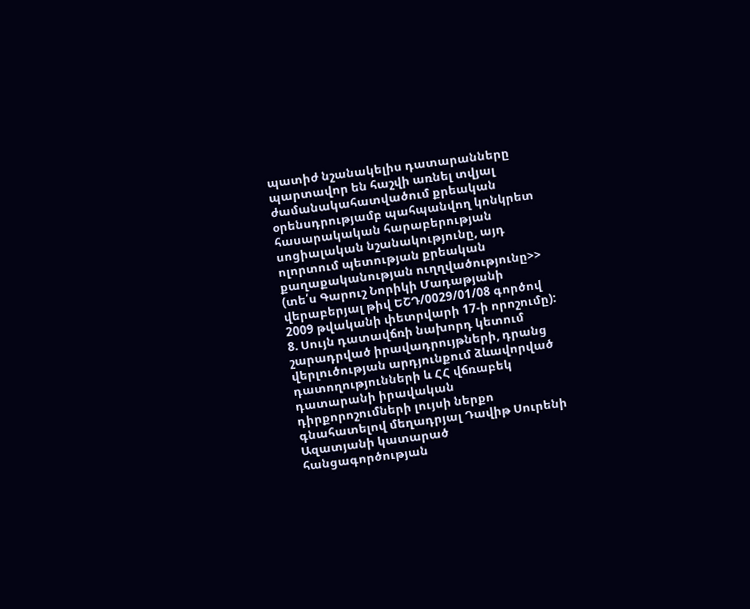պատիժ նշանակելիս դատարանները պարտավոր են հաշվի առնել տվյալ ժամանակահատվածում քրեական օրենսդրությամբ պահպանվող կոնկրետ հասարակական հարաբերության սոցիալական նշանակությունը, այդ ոլորտում պետության քրեական քաղաքականության ուղղվածությունը>> (տե՛ս Գարուշ Նորիկի Մադաթյանի վերաբերյալ թիվ ԵՇԴ/0029/01/08 գործով 2009 թվականի փետրվարի 17-ի որոշումը):
8. Սույն դատավճռի նախորդ կետում շարադրված իրավադրույթների, դրանց վերլուծության արդյունքում ձևավորված դատողությունների և ՀՀ վճռաբեկ դատարանի իրավական դիրքորոշումների լույսի ներքո գնահատելով մեղադրյալ Դավիթ Սուրենի Ազատյանի կատարած հանցագործության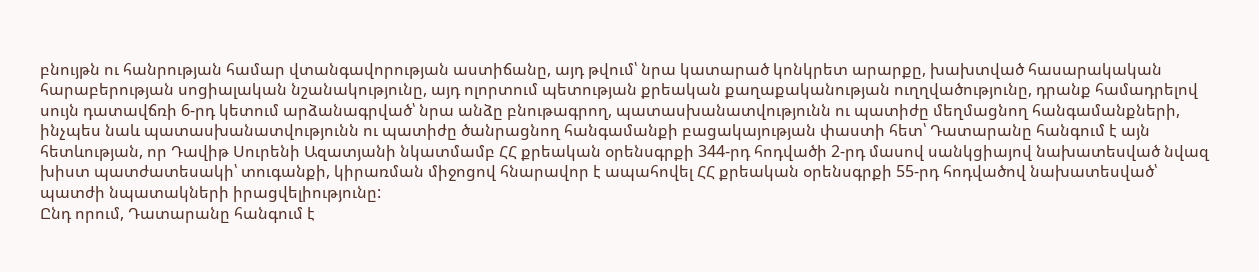բնույթն ու հանրության համար վտանգավորության աստիճանը, այդ թվում՝ նրա կատարած կոնկրետ արարքը, խախտված հասարակական հարաբերության սոցիալական նշանակությունը, այդ ոլորտում պետության քրեական քաղաքականության ուղղվածությունը, դրանք համադրելով սույն դատավճռի 6-րդ կետում արձանագրված՝ նրա անձը բնութագրող, պատասխանատվությունն ու պատիժը մեղմացնող հանգամանքների, ինչպես նաև պատասխանատվությունն ու պատիժը ծանրացնող հանգամանքի բացակայության փաստի հետ՝ Դատարանը հանգում է այն հետևության, որ Դավիթ Սուրենի Ազատյանի նկատմամբ ՀՀ քրեական օրենսգրքի 344-րդ հոդվածի 2-րդ մասով սանկցիայով նախատեսված նվազ խիստ պատժատեսակի՝ տուգանքի, կիրառման միջոցով հնարավոր է ապահովել ՀՀ քրեական օրենսգրքի 55-րդ հոդվածով նախատեսված՝ պատժի նպատակների իրացվելիությունը:
Ընդ որում, Դատարանը հանգում է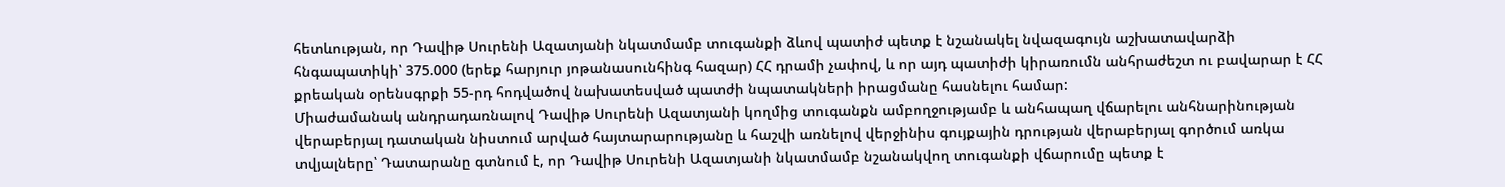հետևության, որ Դավիթ Սուրենի Ազատյանի նկատմամբ տուգանքի ձևով պատիժ պետք է նշանակել նվազագույն աշխատավարձի հնգապատիկի՝ 375.000 (երեք հարյուր յոթանասունհինգ հազար) ՀՀ դրամի չափով, և որ այդ պատիժի կիրառումն անհրաժեշտ ու բավարար է ՀՀ քրեական օրենսգրքի 55-րդ հոդվածով նախատեսված պատժի նպատակների իրացմանը հասնելու համար:
Միաժամանակ անդրադառնալով Դավիթ Սուրենի Ազատյանի կողմից տուգանքն ամբողջությամբ և անհապաղ վճարելու անհնարինության վերաբերյալ դատական նիստում արված հայտարարությանը և հաշվի առնելով վերջինիս գույքային դրության վերաբերյալ գործում առկա տվյալները՝ Դատարանը գտնում է, որ Դավիթ Սուրենի Ազատյանի նկատմամբ նշանակվող տուգանքի վճարումը պետք է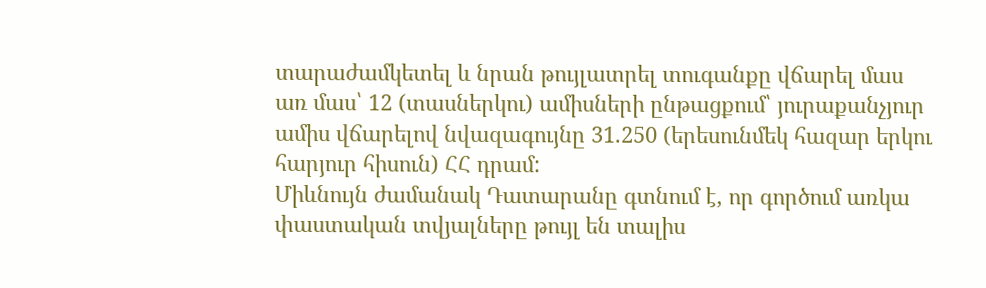տարաժամկետել և նրան թույլատրել տուգանքը վճարել մաս առ մաս՝ 12 (տասներկու) ամիսների ընթացքում՝ յուրաքանչյուր ամիս վճարելով նվազագույնը 31.250 (երեսունմեկ հազար երկու հարյուր հիսուն) ՀՀ դրամ:
Միևնույն ժամանակ Դատարանը գտնում է, որ գործում առկա փաստական տվյալները թույլ են տալիս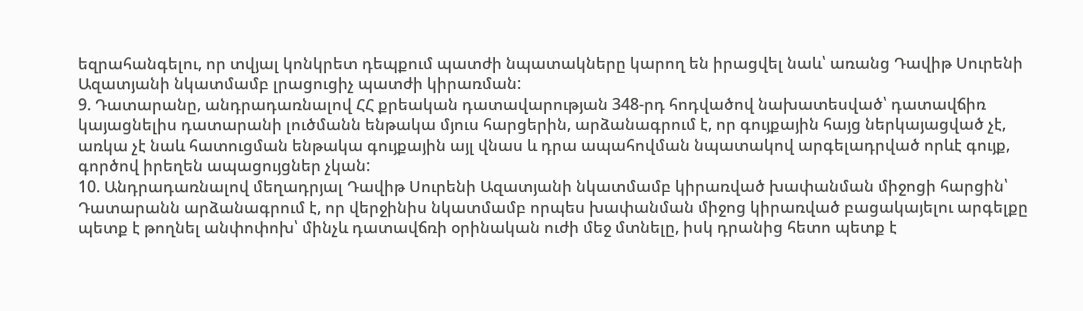եզրահանգելու, որ տվյալ կոնկրետ դեպքում պատժի նպատակները կարող են իրացվել նաև՝ առանց Դավիթ Սուրենի Ազատյանի նկատմամբ լրացուցիչ պատժի կիրառման:
9. Դատարանը, անդրադառնալով ՀՀ քրեական դատավարության 348-րդ հոդվածով նախատեսված՝ դատավճիռ կայացնելիս դատարանի լուծմանն ենթակա մյուս հարցերին, արձանագրում է, որ գույքային հայց ներկայացված չէ, առկա չէ նաև հատուցման ենթակա գույքային այլ վնաս և դրա ապահովման նպատակով արգելադրված որևէ գույք, գործով իրեղեն ապացույցներ չկան:
10. Անդրադառնալով մեղադրյալ Դավիթ Սուրենի Ազատյանի նկատմամբ կիրառված խափանման միջոցի հարցին՝ Դատարանն արձանագրում է, որ վերջինիս նկատմամբ որպես խափանման միջոց կիրառված բացակայելու արգելքը պետք է թողնել անփոփոխ՝ մինչև դատավճռի օրինական ուժի մեջ մտնելը, իսկ դրանից հետո պետք է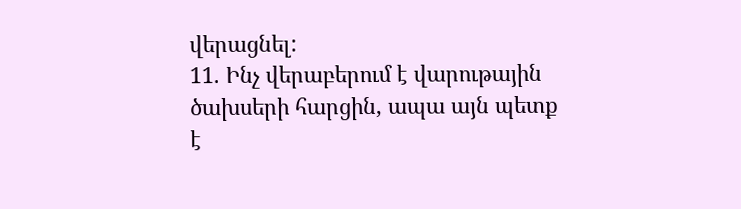վերացնել:
11. Ինչ վերաբերում է վարութային ծախսերի հարցին, ապա այն պետք է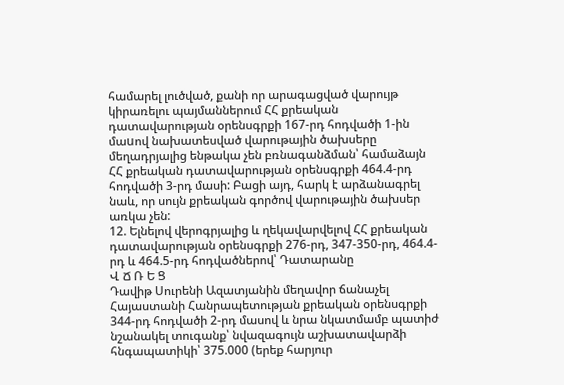համարել լուծված, քանի որ արագացված վարույթ կիրառելու պայմաններում ՀՀ քրեական դատավարության օրենսգրքի 167-րդ հոդվածի 1-ին մաuով նախատեսված վարութային ծախսերը մեղադրյալից ենթակա չեն բռնագանձման՝ համաձայն ՀՀ քրեական դատավարության օրենսգրքի 464.4-րդ հոդվածի 3-րդ մասի: Բացի այդ, հարկ է արձանագրել նաև, որ սույն քրեական գործով վարութային ծախսեր առկա չեն:
12. Ելնելով վերոգրյալից և ղեկավարվելով ՀՀ քրեական դատավարության օրենսգրքի 276-րդ, 347-350-րդ, 464.4-րդ և 464.5-րդ հոդվածներով՝ Դատարանը
Վ Ճ Ռ Ե Ց
Դավիթ Սուրենի Ազատյանին մեղավոր ճանաչել Հայաստանի Հանրապետության քրեական օրենսգրքի 344-րդ հոդվածի 2-րդ մասով և նրա նկատմամբ պատիժ նշանակել տուգանք՝ նվազագույն աշխատավարձի հնգապատիկի՝ 375.000 (երեք հարյուր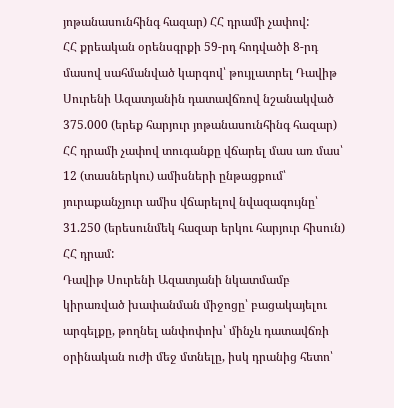յոթանասունհինգ հազար) ՀՀ դրամի չափով:
ՀՀ քրեական օրենսգրքի 59-րդ հոդվածի 8-րդ մասով սահմանված կարգով՝ թույլատրել Դավիթ Սուրենի Ազատյանին դատավճռով նշանակված 375.000 (երեք հարյուր յոթանասունհինգ հազար) ՀՀ դրամի չափով տուգանքը վճարել մաս առ մաս՝ 12 (տասներկու) ամիսների ընթացքում՝ յուրաքանչյուր ամիս վճարելով նվազագույնը՝ 31.250 (երեսունմեկ հազար երկու հարյուր հիսուն) ՀՀ դրամ:
Դավիթ Սուրենի Ազատյանի նկատմամբ կիրառված խափանման միջոցը՝ բացակայելու արգելքը, թողնել անփոփոխ՝ մինչև դատավճռի օրինական ուժի մեջ մտնելը, իսկ դրանից հետո՝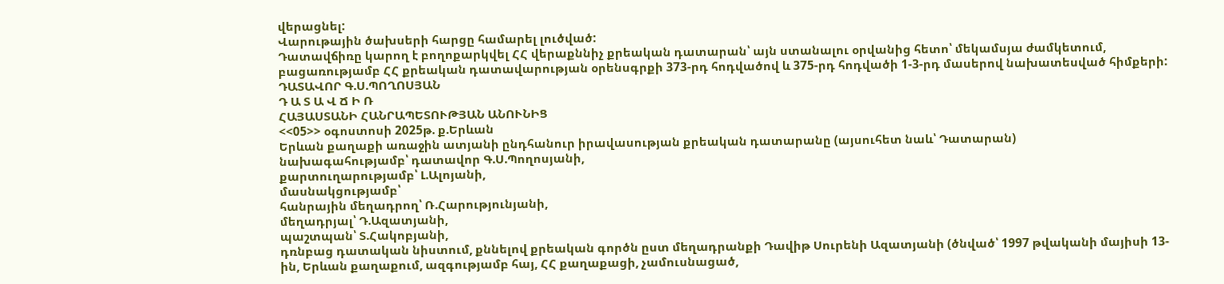վերացնել:
Վարութային ծախսերի հարցը համարել լուծված:
Դատավճիռը կարող է բողոքարկվել ՀՀ վերաքննիչ քրեական դատարան՝ այն ստանալու օրվանից հետո՝ մեկամսյա ժամկետում, բացառությամբ ՀՀ քրեական դատավարության օրենսգրքի 373-րդ հոդվածով և 375-րդ հոդվածի 1-3-րդ մասերով նախատեսված հիմքերի:
ԴԱՏԱՎՈՐ Գ.Ս.ՊՈՂՈՍՅԱՆ
Դ Ա Տ Ա Վ Ճ Ի Ռ
ՀԱՅԱՍՏԱՆԻ ՀԱՆՐԱՊԵՏՈՒԹՅԱՆ ԱՆՈՒՆԻՑ
<<05>> օգոստոսի 2025թ. ք.Երևան
Երևան քաղաքի առաջին ատյանի ընդհանուր իրավասության քրեական դատարանը (այսուհետ նաև՝ Դատարան)
նախագահությամբ՝ դատավոր Գ.Ս.Պողոսյանի,
քարտուղարությամբ՝ Լ.Ալոյանի,
մասնակցությամբ՝
հանրային մեղադրող՝ Ռ.Հարությունյանի,
մեղադրյալ՝ Դ.Ազատյանի,
պաշտպան՝ Տ.Հակոբյանի,
դռնբաց դատական նիստում, քննելով քրեական գործն ըստ մեղադրանքի Դավիթ Սուրենի Ազատյանի (ծնված՝ 1997 թվականի մայիսի 13-ին, Երևան քաղաքում, ազգությամբ հայ, ՀՀ քաղաքացի, չամուսնացած,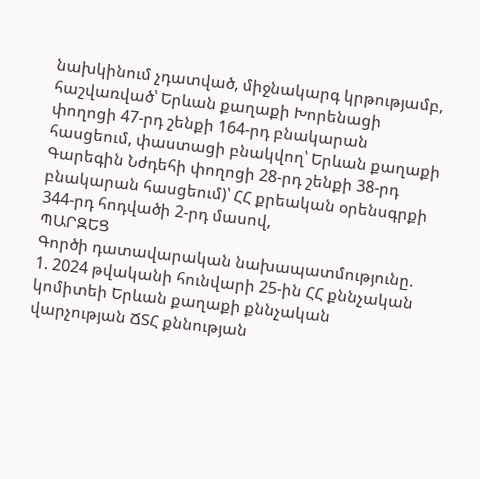նախկինում չդատված, միջնակարգ կրթությամբ, հաշվառված՝ Երևան քաղաքի Խորենացի փողոցի 47-րդ շենքի 164-րդ բնակարան հասցեում, փաստացի բնակվող՝ Երևան քաղաքի Գարեգին Նժդեհի փողոցի 28-րդ շենքի 38-րդ բնակարան հասցեում)՝ ՀՀ քրեական օրենսգրքի 344-րդ հոդվածի 2-րդ մասով,
ՊԱՐԶԵՑ
Գործի դատավարական նախապատմությունը.
1. 2024 թվականի հունվարի 25-ին ՀՀ քննչական կոմիտեի Երևան քաղաքի քննչական վարչության ՃՏՀ քննության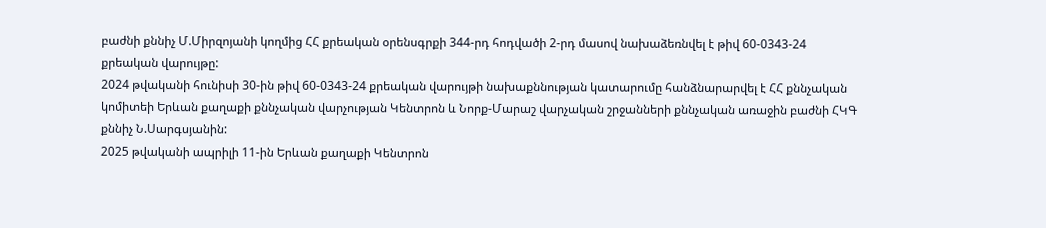բաժնի քննիչ Մ.Միրզոյանի կողմից ՀՀ քրեական օրենսգրքի 344-րդ հոդվածի 2-րդ մասով նախաձեռնվել է թիվ 60-0343-24 քրեական վարույթը:
2024 թվականի հունիսի 30-ին թիվ 60-0343-24 քրեական վարույթի նախաքննության կատարումը հանձնարարվել է ՀՀ քննչական կոմիտեի Երևան քաղաքի քննչական վարչության Կենտրոն և Նորք-Մարաշ վարչական շրջանների քննչական առաջին բաժնի ՀԿԳ քննիչ Ն.Սարգսյանին:
2025 թվականի ապրիլի 11-ին Երևան քաղաքի Կենտրոն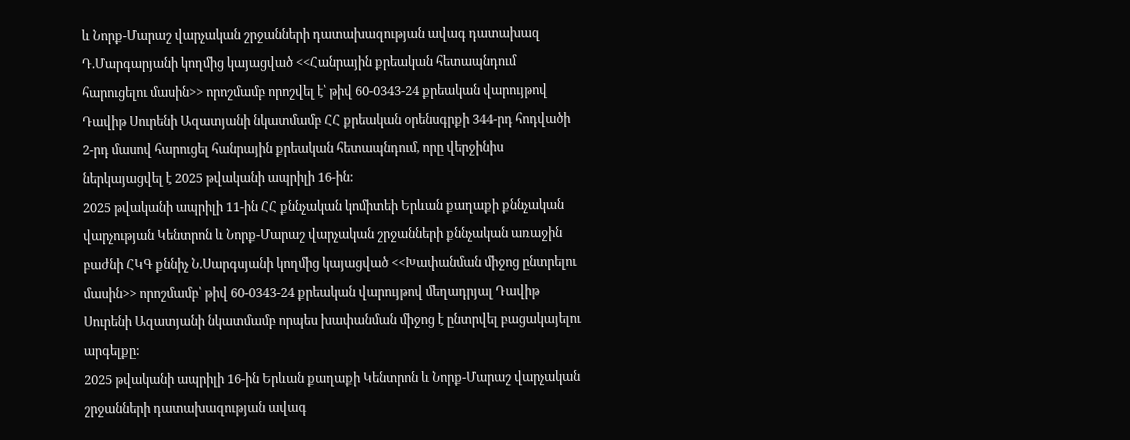և Նորք-Մարաշ վարչական շրջանների դատախազության ավագ դատախազ Դ.Մարգարյանի կողմից կայացված <<Հանրային քրեական հետապնդում հարուցելու մասին>> որոշմամբ որոշվել է՝ թիվ 60-0343-24 քրեական վարույթով Դավիթ Սուրենի Ազատյանի նկատմամբ ՀՀ քրեական օրենսգրքի 344-րդ հոդվածի 2-րդ մասով հարուցել հանրային քրեական հետապնդում, որը վերջինիս ներկայացվել է 2025 թվականի ապրիլի 16-ին:
2025 թվականի ապրիլի 11-ին ՀՀ քննչական կոմիտեի Երևան քաղաքի քննչական վարչության Կենտրոն և Նորք-Մարաշ վարչական շրջանների քննչական առաջին բաժնի ՀԿԳ քննիչ Ն.Սարգսյանի կողմից կայացված <<Խափանման միջոց ընտրելու մասին>> որոշմամբ՝ թիվ 60-0343-24 քրեական վարույթով մեղադրյալ Դավիթ Սուրենի Ազատյանի նկատմամբ որպես խափանման միջոց է ընտրվել բացակայելու արգելքը:
2025 թվականի ապրիլի 16-ին Երևան քաղաքի Կենտրոն և Նորք-Մարաշ վարչական շրջանների դատախազության ավագ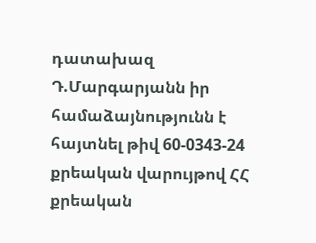դատախազ Դ.Մարգարյանն իր համաձայնությունն է հայտնել թիվ 60-0343-24 քրեական վարույթով ՀՀ քրեական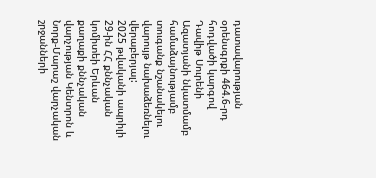դատավարության օրենսգրքի 464.6-րդ հոդվածի կարգով Դավիթ Սուրենի Ազատյանի նկատմամբ համաձայնությամբ տուգանք նշանակելու վարույթ նախաձեռնելու վերաբերյալ:
2025 թվականի ապրիլի 29-ին ՀՀ քննչական կոմիտեի Երևան քաղաքի քննչական վարչության Կենտրոն և Նորք-Մարաշ վարչական շրջանների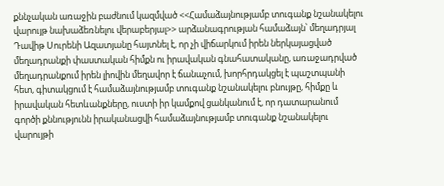քննչական առաջին բաժնում կազմված <<Համաձայնությամբ տուգանք նշանակելու վարույթ նախաձեռնելու վերաբերյալ>> արձանագրության համաձայն՝ մեղադրյալ Դավիթ Սուրենի Ազատյանը հայտնել է, որ չի վիճարկում իրեն ներկայացված մեղադրանքի փաստական հիմքն ու իրավական գնահատականը, առաջադրված մեղադրանքում իրեն լիովին մեղավոր է ճանաչում, խորհրդակցել է պաշտպանի հետ, գիտակցում է համաձայնությամբ տուգանք նշանակելու բնույթը, հիմքը և իրավական հետևանքները, ուստի իր կամքով ցանկանում է, որ դատարանում գործի քննությունն իրականացվի համաձայնությամբ տուգանք նշանակելու վարույթի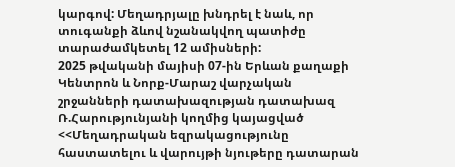կարգով: Մեղադրյալը խնդրել է նաև, որ տուգանքի ձևով նշանակվող պատիժը տարաժամկետել 12 ամիսների:
2025 թվականի մայիսի 07-ին Երևան քաղաքի Կենտրոն և Նորք-Մարաշ վարչական շրջանների դատախազության դատախազ Ռ.Հարությունյանի կողմից կայացված <<Մեղադրական եզրակացությունը հաստատելու և վարույթի նյութերը դատարան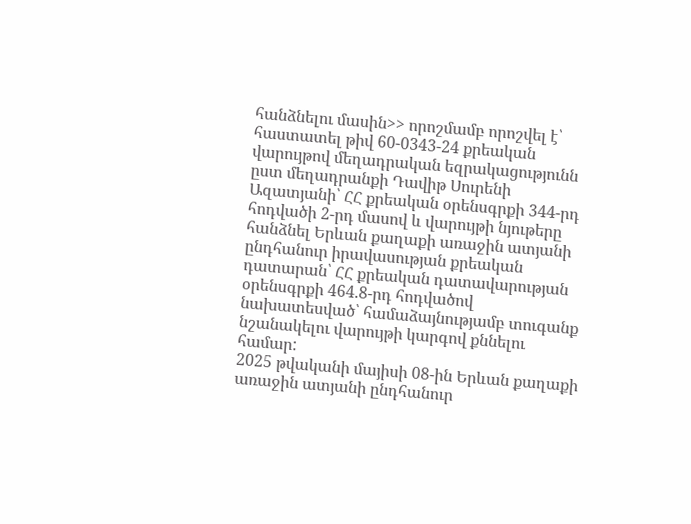հանձնելու մասին>> որոշմամբ որոշվել է՝ հաստատել թիվ 60-0343-24 քրեական վարույթով մեղադրական եզրակացությունն ըստ մեղադրանքի Դավիթ Սուրենի Ազատյանի՝ ՀՀ քրեական օրենսգրքի 344-րդ հոդվածի 2-րդ մասով և վարույթի նյութերը հանձնել Երևան քաղաքի առաջին ատյանի ընդհանուր իրավասության քրեական դատարան՝ ՀՀ քրեական դատավարության օրենսգրքի 464.8-րդ հոդվածով նախատեսված՝ համաձայնությամբ տուգանք նշանակելու վարույթի կարգով քննելու համար:
2025 թվականի մայիսի 08-ին Երևան քաղաքի առաջին ատյանի ընդհանուր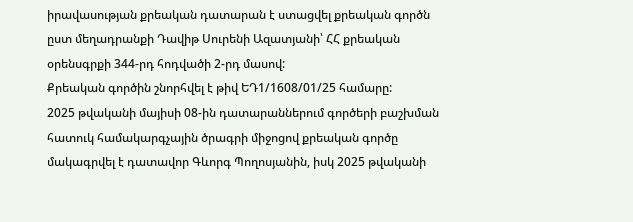իրավասության քրեական դատարան է ստացվել քրեական գործն ըստ մեղադրանքի Դավիթ Սուրենի Ազատյանի՝ ՀՀ քրեական օրենսգրքի 344-րդ հոդվածի 2-րդ մասով:
Քրեական գործին շնորհվել է թիվ ԵԴ1/1608/01/25 համարը:
2025 թվականի մայիսի 08-ին դատարաններում գործերի բաշխման հատուկ համակարգչային ծրագրի միջոցով քրեական գործը մակագրվել է դատավոր Գևորգ Պողոսյանին, իսկ 2025 թվականի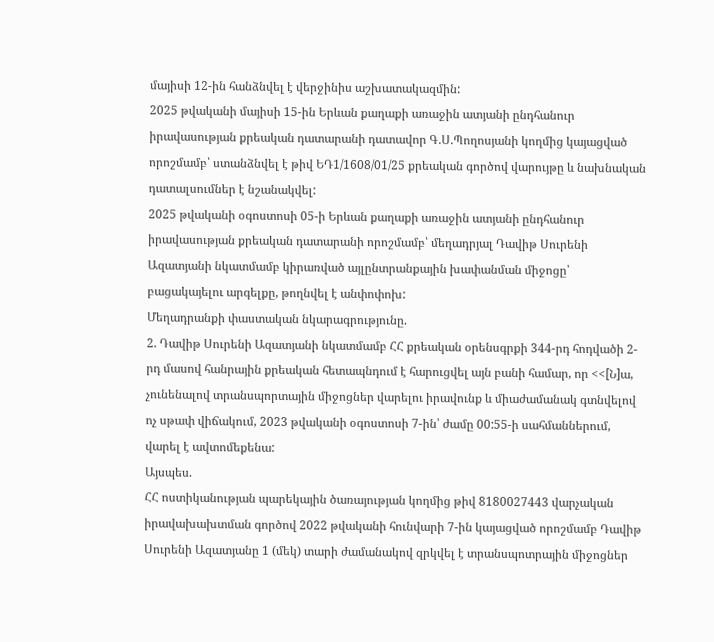մայիսի 12-ին հանձնվել է վերջինիս աշխատակազմին:
2025 թվականի մայիսի 15-ին Երևան քաղաքի առաջին ատյանի ընդհանուր իրավասության քրեական դատարանի դատավոր Գ.Ս.Պողոսյանի կողմից կայացված որոշմամբ՝ ստանձնվել է թիվ ԵԴ1/1608/01/25 քրեական գործով վարույթը և նախնական դատալսումներ է նշանակվել:
2025 թվականի օգոստոսի 05-ի Երևան քաղաքի առաջին ատյանի ընդհանուր իրավասության քրեական դատարանի որոշմամբ՝ մեղադրյալ Դավիթ Սուրենի Ազատյանի նկատմամբ կիրառված այլընտրանքային խափանման միջոցը՝ բացակայելու արգելքը, թողնվել է անփոփոխ:
Մեղադրանքի փաստական նկարագրությունը.
2. Դավիթ Սուրենի Ազատյանի նկատմամբ ՀՀ քրեական օրենսգրքի 344-րդ հոդվածի 2-րդ մասով հանրային քրեական հետապնդում է հարուցվել այն բանի համար, որ <<[Ն]ա, չունենալով տրանսպորտային միջոցներ վարելու իրավունք և միաժամանակ գտնվելով ոչ սթափ վիճակում, 2023 թվականի օգոստոսի 7-ին՝ ժամը 00:55-ի սահմաններում, վարել է ավտոմեքենա:
Այսպես.
ՀՀ ոստիկանության պարեկային ծառայության կողմից թիվ 8180027443 վարչական իրավախախտման գործով 2022 թվականի հունվարի 7-ին կայացված որոշմամբ Դավիթ Սուրենի Ազատյանը 1 (մեկ) տարի ժամանակով զրկվել է տրանսպոտրային միջոցներ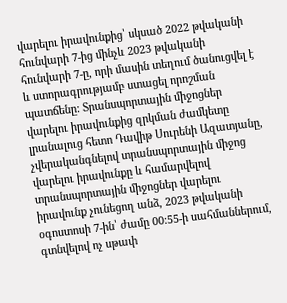վարելու իրավունքից՝ սկսած 2022 թվականի հունվարի 7-ից մինչև 2023 թվականի հունվարի 7-ը, որի մասին տեղում ծանուցվել է և ստորագրությամբ ստացել որոշման պատճենը: Տրանսպորտային միջոցներ վարելու իրավունքից զրկման ժամկետը լրանալուց հետո Դավիթ Սուրենի Ազատյանը, չվերականգնելով տրանսպորտային միջոց վարելու իրավունքը և համարվելով տրանսպորտային միջոցներ վարելու իրավունք չունեցող անձ, 2023 թվականի օգոստոսի 7-ին՝ ժամը 00:55-ի սահմաններում, գտնվելով ոչ սթափ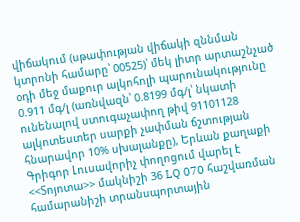վիճակում (սթափության վիճակի զննման կտրոնի համարը՝ 00525)՝ մեկ լիտր արտաշնչած օդի մեջ մաքուր ալկոհոլի պարունակությունը 0.911 մգ/լ (առնվազն՝ 0.8199 մգ/լ՝ նկատի ունենալով ստուգաչափող թիվ 91101128 ալկոտեստեր սարքի չափման ճշտության հնարավոր 10% սխալանքը), Երևան քաղաքի Գրիգոր Լուսավորիչ փողոցում վարել է <<Տոյոտա>> մակնիշի 36 LQ 070 հաշվառման համարանիշի տրանսպորտային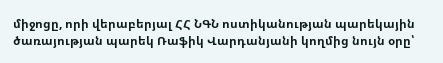միջոցը, որի վերաբերյալ ՀՀ ՆԳՆ ոստիկանության պարեկային ծառայության պարեկ Ռաֆիկ Վարդանյանի կողմից նույն օրը՝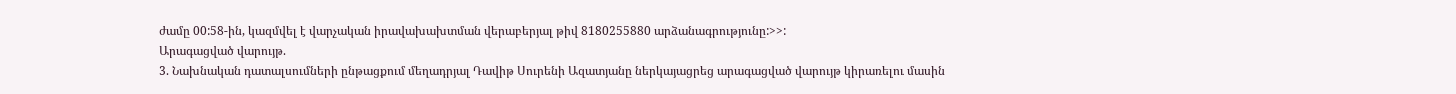ժամը 00:58-ին, կազմվել է վարչական իրավախախտման վերաբերյալ թիվ 8180255880 արձանագրությունը:>>:
Արագացված վարույթ.
3. Նախնական դատալսումների ընթացքում մեղադրյալ Դավիթ Սուրենի Ազատյանը ներկայացրեց արագացված վարույթ կիրառելու մասին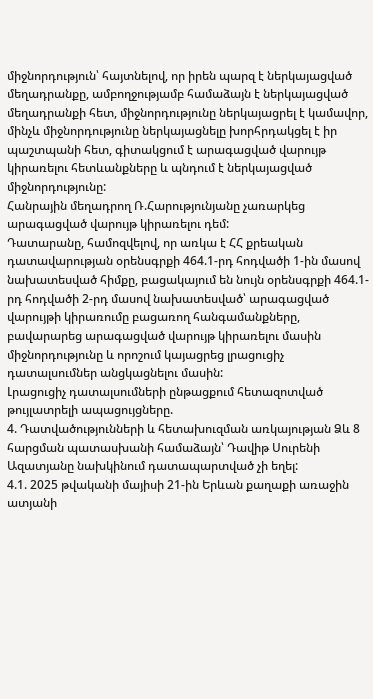միջնորդություն՝ հայտնելով, որ իրեն պարզ է ներկայացված մեղադրանքը, ամբողջությամբ համաձայն է ներկայացված մեղադրանքի հետ, միջնորդությունը ներկայացրել է կամավոր, մինչև միջնորդությունը ներկայացնելը խորհրդակցել է իր պաշտպանի հետ, գիտակցում է արագացված վարույթ կիրառելու հետևանքները և պնդում է ներկայացված միջնորդությունը:
Հանրային մեղադրող Ռ.Հարությունյանը չառարկեց արագացված վարույթ կիրառելու դեմ:
Դատարանը, համոզվելով, որ առկա է ՀՀ քրեական դատավարության օրենսգրքի 464.1-րդ հոդվածի 1-ին մասով նախատեսված հիմքը, բացակայում են նույն օրենսգրքի 464.1-րդ հոդվածի 2-րդ մասով նախատեսված՝ արագացված վարույթի կիրառումը բացառող հանգամանքները, բավարարեց արագացված վարույթ կիրառելու մասին միջնորդությունը և որոշում կայացրեց լրացուցիչ դատալսումներ անցկացնելու մասին:
Լրացուցիչ դատալսումների ընթացքում հետազոտված թույլատրելի ապացույցները.
4. Դատվածությունների և հետախուզման առկայության Ձև 8 հարցման պատասխանի համաձայն՝ Դավիթ Սուրենի Ազատյանը նախկինում դատապարտված չի եղել:
4.1. 2025 թվականի մայիսի 21-ին Երևան քաղաքի առաջին ատյանի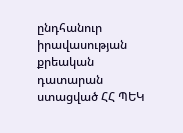ընդհանուր իրավասության քրեական դատարան ստացված ՀՀ ՊԵԿ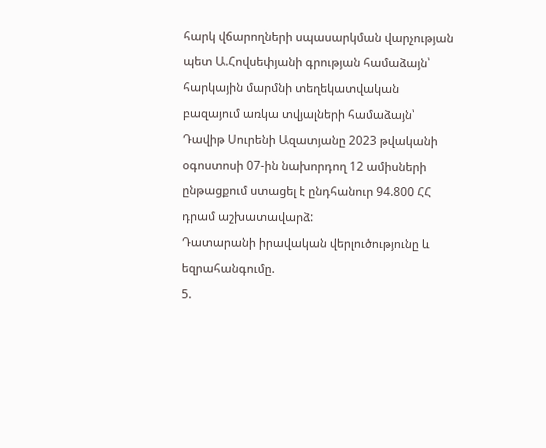հարկ վճարողների սպասարկման վարչության պետ Ա.Հովսեփյանի գրության համաձայն՝ հարկային մարմնի տեղեկատվական բազայում առկա տվյալների համաձայն՝ Դավիթ Սուրենի Ազատյանը 2023 թվականի օգոստոսի 07-ին նախորդող 12 ամիսների ընթացքում ստացել է ընդհանուր 94.800 ՀՀ դրամ աշխատավարձ:
Դատարանի իրավական վերլուծությունը և եզրահանգումը.
5.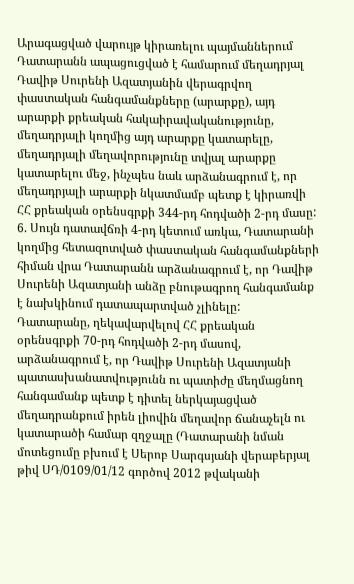Արագացված վարույթ կիրառելու պայմաններում Դատարանն ապացուցված է համարում մեղադրյալ Դավիթ Սուրենի Ազատյանին վերագրվող փաստական հանգամանքները (արարքը), այդ արարքի քրեական հակաիրավականությունը, մեղադրյալի կողմից այդ արարքը կատարելը, մեղադրյալի մեղավորությունը տվյալ արարքը կատարելու մեջ, ինչպես նաև արձանագրում է, որ մեղադրյալի արարքի նկատմամբ պետք է կիրառվի ՀՀ քրեական օրենսգրքի 344-րդ հոդվածի 2-րդ մասը:
6. Սույն դատավճռի 4-րդ կետում առկա, Դատարանի կողմից հետազոտված փաստական հանգամանքների հիման վրա Դատարանն արձանագրում է, որ Դավիթ Սուրենի Ազատյանի անձը բնութագրող հանգամանք է նախկինում դատապարտված չլինելը:
Դատարանը, ղեկավարվելով ՀՀ քրեական օրենսգրքի 70-րդ հոդվածի 2-րդ մասով, արձանագրում է, որ Դավիթ Սուրենի Ազատյանի պատասխանատվությունն ու պատիժը մեղմացնող հանգամանք պետք է դիտել ներկայացված մեղադրանքում իրեն լիովին մեղավոր ճանաչելն ու կատարածի համար զղջալը (Դատարանի նման մոտեցումը բխում է Սերոբ Սարգսյանի վերաբերյալ թիվ ՍԴ/0109/01/12 գործով 2012 թվականի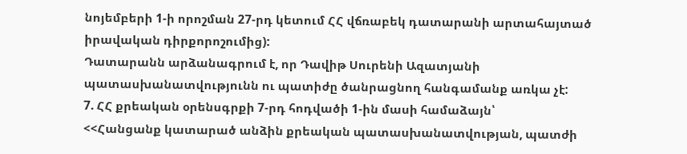նոյեմբերի 1-ի որոշման 27-րդ կետում ՀՀ վճռաբեկ դատարանի արտահայտած իրավական դիրքորոշումից):
Դատարանն արձանագրում է, որ Դավիթ Սուրենի Ազատյանի պատասխանատվությունն ու պատիժը ծանրացնող հանգամանք առկա չէ:
7. ՀՀ քրեական օրենսգրքի 7-րդ հոդվածի 1-ին մասի համաձայն՝
<<Հանցանք կատարած անձին քրեական պատասխանատվության, պատժի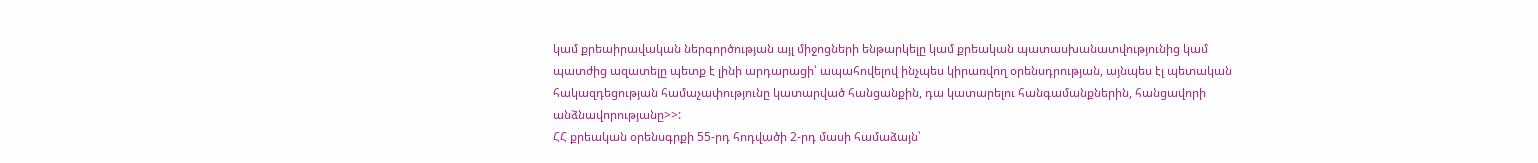կամ քրեաիրավական ներգործության այլ միջոցների ենթարկելը կամ քրեական պատասխանատվությունից կամ պատժից ազատելը պետք է լինի արդարացի՝ ապահովելով ինչպես կիրառվող օրենսդրության, այնպես էլ պետական հակազդեցության համաչափությունը կատարված հանցանքին, դա կատարելու հանգամանքներին, հանցավորի անձնավորությանը>>:
ՀՀ քրեական օրենսգրքի 55-րդ հոդվածի 2-րդ մասի համաձայն՝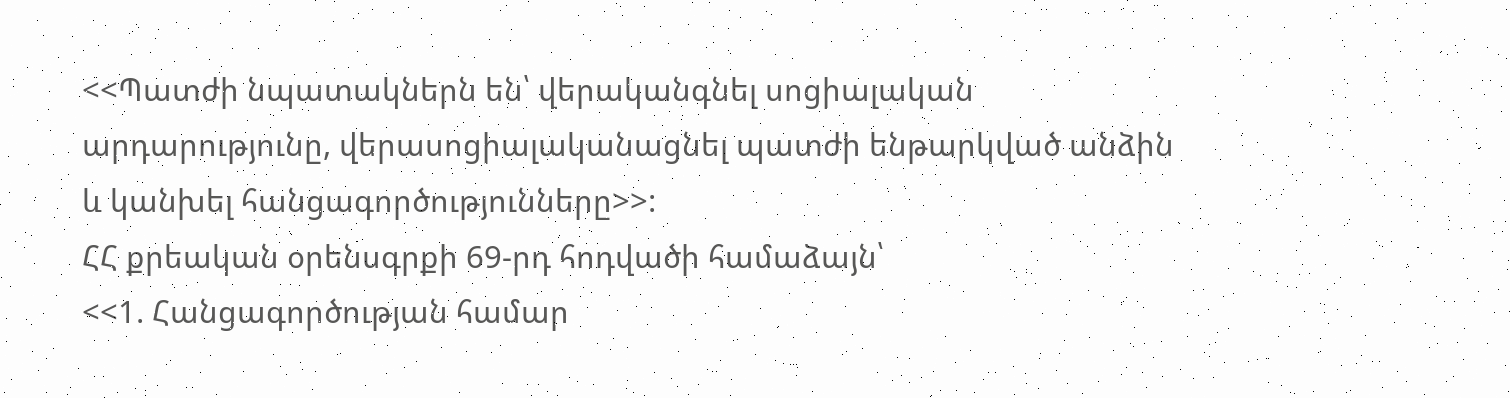<<Պատժի նպատակներն են՝ վերականգնել սոցիալական արդարությունը, վերասոցիալականացնել պատժի ենթարկված անձին և կանխել հանցագործությունները>>:
ՀՀ քրեական օրենսգրքի 69-րդ հոդվածի համաձայն՝
<<1. Հանցագործության համար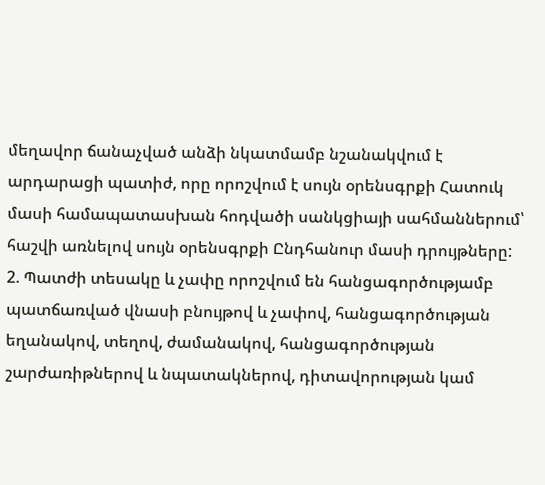մեղավոր ճանաչված անձի նկատմամբ նշանակվում է արդարացի պատիժ, որը որոշվում է սույն օրենսգրքի Հատուկ մասի համապատասխան հոդվածի սանկցիայի սահմաններում՝ հաշվի առնելով սույն օրենսգրքի Ընդհանուր մասի դրույթները:
2. Պատժի տեսակը և չափը որոշվում են հանցագործությամբ պատճառված վնասի բնույթով և չափով, հանցագործության եղանակով, տեղով, ժամանակով, հանցագործության շարժառիթներով և նպատակներով, դիտավորության կամ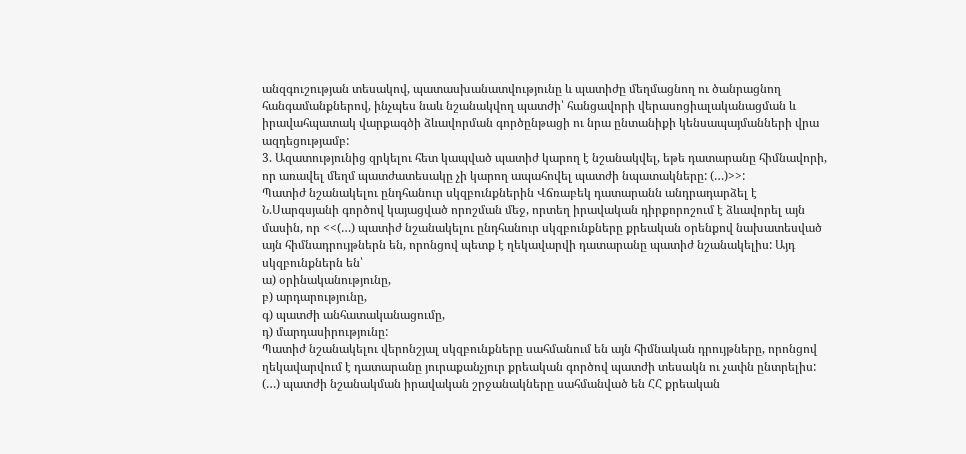անզգուշության տեսակով, պատասխանատվությունը և պատիժը մեղմացնող ու ծանրացնող հանգամանքներով, ինչպես նաև նշանակվող պատժի՝ հանցավորի վերասոցիալականացման և իրավահպատակ վարքագծի ձևավորման գործընթացի ու նրա ընտանիքի կենսապայմանների վրա ազդեցությամբ:
3. Ազատությունից զրկելու հետ կապված պատիժ կարող է նշանակվել, եթե դատարանը հիմնավորի, որ առավել մեղմ պատժատեսակը չի կարող ապահովել պատժի նպատակները: (…)>>:
Պատիժ նշանակելու ընդհանուր սկզբունքներին Վճռաբեկ դատարանն անդրադարձել է Ն.Սարգսյանի գործով կայացված որոշման մեջ, որտեղ իրավական դիրքորոշում է ձևավորել այն մասին, որ <<(…) պատիժ նշանակելու ընդհանուր սկզբունքները քրեական օրենքով նախատեսված այն հիմնադրույթներն են, որոնցով պետք է ղեկավարվի դատարանը պատիժ նշանակելիս: Այդ սկզբունքներն են՝
ա) օրինականությունը,
բ) արդարությունը,
գ) պատժի անհատականացումը,
դ) մարդասիրությունը:
Պատիժ նշանակելու վերոնշյալ սկզբունքները սահմանում են այն հիմնական դրույթները, որոնցով ղեկավարվում է դատարանը յուրաքանչյուր քրեական գործով պատժի տեսակն ու չափն ընտրելիս:
(…) պատժի նշանակման իրավական շրջանակները սահմանված են ՀՀ քրեական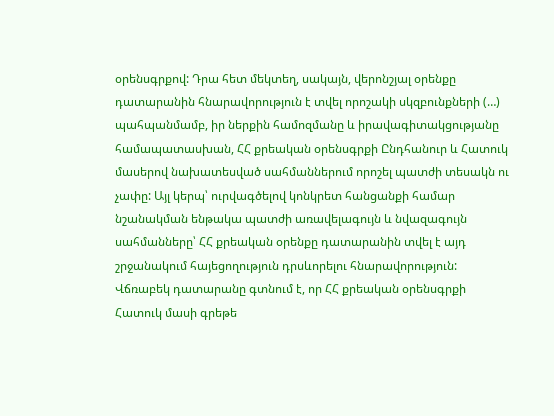օրենսգրքով: Դրա հետ մեկտեղ, սակայն, վերոնշյալ օրենքը դատարանին հնարավորություն է տվել որոշակի սկզբունքների (…) պահպանմամբ, իր ներքին համոզմանը և իրավագիտակցությանը համապատասխան, ՀՀ քրեական օրենսգրքի Ընդհանուր և Հատուկ մասերով նախատեսված սահմաններում որոշել պատժի տեսակն ու չափը: Այլ կերպ՝ ուրվագծելով կոնկրետ հանցանքի համար նշանակման ենթակա պատժի առավելագույն և նվազագույն սահմանները՝ ՀՀ քրեական օրենքը դատարանին տվել է այդ շրջանակում հայեցողություն դրսևորելու հնարավորություն:
Վճռաբեկ դատարանը գտնում է, որ ՀՀ քրեական օրենսգրքի Հատուկ մասի գրեթե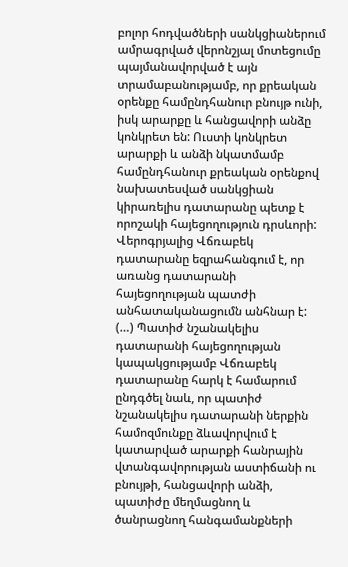բոլոր հոդվածների սանկցիաներում ամրագրված վերոնշյալ մոտեցումը պայմանավորված է այն տրամաբանությամբ, որ քրեական օրենքը համընդհանուր բնույթ ունի, իսկ արարքը և հանցավորի անձը կոնկրետ են: Ուստի կոնկրետ արարքի և անձի նկատմամբ համընդհանուր քրեական օրենքով նախատեսված սանկցիան կիրառելիս դատարանը պետք է որոշակի հայեցողություն դրսևորի:
Վերոգրյալից Վճռաբեկ դատարանը եզրահանգում է, որ առանց դատարանի հայեցողության պատժի անհատականացումն անհնար է:
(…) Պատիժ նշանակելիս դատարանի հայեցողության կապակցությամբ Վճռաբեկ դատարանը հարկ է համարում ընդգծել նաև, որ պատիժ նշանակելիս դատարանի ներքին համոզմունքը ձևավորվում է կատարված արարքի հանրային վտանգավորության աստիճանի ու բնույթի, հանցավորի անձի, պատիժը մեղմացնող և ծանրացնող հանգամանքների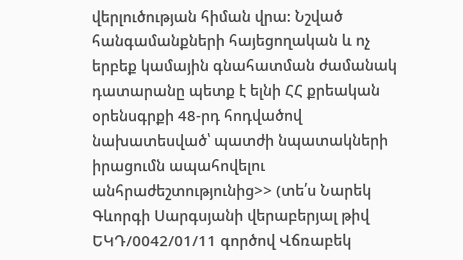վերլուծության հիման վրա: Նշված հանգամանքների հայեցողական և ոչ երբեք կամային գնահատման ժամանակ դատարանը պետք է ելնի ՀՀ քրեական օրենսգրքի 48-րդ հոդվածով նախատեսված՝ պատժի նպատակների իրացումն ապահովելու անհրաժեշտությունից>> (տե՛ս Նարեկ Գևորգի Սարգսյանի վերաբերյալ թիվ ԵԿԴ/0042/01/11 գործով Վճռաբեկ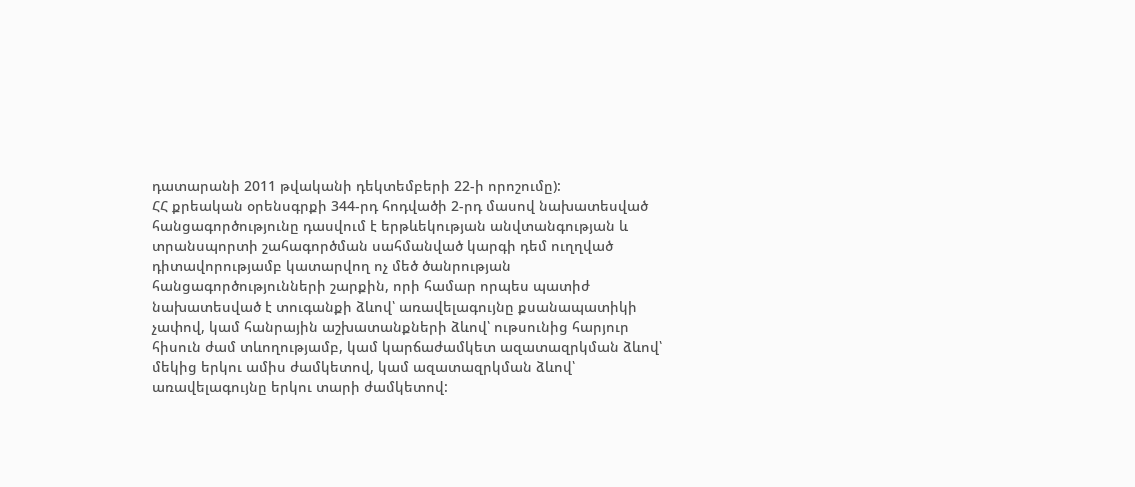դատարանի 2011 թվականի դեկտեմբերի 22-ի որոշումը):
ՀՀ քրեական օրենսգրքի 344-րդ հոդվածի 2-րդ մասով նախատեսված հանցագործությունը դասվում է երթևեկության անվտանգության և տրանսպորտի շահագործման սահմանված կարգի դեմ ուղղված դիտավորությամբ կատարվող ոչ մեծ ծանրության հանցագործությունների շարքին, որի համար որպես պատիժ նախատեսված է տուգանքի ձևով՝ առավելագույնը քսանապատիկի չափով, կամ հանրային աշխատանքների ձևով՝ ութսունից հարյուր հիսուն ժամ տևողությամբ, կամ կարճաժամկետ ազատազրկման ձևով՝ մեկից երկու ամիս ժամկետով, կամ ազատազրկման ձևով՝ առավելագույնը երկու տարի ժամկետով: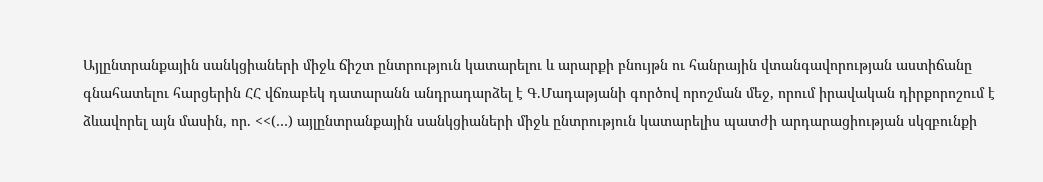Այլընտրանքային սանկցիաների միջև ճիշտ ընտրություն կատարելու և արարքի բնույթն ու հանրային վտանգավորության աստիճանը գնահատելու հարցերին ՀՀ վճռաբեկ դատարանն անդրադարձել է Գ.Մադաթյանի գործով որոշման մեջ, որում իրավական դիրքորոշում է ձևավորել այն մասին, որ. <<(…) այլընտրանքային սանկցիաների միջև ընտրություն կատարելիս պատժի արդարացիության սկզբունքի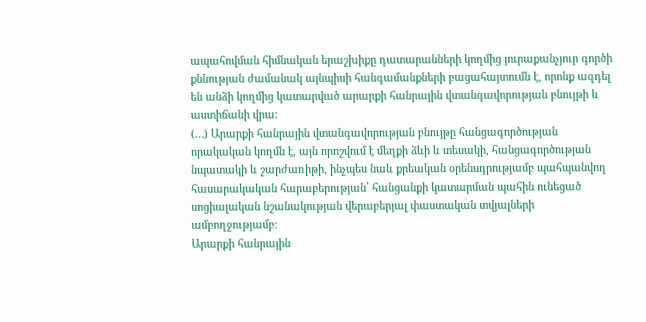ապահովման հիմնական երաշխիքը դատարանների կողմից յուրաքանչյուր գործի քննության ժամանակ այնպիսի հանգամանքների բացահայտումն է, որոնք ազդել են անձի կողմից կատարված արարքի հանրային վտանգավորության բնույթի և աստիճանի վրա:
(…) Արարքի հանրային վտանգավորության բնույթը հանցագործության որակական կողմն է, այն որոշվում է մեղքի ձևի և տեսակի, հանցագործության նպատակի և շարժառիթի, ինչպես նաև քրեական օրենսդրությամբ պահպանվող հասարակական հարաբերության՝ հանցանքի կատարման պահին ունեցած սոցիալական նշանակության վերաբերյալ փաստական տվյալների ամբողջությամբ:
Արարքի հանրային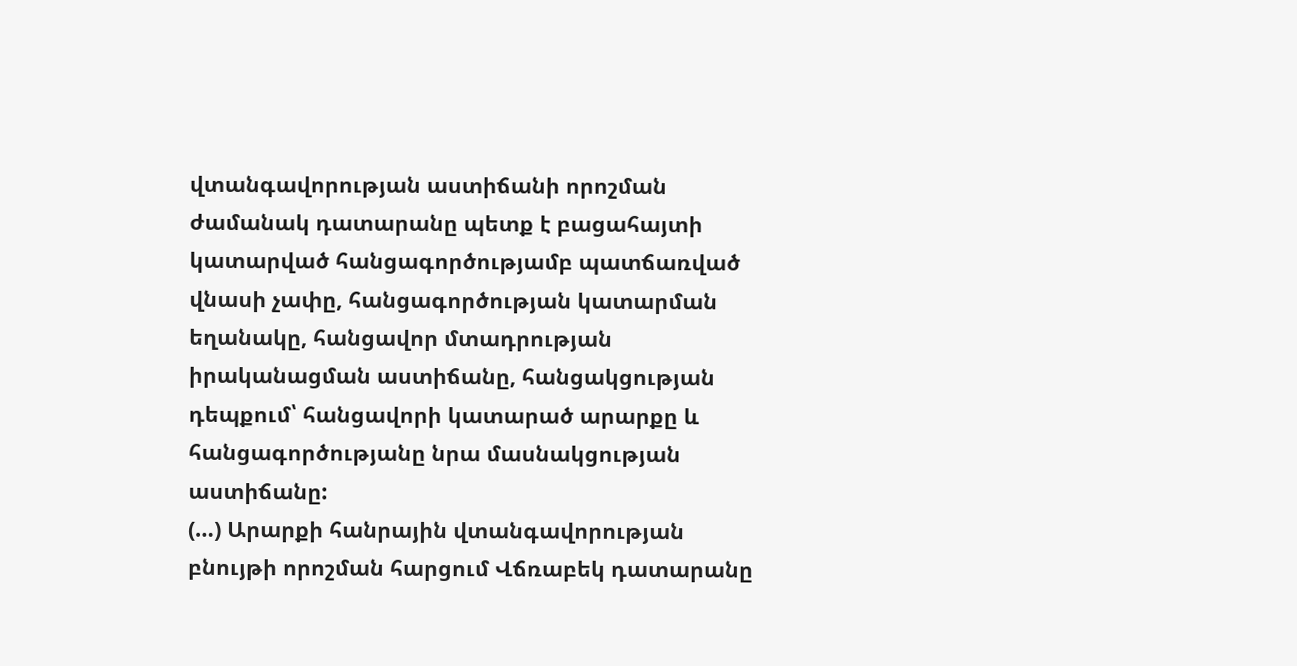վտանգավորության աստիճանի որոշման ժամանակ դատարանը պետք է բացահայտի կատարված հանցագործությամբ պատճառված վնասի չափը, հանցագործության կատարման եղանակը, հանցավոր մտադրության իրականացման աստիճանը, հանցակցության դեպքում՝ հանցավորի կատարած արարքը և հանցագործությանը նրա մասնակցության աստիճանը:
(…) Արարքի հանրային վտանգավորության բնույթի որոշման հարցում Վճռաբեկ դատարանը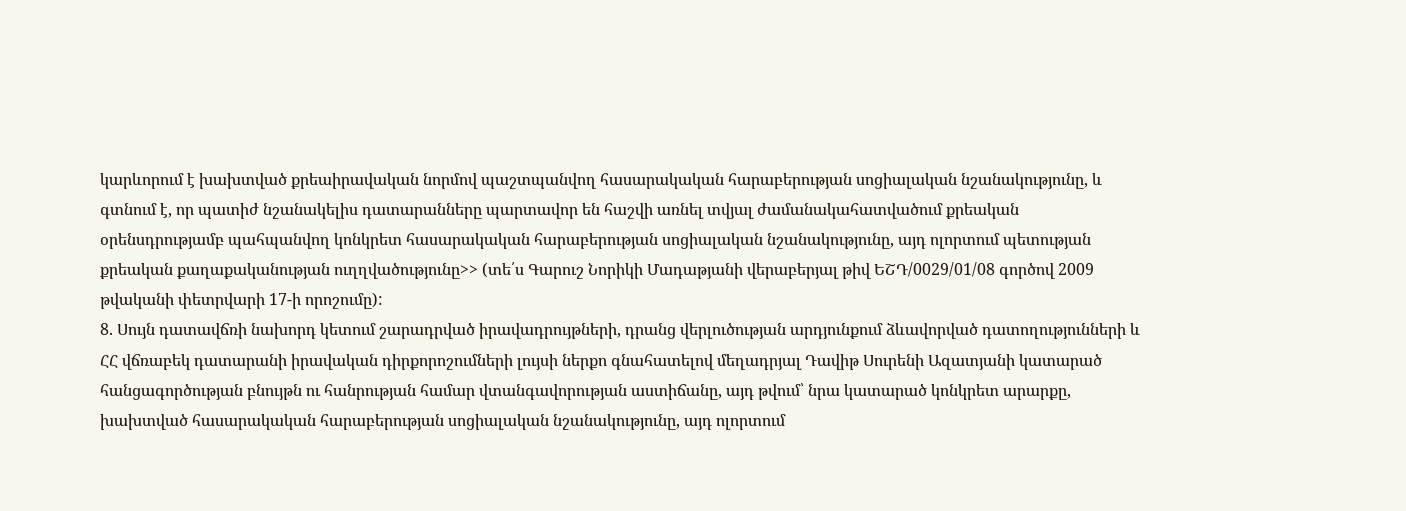կարևորում է խախտված քրեաիրավական նորմով պաշտպանվող հասարակական հարաբերության սոցիալական նշանակությունը, և գտնում է, որ պատիժ նշանակելիս դատարանները պարտավոր են հաշվի առնել տվյալ ժամանակահատվածում քրեական օրենսդրությամբ պահպանվող կոնկրետ հասարակական հարաբերության սոցիալական նշանակությունը, այդ ոլորտում պետության քրեական քաղաքականության ուղղվածությունը>> (տե՛ս Գարուշ Նորիկի Մադաթյանի վերաբերյալ թիվ ԵՇԴ/0029/01/08 գործով 2009 թվականի փետրվարի 17-ի որոշումը):
8. Սույն դատավճռի նախորդ կետում շարադրված իրավադրույթների, դրանց վերլուծության արդյունքում ձևավորված դատողությունների և ՀՀ վճռաբեկ դատարանի իրավական դիրքորոշումների լույսի ներքո գնահատելով մեղադրյալ Դավիթ Սուրենի Ազատյանի կատարած հանցագործության բնույթն ու հանրության համար վտանգավորության աստիճանը, այդ թվում՝ նրա կատարած կոնկրետ արարքը, խախտված հասարակական հարաբերության սոցիալական նշանակությունը, այդ ոլորտում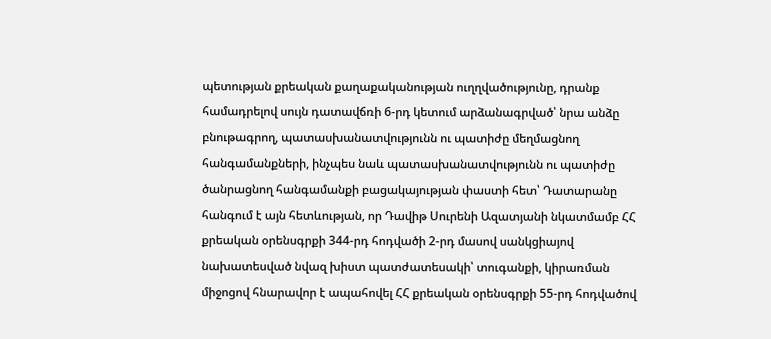պետության քրեական քաղաքականության ուղղվածությունը, դրանք համադրելով սույն դատավճռի 6-րդ կետում արձանագրված՝ նրա անձը բնութագրող, պատասխանատվությունն ու պատիժը մեղմացնող հանգամանքների, ինչպես նաև պատասխանատվությունն ու պատիժը ծանրացնող հանգամանքի բացակայության փաստի հետ՝ Դատարանը հանգում է այն հետևության, որ Դավիթ Սուրենի Ազատյանի նկատմամբ ՀՀ քրեական օրենսգրքի 344-րդ հոդվածի 2-րդ մասով սանկցիայով նախատեսված նվազ խիստ պատժատեսակի՝ տուգանքի, կիրառման միջոցով հնարավոր է ապահովել ՀՀ քրեական օրենսգրքի 55-րդ հոդվածով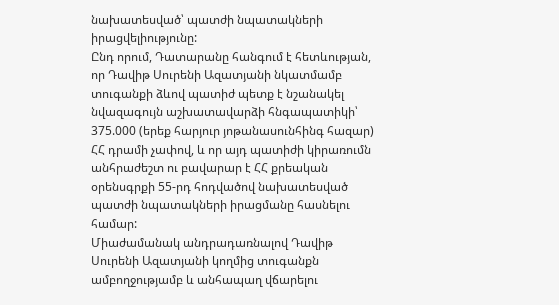նախատեսված՝ պատժի նպատակների իրացվելիությունը:
Ընդ որում, Դատարանը հանգում է հետևության, որ Դավիթ Սուրենի Ազատյանի նկատմամբ տուգանքի ձևով պատիժ պետք է նշանակել նվազագույն աշխատավարձի հնգապատիկի՝ 375.000 (երեք հարյուր յոթանասունհինգ հազար) ՀՀ դրամի չափով, և որ այդ պատիժի կիրառումն անհրաժեշտ ու բավարար է ՀՀ քրեական օրենսգրքի 55-րդ հոդվածով նախատեսված պատժի նպատակների իրացմանը հասնելու համար:
Միաժամանակ անդրադառնալով Դավիթ Սուրենի Ազատյանի կողմից տուգանքն ամբողջությամբ և անհապաղ վճարելու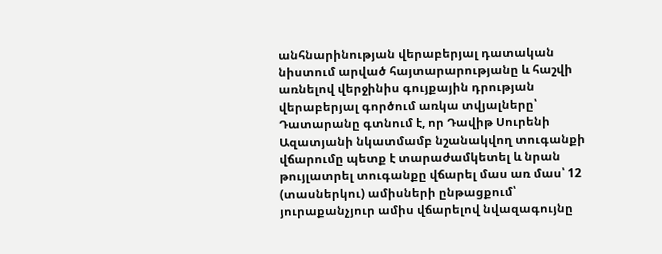անհնարինության վերաբերյալ դատական նիստում արված հայտարարությանը և հաշվի առնելով վերջինիս գույքային դրության վերաբերյալ գործում առկա տվյալները՝ Դատարանը գտնում է, որ Դավիթ Սուրենի Ազատյանի նկատմամբ նշանակվող տուգանքի վճարումը պետք է տարաժամկետել և նրան թույլատրել տուգանքը վճարել մաս առ մաս՝ 12 (տասներկու) ամիսների ընթացքում՝ յուրաքանչյուր ամիս վճարելով նվազագույնը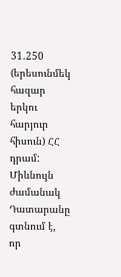31.250 (երեսունմեկ հազար երկու հարյուր հիսուն) ՀՀ դրամ:
Միևնույն ժամանակ Դատարանը գտնում է, որ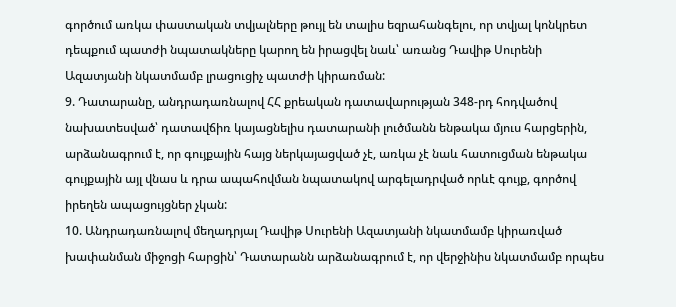գործում առկա փաստական տվյալները թույլ են տալիս եզրահանգելու, որ տվյալ կոնկրետ դեպքում պատժի նպատակները կարող են իրացվել նաև՝ առանց Դավիթ Սուրենի Ազատյանի նկատմամբ լրացուցիչ պատժի կիրառման:
9. Դատարանը, անդրադառնալով ՀՀ քրեական դատավարության 348-րդ հոդվածով նախատեսված՝ դատավճիռ կայացնելիս դատարանի լուծմանն ենթակա մյուս հարցերին, արձանագրում է, որ գույքային հայց ներկայացված չէ, առկա չէ նաև հատուցման ենթակա գույքային այլ վնաս և դրա ապահովման նպատակով արգելադրված որևէ գույք, գործով իրեղեն ապացույցներ չկան:
10. Անդրադառնալով մեղադրյալ Դավիթ Սուրենի Ազատյանի նկատմամբ կիրառված խափանման միջոցի հարցին՝ Դատարանն արձանագրում է, որ վերջինիս նկատմամբ որպես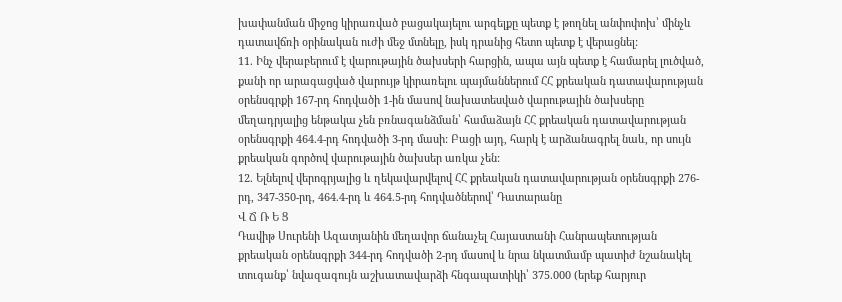խափանման միջոց կիրառված բացակայելու արգելքը պետք է թողնել անփոփոխ՝ մինչև դատավճռի օրինական ուժի մեջ մտնելը, իսկ դրանից հետո պետք է վերացնել:
11. Ինչ վերաբերում է վարութային ծախսերի հարցին, ապա այն պետք է համարել լուծված, քանի որ արագացված վարույթ կիրառելու պայմաններում ՀՀ քրեական դատավարության օրենսգրքի 167-րդ հոդվածի 1-ին մաuով նախատեսված վարութային ծախսերը մեղադրյալից ենթակա չեն բռնագանձման՝ համաձայն ՀՀ քրեական դատավարության օրենսգրքի 464.4-րդ հոդվածի 3-րդ մասի: Բացի այդ, հարկ է արձանագրել նաև, որ սույն քրեական գործով վարութային ծախսեր առկա չեն:
12. Ելնելով վերոգրյալից և ղեկավարվելով ՀՀ քրեական դատավարության օրենսգրքի 276-րդ, 347-350-րդ, 464.4-րդ և 464.5-րդ հոդվածներով՝ Դատարանը
Վ Ճ Ռ Ե Ց
Դավիթ Սուրենի Ազատյանին մեղավոր ճանաչել Հայաստանի Հանրապետության քրեական օրենսգրքի 344-րդ հոդվածի 2-րդ մասով և նրա նկատմամբ պատիժ նշանակել տուգանք՝ նվազագույն աշխատավարձի հնգապատիկի՝ 375.000 (երեք հարյուր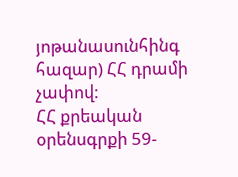յոթանասունհինգ հազար) ՀՀ դրամի չափով:
ՀՀ քրեական օրենսգրքի 59-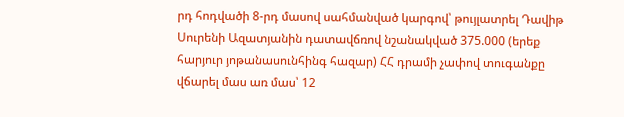րդ հոդվածի 8-րդ մասով սահմանված կարգով՝ թույլատրել Դավիթ Սուրենի Ազատյանին դատավճռով նշանակված 375.000 (երեք հարյուր յոթանասունհինգ հազար) ՀՀ դրամի չափով տուգանքը վճարել մաս առ մաս՝ 12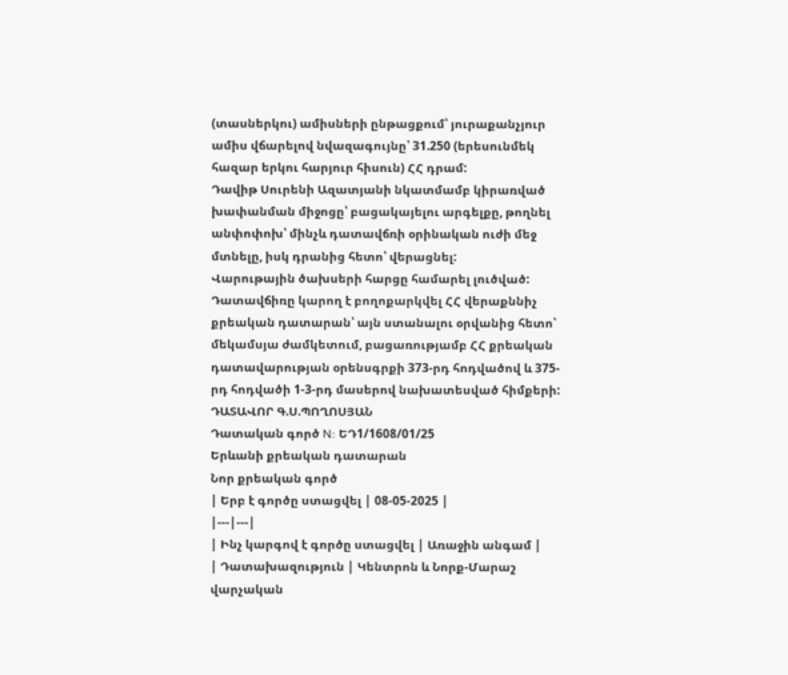(տասներկու) ամիսների ընթացքում՝ յուրաքանչյուր ամիս վճարելով նվազագույնը՝ 31.250 (երեսունմեկ հազար երկու հարյուր հիսուն) ՀՀ դրամ:
Դավիթ Սուրենի Ազատյանի նկատմամբ կիրառված խափանման միջոցը՝ բացակայելու արգելքը, թողնել անփոփոխ՝ մինչև դատավճռի օրինական ուժի մեջ մտնելը, իսկ դրանից հետո՝ վերացնել:
Վարութային ծախսերի հարցը համարել լուծված:
Դատավճիռը կարող է բողոքարկվել ՀՀ վերաքննիչ քրեական դատարան՝ այն ստանալու օրվանից հետո՝ մեկամսյա ժամկետում, բացառությամբ ՀՀ քրեական դատավարության օրենսգրքի 373-րդ հոդվածով և 375-րդ հոդվածի 1-3-րդ մասերով նախատեսված հիմքերի:
ԴԱՏԱՎՈՐ Գ.Ս.ՊՈՂՈՍՅԱՆ
Դատական գործ N: ԵԴ1/1608/01/25
Երևանի քրեական դատարան
Նոր քրեական գործ
| Երբ է գործը ստացվել | 08-05-2025 |
|---|---|
| Ինչ կարգով է գործը ստացվել | Առաջին անգամ |
| Դատախազություն | Կենտրոն և Նորք-Մարաշ վարչական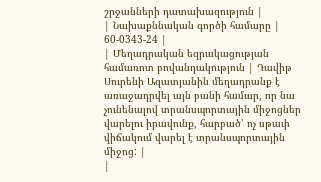շրջանների դատախազություն |
| Նախաքննական գործի համարը | 60-0343-24 |
| Մեղադրական եզրակացության համառոտ բովանդակություն | Դավիթ Սուրենի Ազատյանին մեղադրանք է առաջադրվել այն բանի համար, որ նա չունենալով տրանսպորտային միջոցներ վարելու իրավունք, հարբած՝ ոչ սթափ վիճակում վարել է տրանսպորտային միջոց: |
|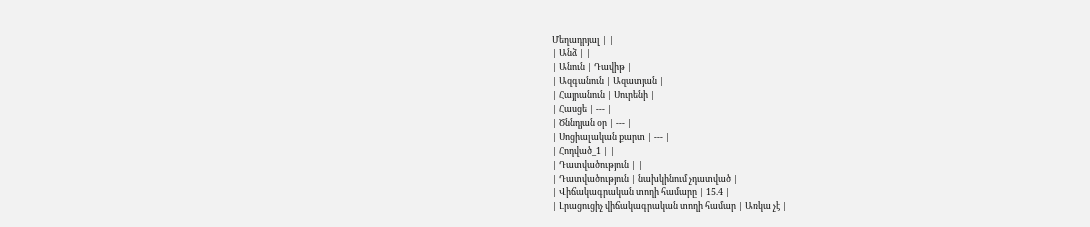Մեղադրյալ | |
| Անձ | |
| Անուն | Դավիթ |
| Ազգանուն | Ազատյան |
| Հայրանուն | Սուրենի |
| Հասցե | --- |
| Ծննդյան օր | --- |
| Սոցիալական քարտ | --- |
| Հոդված_1 | |
| Դատվածություն | |
| Դատվածություն | նախկինում չդատված |
| Վիճակագրական տողի համարը | 15.4 |
| Լրացուցիչ վիճակագրական տողի համար | Առկա չէ |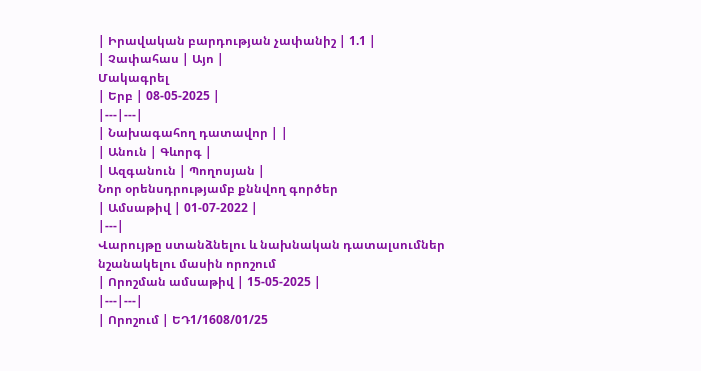| Իրավական բարդության չափանիշ | 1.1 |
| Չափահաս | Այո |
Մակագրել
| Երբ | 08-05-2025 |
|---|---|
| Նախագահող դատավոր | |
| Անուն | Գևորգ |
| Ազգանուն | Պողոսյան |
Նոր օրենսդրությամբ քննվող գործեր
| Ամսաթիվ | 01-07-2022 |
|---|
Վարույթը ստանձնելու և նախնական դատալսումներ նշանակելու մասին որոշում
| Որոշման ամսաթիվ | 15-05-2025 |
|---|---|
| Որոշում | ԵԴ1/1608/01/25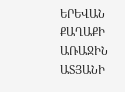ԵՐԵՎԱՆ ՔԱՂԱՔԻ ԱՌԱՋԻՆ ԱՏՅԱՆԻ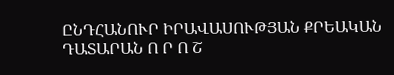ԸՆԴՀԱՆՈՒՐ ԻՐԱՎԱՍՈՒԹՅԱՆ ՔՐԵԱԿԱՆ ԴԱՏԱՐԱՆ Ո Ր Ո Շ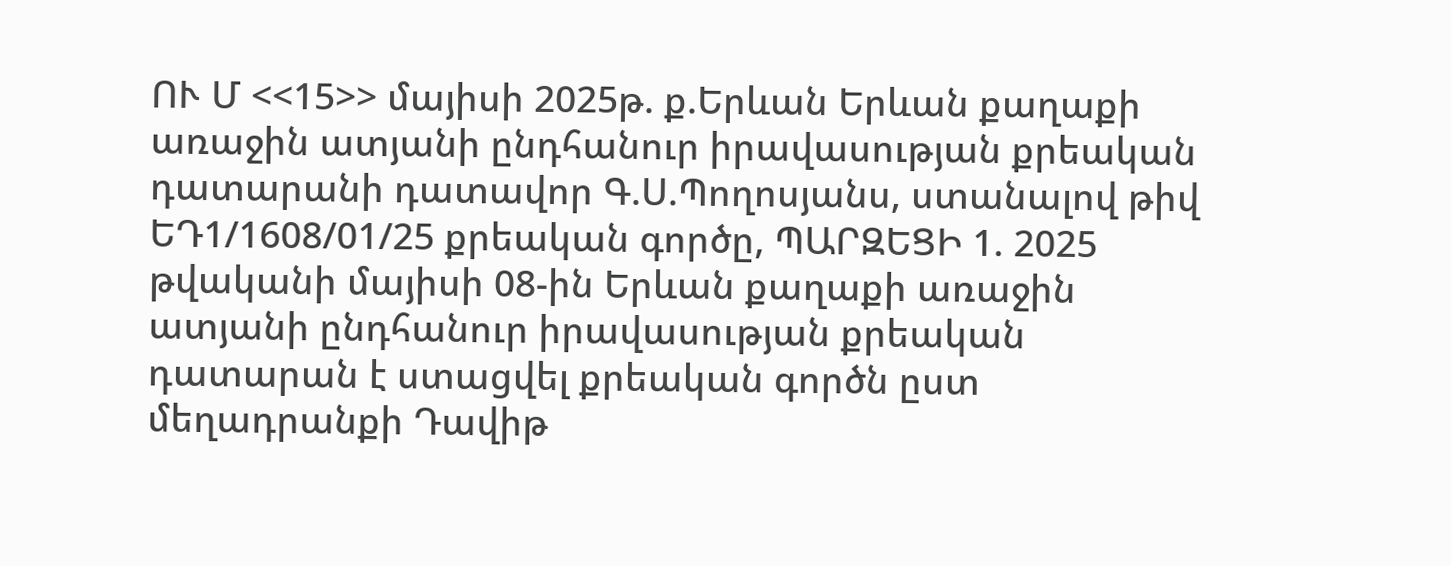ՈՒ Մ <<15>> մայիսի 2025թ. ք.Երևան Երևան քաղաքի առաջին ատյանի ընդհանուր իրավասության քրեական դատարանի դատավոր Գ.Ս.Պողոսյանս, ստանալով թիվ ԵԴ1/1608/01/25 քրեական գործը, ՊԱՐԶԵՑԻ 1. 2025 թվականի մայիսի 08-ին Երևան քաղաքի առաջին ատյանի ընդհանուր իրավասության քրեական դատարան է ստացվել քրեական գործն ըստ մեղադրանքի Դավիթ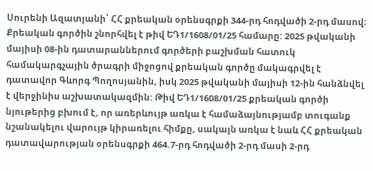Սուրենի Ազատյանի՝ ՀՀ քրեական օրենսգրքի 344-րդ հոդվածի 2-րդ մասով։ Քրեական գործին շնորհվել է թիվ ԵԴ1/1608/01/25 համարը: 2025 թվականի մայիսի 08-ին դատարաններում գործերի բաշխման հատուկ համակարգչային ծրագրի միջոցով քրեական գործը մակագրվել է դատավոր Գևորգ Պողոսյանին, իսկ 2025 թվականի մայիսի 12-ին հանձնվել է վերջինիս աշխատակազմին: Թիվ ԵԴ1/1608/01/25 քրեական գործի նյութերից բխում է, որ առերևույթ առկա է համաձայնությամբ տուգանք նշանակելու վարույթ կիրառելու հիմքը, սակայն առկա է նաև ՀՀ քրեական դատավարության օրենսգրքի 464.7-րդ հոդվածի 2-րդ մասի 2-րդ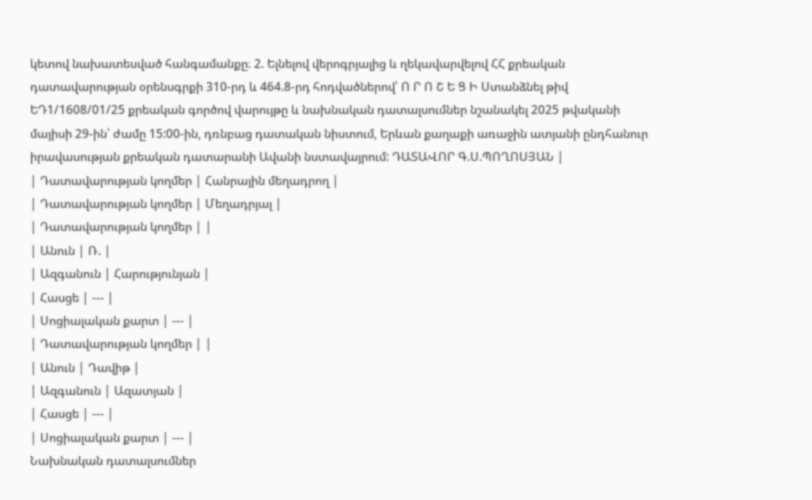կետով նախատեսված հանգամանքը։ 2. Ելնելով վերոգրյալից և ղեկավարվելով ՀՀ քրեական դատավարության օրենսգրքի 310-րդ և 464.8-րդ հոդվածներով՝ Ո Ր Ո Շ Ե Ց Ի Ստանձնել թիվ ԵԴ1/1608/01/25 քրեական գործով վարույթը և նախնական դատալսումներ նշանակել 2025 թվականի մայիսի 29-ին՝ ժամը 15:00-ին, դռնբաց դատական նիստում, Երևան քաղաքի առաջին ատյանի ընդհանուր իրավասության քրեական դատարանի Ավանի նստավայրում: ԴԱՏԱՎՈՐ Գ.Ս.ՊՈՂՈՍՅԱՆ |
| Դատավարության կողմեր | Հանրային մեղադրող |
| Դատավարության կողմեր | Մեղադրյալ |
| Դատավարության կողմեր | |
| Անուն | Ռ. |
| Ազգանուն | Հարությունյան |
| Հասցե | --- |
| Սոցիալական քարտ | --- |
| Դատավարության կողմեր | |
| Անուն | Դավիթ |
| Ազգանուն | Ազատյան |
| Հասցե | --- |
| Սոցիալական քարտ | --- |
Նախնական դատալսումներ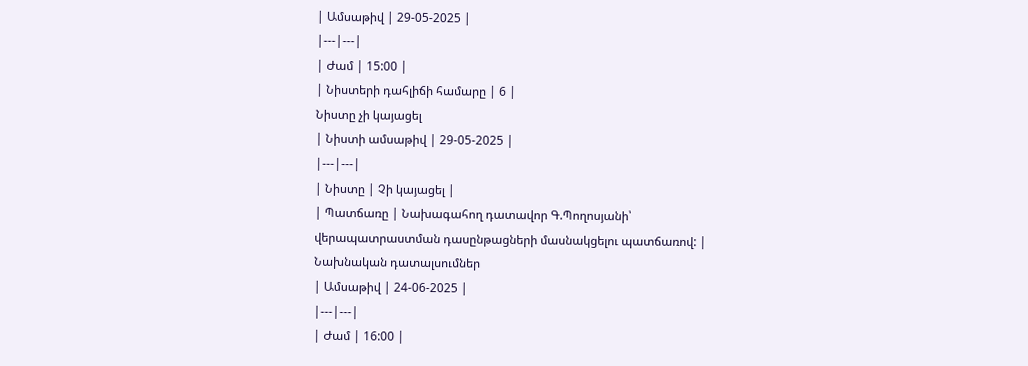| Ամսաթիվ | 29-05-2025 |
|---|---|
| Ժամ | 15:00 |
| Նիստերի դահլիճի համարը | 6 |
Նիստը չի կայացել
| Նիստի ամսաթիվ | 29-05-2025 |
|---|---|
| Նիստը | Չի կայացել |
| Պատճառը | Նախագահող դատավոր Գ.Պողոսյանի՝ վերապատրաստման դասընթացների մասնակցելու պատճառով: |
Նախնական դատալսումներ
| Ամսաթիվ | 24-06-2025 |
|---|---|
| Ժամ | 16:00 |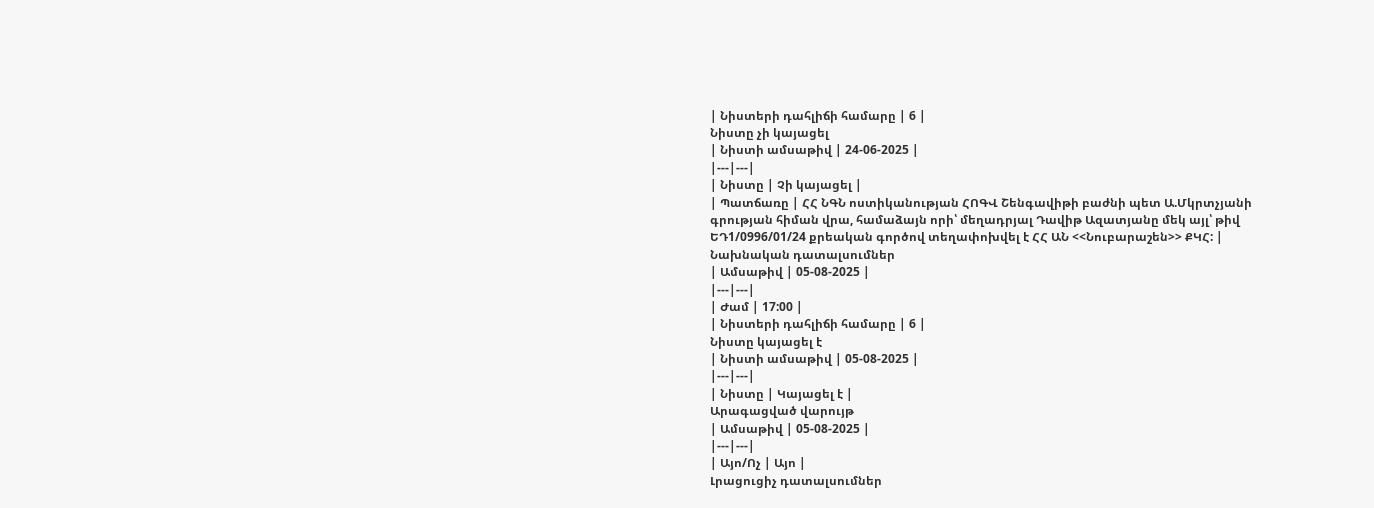| Նիստերի դահլիճի համարը | 6 |
Նիստը չի կայացել
| Նիստի ամսաթիվ | 24-06-2025 |
|---|---|
| Նիստը | Չի կայացել |
| Պատճառը | ՀՀ ՆԳՆ ոստիկանության ՀՈԳՎ Շենգավիթի բաժնի պետ Ա.Մկրտչյանի գրության հիման վրա, համաձայն որի՝ մեղադրյալ Դավիթ Ազատյանը մեկ այլ՝ թիվ ԵԴ1/0996/01/24 քրեական գործով տեղափոխվել է ՀՀ ԱՆ <<Նուբարաշեն>> ՔԿՀ: |
Նախնական դատալսումներ
| Ամսաթիվ | 05-08-2025 |
|---|---|
| Ժամ | 17:00 |
| Նիստերի դահլիճի համարը | 6 |
Նիստը կայացել է
| Նիստի ամսաթիվ | 05-08-2025 |
|---|---|
| Նիստը | Կայացել է |
Արագացված վարույթ
| Ամսաթիվ | 05-08-2025 |
|---|---|
| Այո/Ոչ | Այո |
Լրացուցիչ դատալսումներ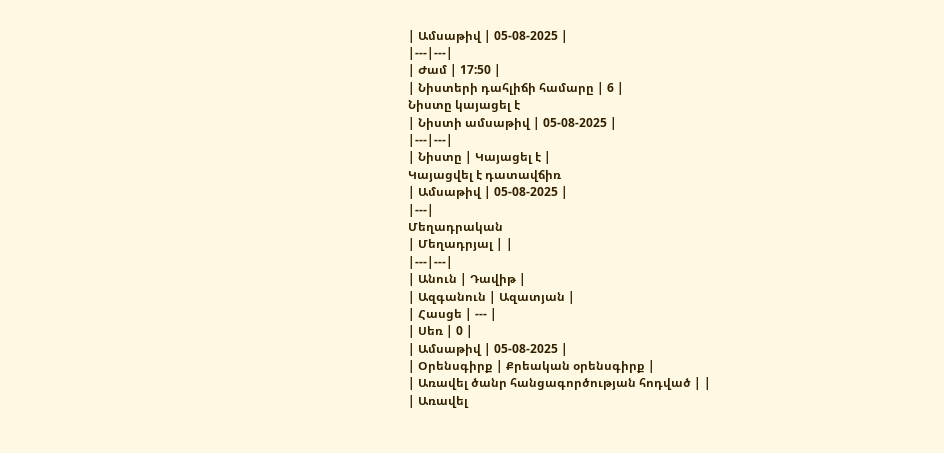| Ամսաթիվ | 05-08-2025 |
|---|---|
| Ժամ | 17:50 |
| Նիստերի դահլիճի համարը | 6 |
Նիստը կայացել է
| Նիստի ամսաթիվ | 05-08-2025 |
|---|---|
| Նիստը | Կայացել է |
Կայացվել է դատավճիռ
| Ամսաթիվ | 05-08-2025 |
|---|
Մեղադրական
| Մեղադրյալ | |
|---|---|
| Անուն | Դավիթ |
| Ազգանուն | Ազատյան |
| Հասցե | --- |
| Սեռ | 0 |
| Ամսաթիվ | 05-08-2025 |
| Օրենսգիրք | Քրեական օրենսգիրք |
| Առավել ծանր հանցագործության հոդված | |
| Առավել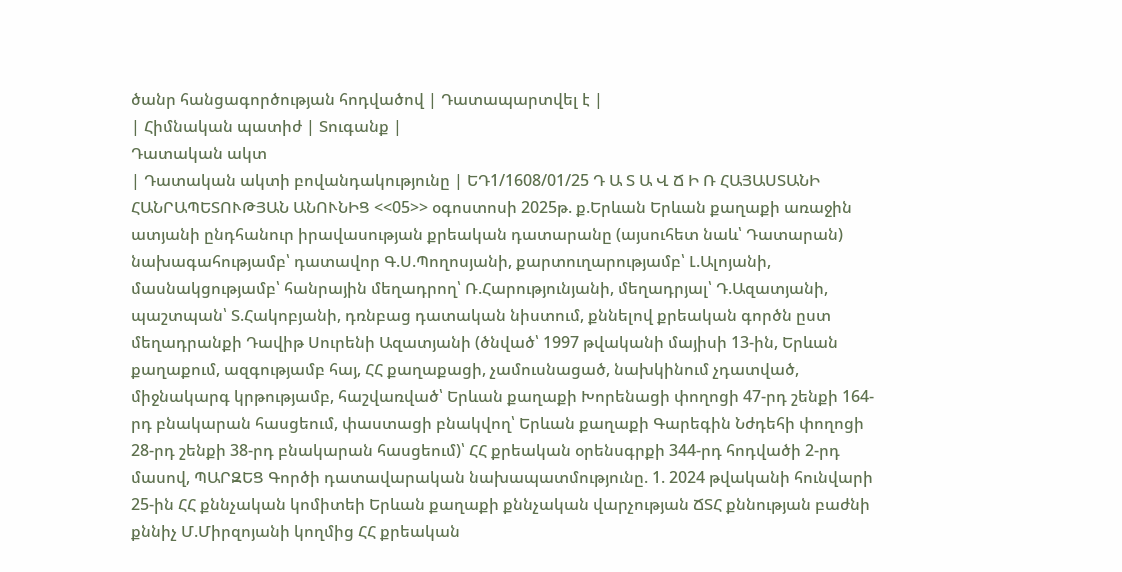ծանր հանցագործության հոդվածով | Դատապարտվել է |
| Հիմնական պատիժ | Տուգանք |
Դատական ակտ
| Դատական ակտի բովանդակությունը | ԵԴ1/1608/01/25 Դ Ա Տ Ա Վ Ճ Ի Ռ ՀԱՅԱՍՏԱՆԻ ՀԱՆՐԱՊԵՏՈՒԹՅԱՆ ԱՆՈՒՆԻՑ <<05>> օգոստոսի 2025թ. ք.Երևան Երևան քաղաքի առաջին ատյանի ընդհանուր իրավասության քրեական դատարանը (այսուհետ նաև՝ Դատարան) նախագահությամբ՝ դատավոր Գ.Ս.Պողոսյանի, քարտուղարությամբ՝ Լ.Ալոյանի, մասնակցությամբ՝ հանրային մեղադրող՝ Ռ.Հարությունյանի, մեղադրյալ՝ Դ.Ազատյանի, պաշտպան՝ Տ.Հակոբյանի, դռնբաց դատական նիստում, քննելով քրեական գործն ըստ մեղադրանքի Դավիթ Սուրենի Ազատյանի (ծնված՝ 1997 թվականի մայիսի 13-ին, Երևան քաղաքում, ազգությամբ հայ, ՀՀ քաղաքացի, չամուսնացած, նախկինում չդատված, միջնակարգ կրթությամբ, հաշվառված՝ Երևան քաղաքի Խորենացի փողոցի 47-րդ շենքի 164-րդ բնակարան հասցեում, փաստացի բնակվող՝ Երևան քաղաքի Գարեգին Նժդեհի փողոցի 28-րդ շենքի 38-րդ բնակարան հասցեում)՝ ՀՀ քրեական օրենսգրքի 344-րդ հոդվածի 2-րդ մասով, ՊԱՐԶԵՑ Գործի դատավարական նախապատմությունը. 1. 2024 թվականի հունվարի 25-ին ՀՀ քննչական կոմիտեի Երևան քաղաքի քննչական վարչության ՃՏՀ քննության բաժնի քննիչ Մ.Միրզոյանի կողմից ՀՀ քրեական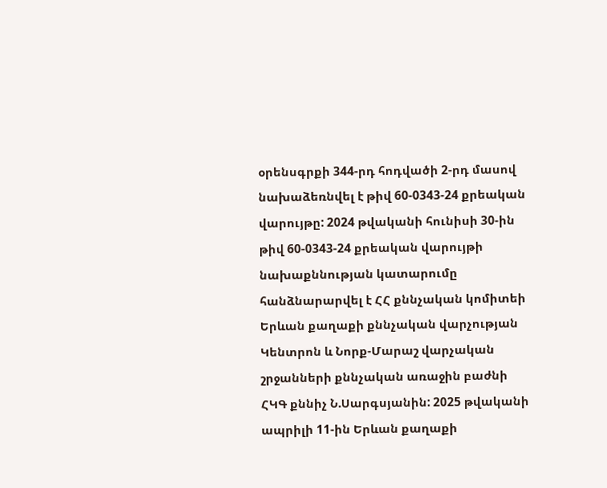օրենսգրքի 344-րդ հոդվածի 2-րդ մասով նախաձեռնվել է թիվ 60-0343-24 քրեական վարույթը: 2024 թվականի հունիսի 30-ին թիվ 60-0343-24 քրեական վարույթի նախաքննության կատարումը հանձնարարվել է ՀՀ քննչական կոմիտեի Երևան քաղաքի քննչական վարչության Կենտրոն և Նորք-Մարաշ վարչական շրջանների քննչական առաջին բաժնի ՀԿԳ քննիչ Ն.Սարգսյանին: 2025 թվականի ապրիլի 11-ին Երևան քաղաքի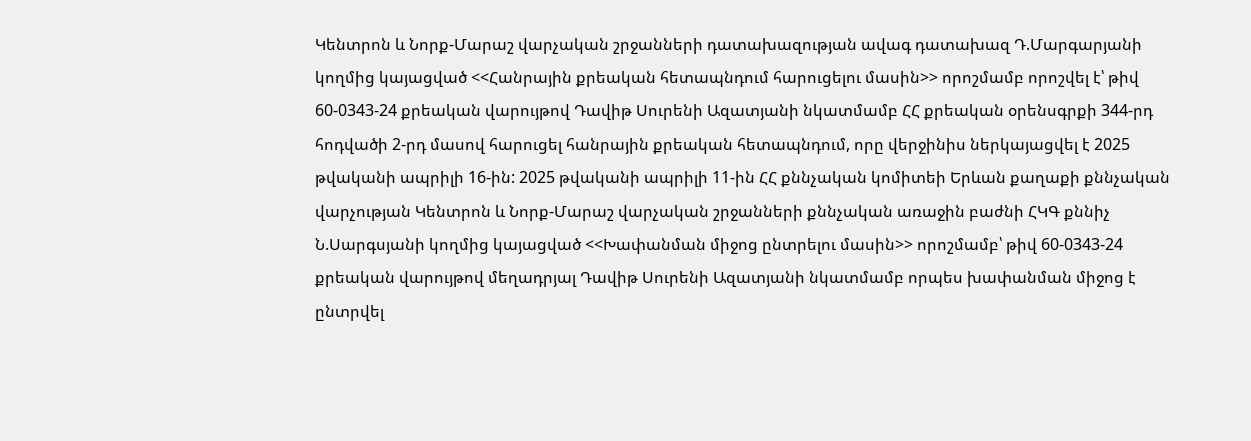Կենտրոն և Նորք-Մարաշ վարչական շրջանների դատախազության ավագ դատախազ Դ.Մարգարյանի կողմից կայացված <<Հանրային քրեական հետապնդում հարուցելու մասին>> որոշմամբ որոշվել է՝ թիվ 60-0343-24 քրեական վարույթով Դավիթ Սուրենի Ազատյանի նկատմամբ ՀՀ քրեական օրենսգրքի 344-րդ հոդվածի 2-րդ մասով հարուցել հանրային քրեական հետապնդում, որը վերջինիս ներկայացվել է 2025 թվականի ապրիլի 16-ին: 2025 թվականի ապրիլի 11-ին ՀՀ քննչական կոմիտեի Երևան քաղաքի քննչական վարչության Կենտրոն և Նորք-Մարաշ վարչական շրջանների քննչական առաջին բաժնի ՀԿԳ քննիչ Ն.Սարգսյանի կողմից կայացված <<Խափանման միջոց ընտրելու մասին>> որոշմամբ՝ թիվ 60-0343-24 քրեական վարույթով մեղադրյալ Դավիթ Սուրենի Ազատյանի նկատմամբ որպես խափանման միջոց է ընտրվել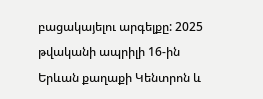բացակայելու արգելքը: 2025 թվականի ապրիլի 16-ին Երևան քաղաքի Կենտրոն և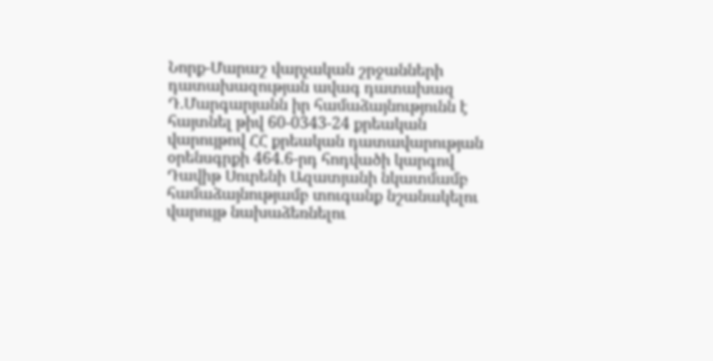Նորք-Մարաշ վարչական շրջանների դատախազության ավագ դատախազ Դ.Մարգարյանն իր համաձայնությունն է հայտնել թիվ 60-0343-24 քրեական վարույթով ՀՀ քրեական դատավարության օրենսգրքի 464.6-րդ հոդվածի կարգով Դավիթ Սուրենի Ազատյանի նկատմամբ համաձայնությամբ տուգանք նշանակելու վարույթ նախաձեռնելու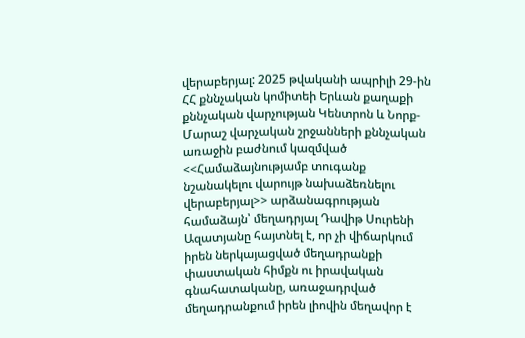վերաբերյալ: 2025 թվականի ապրիլի 29-ին ՀՀ քննչական կոմիտեի Երևան քաղաքի քննչական վարչության Կենտրոն և Նորք-Մարաշ վարչական շրջանների քննչական առաջին բաժնում կազմված <<Համաձայնությամբ տուգանք նշանակելու վարույթ նախաձեռնելու վերաբերյալ>> արձանագրության համաձայն՝ մեղադրյալ Դավիթ Սուրենի Ազատյանը հայտնել է, որ չի վիճարկում իրեն ներկայացված մեղադրանքի փաստական հիմքն ու իրավական գնահատականը, առաջադրված մեղադրանքում իրեն լիովին մեղավոր է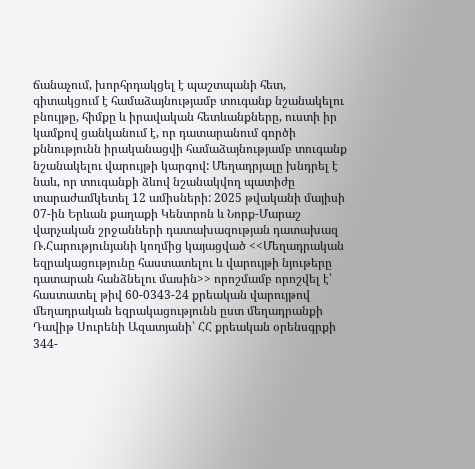ճանաչում, խորհրդակցել է պաշտպանի հետ, գիտակցում է համաձայնությամբ տուգանք նշանակելու բնույթը, հիմքը և իրավական հետևանքները, ուստի իր կամքով ցանկանում է, որ դատարանում գործի քննությունն իրականացվի համաձայնությամբ տուգանք նշանակելու վարույթի կարգով: Մեղադրյալը խնդրել է նաև, որ տուգանքի ձևով նշանակվող պատիժը տարաժամկետել 12 ամիսների: 2025 թվականի մայիսի 07-ին Երևան քաղաքի Կենտրոն և Նորք-Մարաշ վարչական շրջանների դատախազության դատախազ Ռ.Հարությունյանի կողմից կայացված <<Մեղադրական եզրակացությունը հաստատելու և վարույթի նյութերը դատարան հանձնելու մասին>> որոշմամբ որոշվել է՝ հաստատել թիվ 60-0343-24 քրեական վարույթով մեղադրական եզրակացությունն ըստ մեղադրանքի Դավիթ Սուրենի Ազատյանի՝ ՀՀ քրեական օրենսգրքի 344-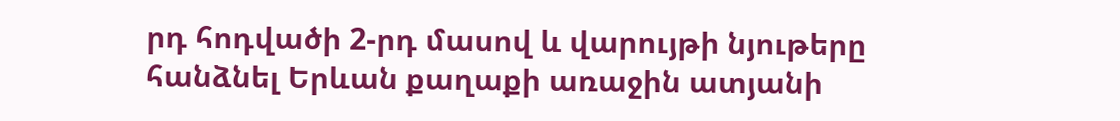րդ հոդվածի 2-րդ մասով և վարույթի նյութերը հանձնել Երևան քաղաքի առաջին ատյանի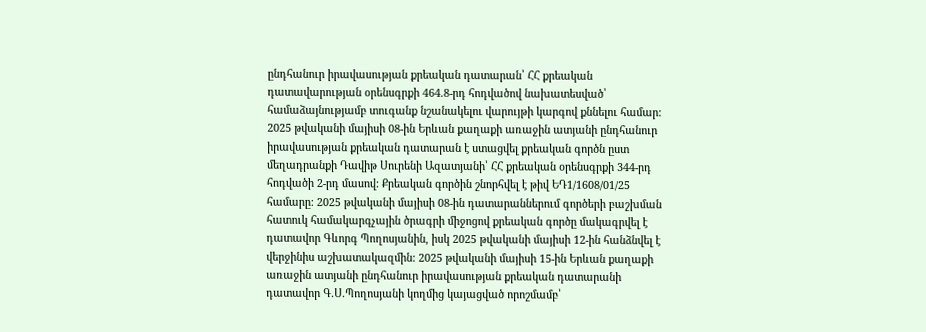ընդհանուր իրավասության քրեական դատարան՝ ՀՀ քրեական դատավարության օրենսգրքի 464.8-րդ հոդվածով նախատեսված՝ համաձայնությամբ տուգանք նշանակելու վարույթի կարգով քննելու համար: 2025 թվականի մայիսի 08-ին Երևան քաղաքի առաջին ատյանի ընդհանուր իրավասության քրեական դատարան է ստացվել քրեական գործն ըստ մեղադրանքի Դավիթ Սուրենի Ազատյանի՝ ՀՀ քրեական օրենսգրքի 344-րդ հոդվածի 2-րդ մասով: Քրեական գործին շնորհվել է թիվ ԵԴ1/1608/01/25 համարը: 2025 թվականի մայիսի 08-ին դատարաններում գործերի բաշխման հատուկ համակարգչային ծրագրի միջոցով քրեական գործը մակագրվել է դատավոր Գևորգ Պողոսյանին, իսկ 2025 թվականի մայիսի 12-ին հանձնվել է վերջինիս աշխատակազմին: 2025 թվականի մայիսի 15-ին Երևան քաղաքի առաջին ատյանի ընդհանուր իրավասության քրեական դատարանի դատավոր Գ.Ս.Պողոսյանի կողմից կայացված որոշմամբ՝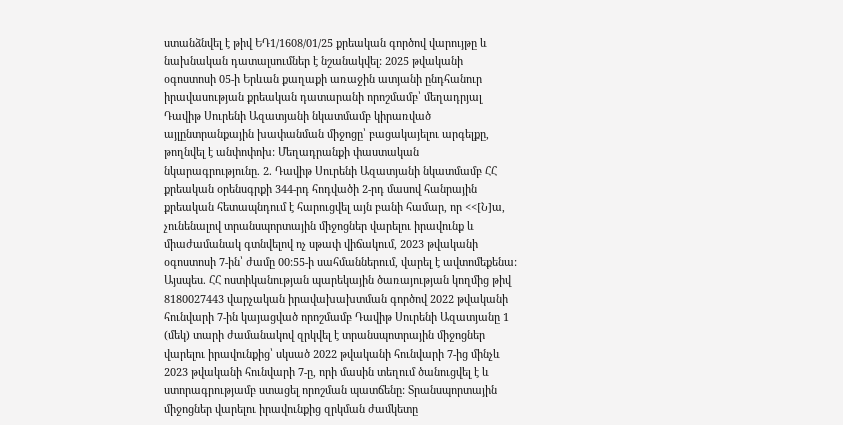ստանձնվել է թիվ ԵԴ1/1608/01/25 քրեական գործով վարույթը և նախնական դատալսումներ է նշանակվել: 2025 թվականի օգոստոսի 05-ի Երևան քաղաքի առաջին ատյանի ընդհանուր իրավասության քրեական դատարանի որոշմամբ՝ մեղադրյալ Դավիթ Սուրենի Ազատյանի նկատմամբ կիրառված այլընտրանքային խափանման միջոցը՝ բացակայելու արգելքը, թողնվել է անփոփոխ: Մեղադրանքի փաստական նկարագրությունը. 2. Դավիթ Սուրենի Ազատյանի նկատմամբ ՀՀ քրեական օրենսգրքի 344-րդ հոդվածի 2-րդ մասով հանրային քրեական հետապնդում է հարուցվել այն բանի համար, որ <<[Ն]ա, չունենալով տրանսպորտային միջոցներ վարելու իրավունք և միաժամանակ գտնվելով ոչ սթափ վիճակում, 2023 թվականի օգոստոսի 7-ին՝ ժամը 00:55-ի սահմաններում, վարել է ավտոմեքենա: Այսպես. ՀՀ ոստիկանության պարեկային ծառայության կողմից թիվ 8180027443 վարչական իրավախախտման գործով 2022 թվականի հունվարի 7-ին կայացված որոշմամբ Դավիթ Սուրենի Ազատյանը 1 (մեկ) տարի ժամանակով զրկվել է տրանսպոտրային միջոցներ վարելու իրավունքից՝ սկսած 2022 թվականի հունվարի 7-ից մինչև 2023 թվականի հունվարի 7-ը, որի մասին տեղում ծանուցվել է և ստորագրությամբ ստացել որոշման պատճենը: Տրանսպորտային միջոցներ վարելու իրավունքից զրկման ժամկետը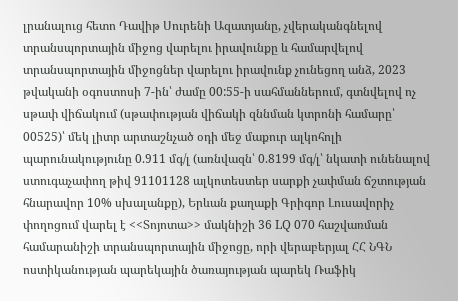լրանալուց հետո Դավիթ Սուրենի Ազատյանը, չվերականգնելով տրանսպորտային միջոց վարելու իրավունքը և համարվելով տրանսպորտային միջոցներ վարելու իրավունք չունեցող անձ, 2023 թվականի օգոստոսի 7-ին՝ ժամը 00:55-ի սահմաններում, գտնվելով ոչ սթափ վիճակում (սթափության վիճակի զննման կտրոնի համարը՝ 00525)՝ մեկ լիտր արտաշնչած օդի մեջ մաքուր ալկոհոլի պարունակությունը 0.911 մգ/լ (առնվազն՝ 0.8199 մգ/լ՝ նկատի ունենալով ստուգաչափող թիվ 91101128 ալկոտեստեր սարքի չափման ճշտության հնարավոր 10% սխալանքը), Երևան քաղաքի Գրիգոր Լուսավորիչ փողոցում վարել է <<Տոյոտա>> մակնիշի 36 LQ 070 հաշվառման համարանիշի տրանսպորտային միջոցը, որի վերաբերյալ ՀՀ ՆԳՆ ոստիկանության պարեկային ծառայության պարեկ Ռաֆիկ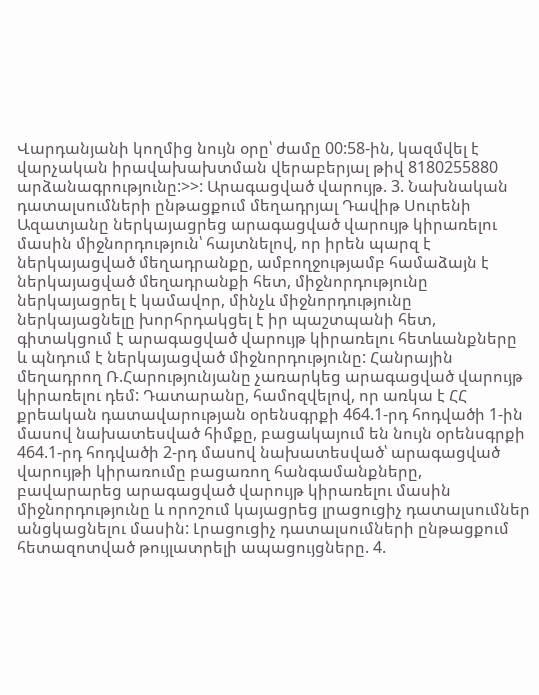Վարդանյանի կողմից նույն օրը՝ ժամը 00:58-ին, կազմվել է վարչական իրավախախտման վերաբերյալ թիվ 8180255880 արձանագրությունը:>>: Արագացված վարույթ. 3. Նախնական դատալսումների ընթացքում մեղադրյալ Դավիթ Սուրենի Ազատյանը ներկայացրեց արագացված վարույթ կիրառելու մասին միջնորդություն՝ հայտնելով, որ իրեն պարզ է ներկայացված մեղադրանքը, ամբողջությամբ համաձայն է ներկայացված մեղադրանքի հետ, միջնորդությունը ներկայացրել է կամավոր, մինչև միջնորդությունը ներկայացնելը խորհրդակցել է իր պաշտպանի հետ, գիտակցում է արագացված վարույթ կիրառելու հետևանքները և պնդում է ներկայացված միջնորդությունը: Հանրային մեղադրող Ռ.Հարությունյանը չառարկեց արագացված վարույթ կիրառելու դեմ: Դատարանը, համոզվելով, որ առկա է ՀՀ քրեական դատավարության օրենսգրքի 464.1-րդ հոդվածի 1-ին մասով նախատեսված հիմքը, բացակայում են նույն օրենսգրքի 464.1-րդ հոդվածի 2-րդ մասով նախատեսված՝ արագացված վարույթի կիրառումը բացառող հանգամանքները, բավարարեց արագացված վարույթ կիրառելու մասին միջնորդությունը և որոշում կայացրեց լրացուցիչ դատալսումներ անցկացնելու մասին: Լրացուցիչ դատալսումների ընթացքում հետազոտված թույլատրելի ապացույցները. 4.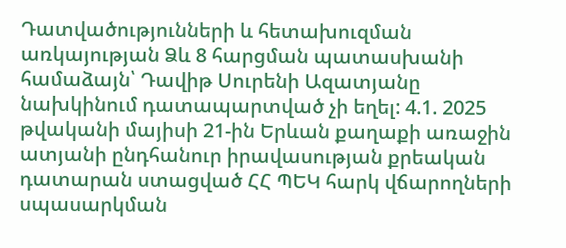Դատվածությունների և հետախուզման առկայության Ձև 8 հարցման պատասխանի համաձայն՝ Դավիթ Սուրենի Ազատյանը նախկինում դատապարտված չի եղել: 4.1. 2025 թվականի մայիսի 21-ին Երևան քաղաքի առաջին ատյանի ընդհանուր իրավասության քրեական դատարան ստացված ՀՀ ՊԵԿ հարկ վճարողների սպասարկման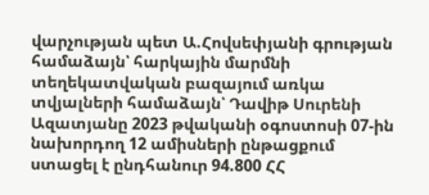վարչության պետ Ա.Հովսեփյանի գրության համաձայն՝ հարկային մարմնի տեղեկատվական բազայում առկա տվյալների համաձայն՝ Դավիթ Սուրենի Ազատյանը 2023 թվականի օգոստոսի 07-ին նախորդող 12 ամիսների ընթացքում ստացել է ընդհանուր 94.800 ՀՀ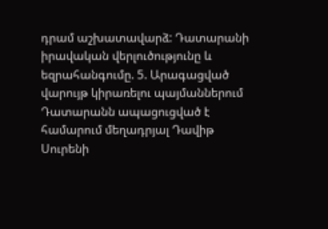դրամ աշխատավարձ: Դատարանի իրավական վերլուծությունը և եզրահանգումը. 5. Արագացված վարույթ կիրառելու պայմաններում Դատարանն ապացուցված է համարում մեղադրյալ Դավիթ Սուրենի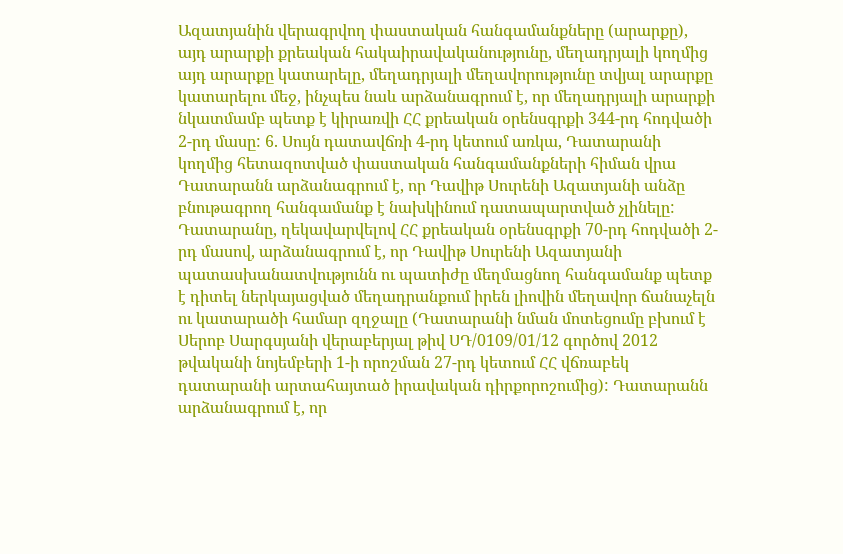Ազատյանին վերագրվող փաստական հանգամանքները (արարքը), այդ արարքի քրեական հակաիրավականությունը, մեղադրյալի կողմից այդ արարքը կատարելը, մեղադրյալի մեղավորությունը տվյալ արարքը կատարելու մեջ, ինչպես նաև արձանագրում է, որ մեղադրյալի արարքի նկատմամբ պետք է կիրառվի ՀՀ քրեական օրենսգրքի 344-րդ հոդվածի 2-րդ մասը: 6. Սույն դատավճռի 4-րդ կետում առկա, Դատարանի կողմից հետազոտված փաստական հանգամանքների հիման վրա Դատարանն արձանագրում է, որ Դավիթ Սուրենի Ազատյանի անձը բնութագրող հանգամանք է նախկինում դատապարտված չլինելը: Դատարանը, ղեկավարվելով ՀՀ քրեական օրենսգրքի 70-րդ հոդվածի 2-րդ մասով, արձանագրում է, որ Դավիթ Սուրենի Ազատյանի պատասխանատվությունն ու պատիժը մեղմացնող հանգամանք պետք է դիտել ներկայացված մեղադրանքում իրեն լիովին մեղավոր ճանաչելն ու կատարածի համար զղջալը (Դատարանի նման մոտեցումը բխում է Սերոբ Սարգսյանի վերաբերյալ թիվ ՍԴ/0109/01/12 գործով 2012 թվականի նոյեմբերի 1-ի որոշման 27-րդ կետում ՀՀ վճռաբեկ դատարանի արտահայտած իրավական դիրքորոշումից): Դատարանն արձանագրում է, որ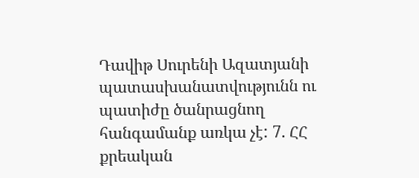Դավիթ Սուրենի Ազատյանի պատասխանատվությունն ու պատիժը ծանրացնող հանգամանք առկա չէ: 7. ՀՀ քրեական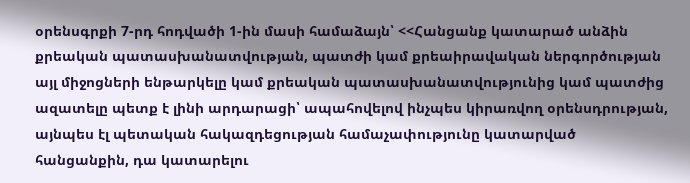օրենսգրքի 7-րդ հոդվածի 1-ին մասի համաձայն՝ <<Հանցանք կատարած անձին քրեական պատասխանատվության, պատժի կամ քրեաիրավական ներգործության այլ միջոցների ենթարկելը կամ քրեական պատասխանատվությունից կամ պատժից ազատելը պետք է լինի արդարացի՝ ապահովելով ինչպես կիրառվող օրենսդրության, այնպես էլ պետական հակազդեցության համաչափությունը կատարված հանցանքին, դա կատարելու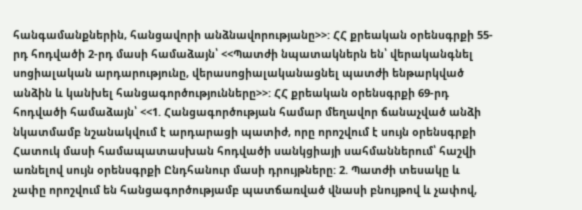հանգամանքներին, հանցավորի անձնավորությանը>>: ՀՀ քրեական օրենսգրքի 55-րդ հոդվածի 2-րդ մասի համաձայն՝ <<Պատժի նպատակներն են՝ վերականգնել սոցիալական արդարությունը, վերասոցիալականացնել պատժի ենթարկված անձին և կանխել հանցագործությունները>>: ՀՀ քրեական օրենսգրքի 69-րդ հոդվածի համաձայն՝ <<1. Հանցագործության համար մեղավոր ճանաչված անձի նկատմամբ նշանակվում է արդարացի պատիժ, որը որոշվում է սույն օրենսգրքի Հատուկ մասի համապատասխան հոդվածի սանկցիայի սահմաններում՝ հաշվի առնելով սույն օրենսգրքի Ընդհանուր մասի դրույթները: 2. Պատժի տեսակը և չափը որոշվում են հանցագործությամբ պատճառված վնասի բնույթով և չափով,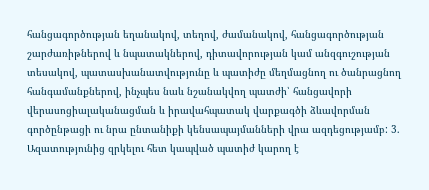հանցագործության եղանակով, տեղով, ժամանակով, հանցագործության շարժառիթներով և նպատակներով, դիտավորության կամ անզգուշության տեսակով, պատասխանատվությունը և պատիժը մեղմացնող ու ծանրացնող հանգամանքներով, ինչպես նաև նշանակվող պատժի՝ հանցավորի վերասոցիալականացման և իրավահպատակ վարքագծի ձևավորման գործընթացի ու նրա ընտանիքի կենսապայմանների վրա ազդեցությամբ: 3. Ազատությունից զրկելու հետ կապված պատիժ կարող է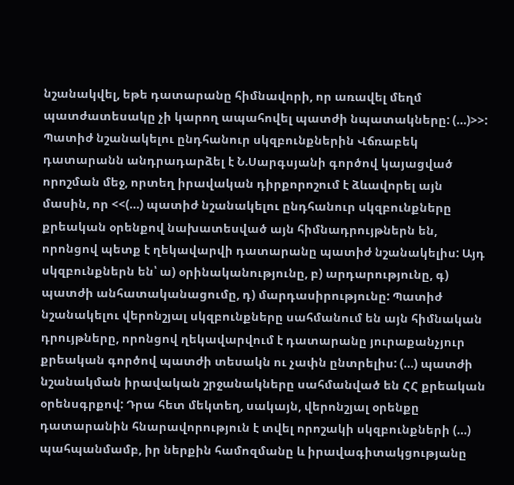նշանակվել, եթե դատարանը հիմնավորի, որ առավել մեղմ պատժատեսակը չի կարող ապահովել պատժի նպատակները: (…)>>: Պատիժ նշանակելու ընդհանուր սկզբունքներին Վճռաբեկ դատարանն անդրադարձել է Ն.Սարգսյանի գործով կայացված որոշման մեջ, որտեղ իրավական դիրքորոշում է ձևավորել այն մասին, որ <<(…) պատիժ նշանակելու ընդհանուր սկզբունքները քրեական օրենքով նախատեսված այն հիմնադրույթներն են, որոնցով պետք է ղեկավարվի դատարանը պատիժ նշանակելիս: Այդ սկզբունքներն են՝ ա) օրինականությունը, բ) արդարությունը, գ) պատժի անհատականացումը, դ) մարդասիրությունը: Պատիժ նշանակելու վերոնշյալ սկզբունքները սահմանում են այն հիմնական դրույթները, որոնցով ղեկավարվում է դատարանը յուրաքանչյուր քրեական գործով պատժի տեսակն ու չափն ընտրելիս: (…) պատժի նշանակման իրավական շրջանակները սահմանված են ՀՀ քրեական օրենսգրքով: Դրա հետ մեկտեղ, սակայն, վերոնշյալ օրենքը դատարանին հնարավորություն է տվել որոշակի սկզբունքների (…) պահպանմամբ, իր ներքին համոզմանը և իրավագիտակցությանը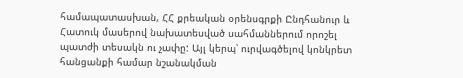համապատասխան, ՀՀ քրեական օրենսգրքի Ընդհանուր և Հատուկ մասերով նախատեսված սահմաններում որոշել պատժի տեսակն ու չափը: Այլ կերպ՝ ուրվագծելով կոնկրետ հանցանքի համար նշանակման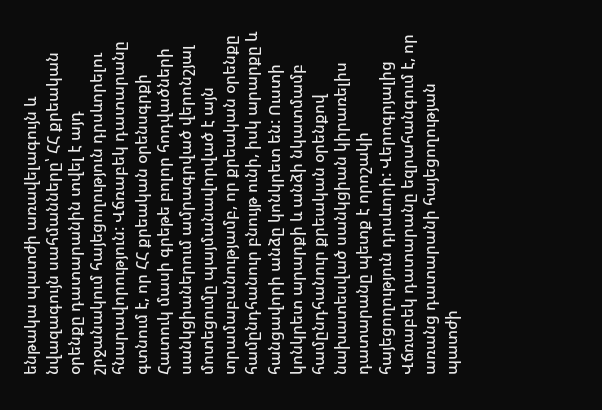ենթակա պատժի առավելագույն և նվազագույն սահմանները՝ ՀՀ քրեական օրենքը դատարանին տվել է այդ շրջանակում հայեցողություն դրսևորելու հնարավորություն: Վճռաբեկ դատարանը գտնում է, որ ՀՀ քրեական օրենսգրքի Հատուկ մասի գրեթե բոլոր հոդվածների սանկցիաներում ամրագրված վերոնշյալ մոտեցումը պայմանավորված է այն տրամաբանությամբ, որ քրեական օրենքը համընդհանուր բնույթ ունի, իսկ արարքը և հանցավորի անձը կոնկրետ են: Ուստի կոնկրետ արարքի և անձի նկատմամբ համընդհանուր քրեական օրենքով նախատեսված սանկցիան կիրառելիս դատարանը պետք է որոշակի հայեցողություն դրսևորի: Վերոգրյալից Վճռաբեկ դատարանը եզրահանգում է, որ առանց դատարանի հայեցողության պատժի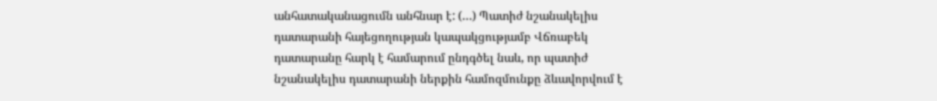անհատականացումն անհնար է: (…) Պատիժ նշանակելիս դատարանի հայեցողության կապակցությամբ Վճռաբեկ դատարանը հարկ է համարում ընդգծել նաև, որ պատիժ նշանակելիս դատարանի ներքին համոզմունքը ձևավորվում է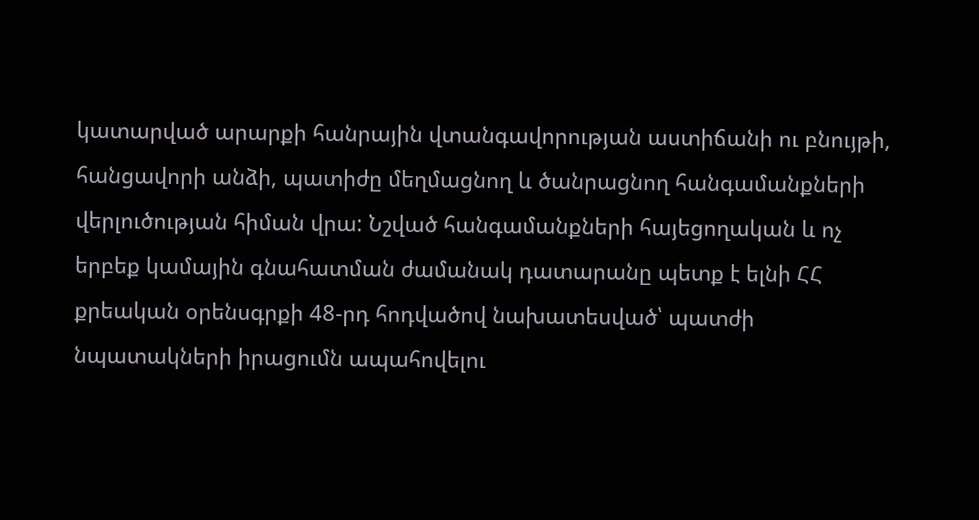կատարված արարքի հանրային վտանգավորության աստիճանի ու բնույթի, հանցավորի անձի, պատիժը մեղմացնող և ծանրացնող հանգամանքների վերլուծության հիման վրա: Նշված հանգամանքների հայեցողական և ոչ երբեք կամային գնահատման ժամանակ դատարանը պետք է ելնի ՀՀ քրեական օրենսգրքի 48-րդ հոդվածով նախատեսված՝ պատժի նպատակների իրացումն ապահովելու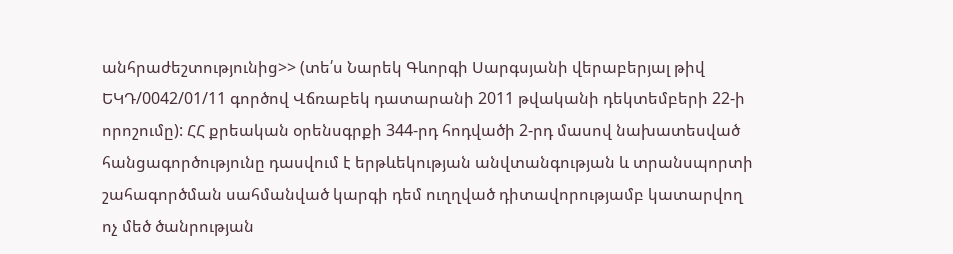անհրաժեշտությունից>> (տե՛ս Նարեկ Գևորգի Սարգսյանի վերաբերյալ թիվ ԵԿԴ/0042/01/11 գործով Վճռաբեկ դատարանի 2011 թվականի դեկտեմբերի 22-ի որոշումը): ՀՀ քրեական օրենսգրքի 344-րդ հոդվածի 2-րդ մասով նախատեսված հանցագործությունը դասվում է երթևեկության անվտանգության և տրանսպորտի շահագործման սահմանված կարգի դեմ ուղղված դիտավորությամբ կատարվող ոչ մեծ ծանրության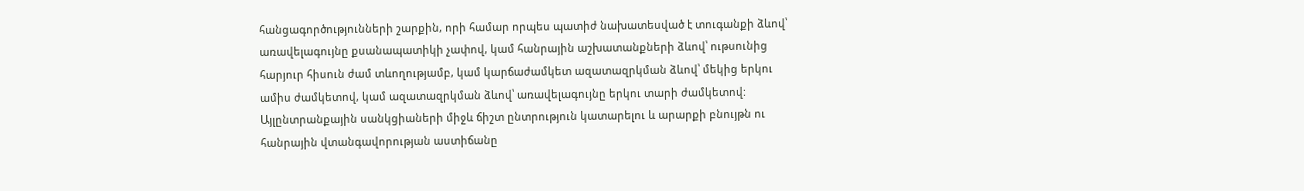հանցագործությունների շարքին, որի համար որպես պատիժ նախատեսված է տուգանքի ձևով՝ առավելագույնը քսանապատիկի չափով, կամ հանրային աշխատանքների ձևով՝ ութսունից հարյուր հիսուն ժամ տևողությամբ, կամ կարճաժամկետ ազատազրկման ձևով՝ մեկից երկու ամիս ժամկետով, կամ ազատազրկման ձևով՝ առավելագույնը երկու տարի ժամկետով: Այլընտրանքային սանկցիաների միջև ճիշտ ընտրություն կատարելու և արարքի բնույթն ու հանրային վտանգավորության աստիճանը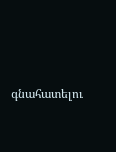գնահատելու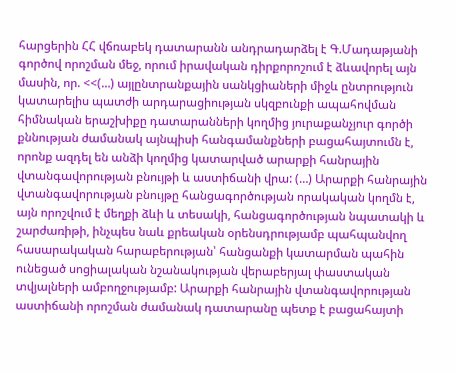հարցերին ՀՀ վճռաբեկ դատարանն անդրադարձել է Գ.Մադաթյանի գործով որոշման մեջ, որում իրավական դիրքորոշում է ձևավորել այն մասին, որ. <<(…) այլընտրանքային սանկցիաների միջև ընտրություն կատարելիս պատժի արդարացիության սկզբունքի ապահովման հիմնական երաշխիքը դատարանների կողմից յուրաքանչյուր գործի քննության ժամանակ այնպիսի հանգամանքների բացահայտումն է, որոնք ազդել են անձի կողմից կատարված արարքի հանրային վտանգավորության բնույթի և աստիճանի վրա: (…) Արարքի հանրային վտանգավորության բնույթը հանցագործության որակական կողմն է, այն որոշվում է մեղքի ձևի և տեսակի, հանցագործության նպատակի և շարժառիթի, ինչպես նաև քրեական օրենսդրությամբ պահպանվող հասարակական հարաբերության՝ հանցանքի կատարման պահին ունեցած սոցիալական նշանակության վերաբերյալ փաստական տվյալների ամբողջությամբ: Արարքի հանրային վտանգավորության աստիճանի որոշման ժամանակ դատարանը պետք է բացահայտի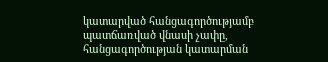կատարված հանցագործությամբ պատճառված վնասի չափը, հանցագործության կատարման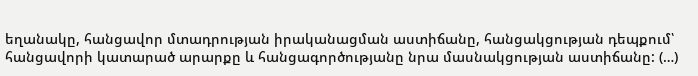եղանակը, հանցավոր մտադրության իրականացման աստիճանը, հանցակցության դեպքում՝ հանցավորի կատարած արարքը և հանցագործությանը նրա մասնակցության աստիճանը: (…)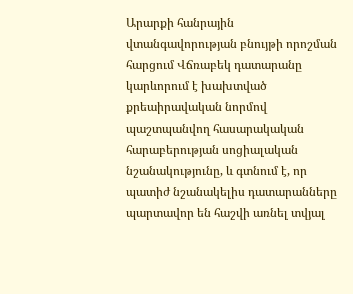Արարքի հանրային վտանգավորության բնույթի որոշման հարցում Վճռաբեկ դատարանը կարևորում է խախտված քրեաիրավական նորմով պաշտպանվող հասարակական հարաբերության սոցիալական նշանակությունը, և գտնում է, որ պատիժ նշանակելիս դատարանները պարտավոր են հաշվի առնել տվյալ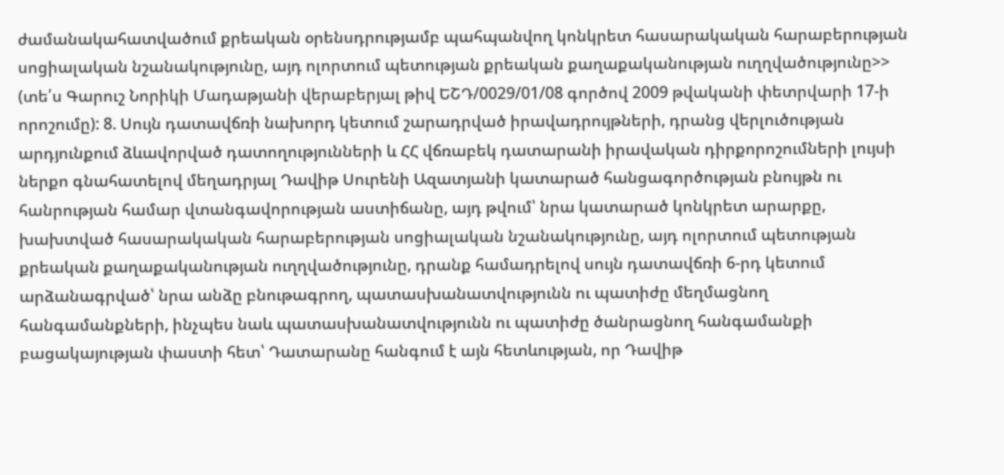ժամանակահատվածում քրեական օրենսդրությամբ պահպանվող կոնկրետ հասարակական հարաբերության սոցիալական նշանակությունը, այդ ոլորտում պետության քրեական քաղաքականության ուղղվածությունը>> (տե՛ս Գարուշ Նորիկի Մադաթյանի վերաբերյալ թիվ ԵՇԴ/0029/01/08 գործով 2009 թվականի փետրվարի 17-ի որոշումը): 8. Սույն դատավճռի նախորդ կետում շարադրված իրավադրույթների, դրանց վերլուծության արդյունքում ձևավորված դատողությունների և ՀՀ վճռաբեկ դատարանի իրավական դիրքորոշումների լույսի ներքո գնահատելով մեղադրյալ Դավիթ Սուրենի Ազատյանի կատարած հանցագործության բնույթն ու հանրության համար վտանգավորության աստիճանը, այդ թվում՝ նրա կատարած կոնկրետ արարքը, խախտված հասարակական հարաբերության սոցիալական նշանակությունը, այդ ոլորտում պետության քրեական քաղաքականության ուղղվածությունը, դրանք համադրելով սույն դատավճռի 6-րդ կետում արձանագրված՝ նրա անձը բնութագրող, պատասխանատվությունն ու պատիժը մեղմացնող հանգամանքների, ինչպես նաև պատասխանատվությունն ու պատիժը ծանրացնող հանգամանքի բացակայության փաստի հետ՝ Դատարանը հանգում է այն հետևության, որ Դավիթ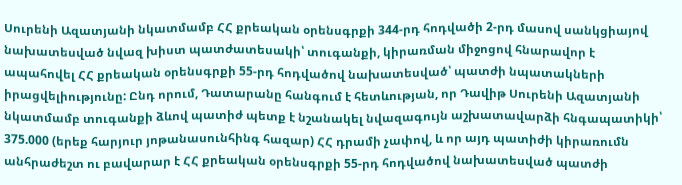Սուրենի Ազատյանի նկատմամբ ՀՀ քրեական օրենսգրքի 344-րդ հոդվածի 2-րդ մասով սանկցիայով նախատեսված նվազ խիստ պատժատեսակի՝ տուգանքի, կիրառման միջոցով հնարավոր է ապահովել ՀՀ քրեական օրենսգրքի 55-րդ հոդվածով նախատեսված՝ պատժի նպատակների իրացվելիությունը: Ընդ որում, Դատարանը հանգում է հետևության, որ Դավիթ Սուրենի Ազատյանի նկատմամբ տուգանքի ձևով պատիժ պետք է նշանակել նվազագույն աշխատավարձի հնգապատիկի՝ 375.000 (երեք հարյուր յոթանասունհինգ հազար) ՀՀ դրամի չափով, և որ այդ պատիժի կիրառումն անհրաժեշտ ու բավարար է ՀՀ քրեական օրենսգրքի 55-րդ հոդվածով նախատեսված պատժի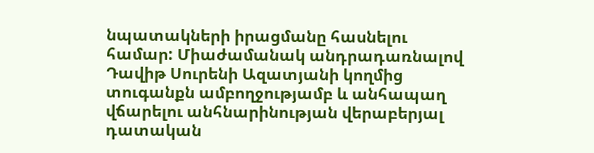նպատակների իրացմանը հասնելու համար: Միաժամանակ անդրադառնալով Դավիթ Սուրենի Ազատյանի կողմից տուգանքն ամբողջությամբ և անհապաղ վճարելու անհնարինության վերաբերյալ դատական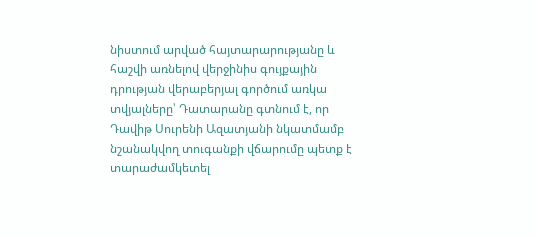նիստում արված հայտարարությանը և հաշվի առնելով վերջինիս գույքային դրության վերաբերյալ գործում առկա տվյալները՝ Դատարանը գտնում է, որ Դավիթ Սուրենի Ազատյանի նկատմամբ նշանակվող տուգանքի վճարումը պետք է տարաժամկետել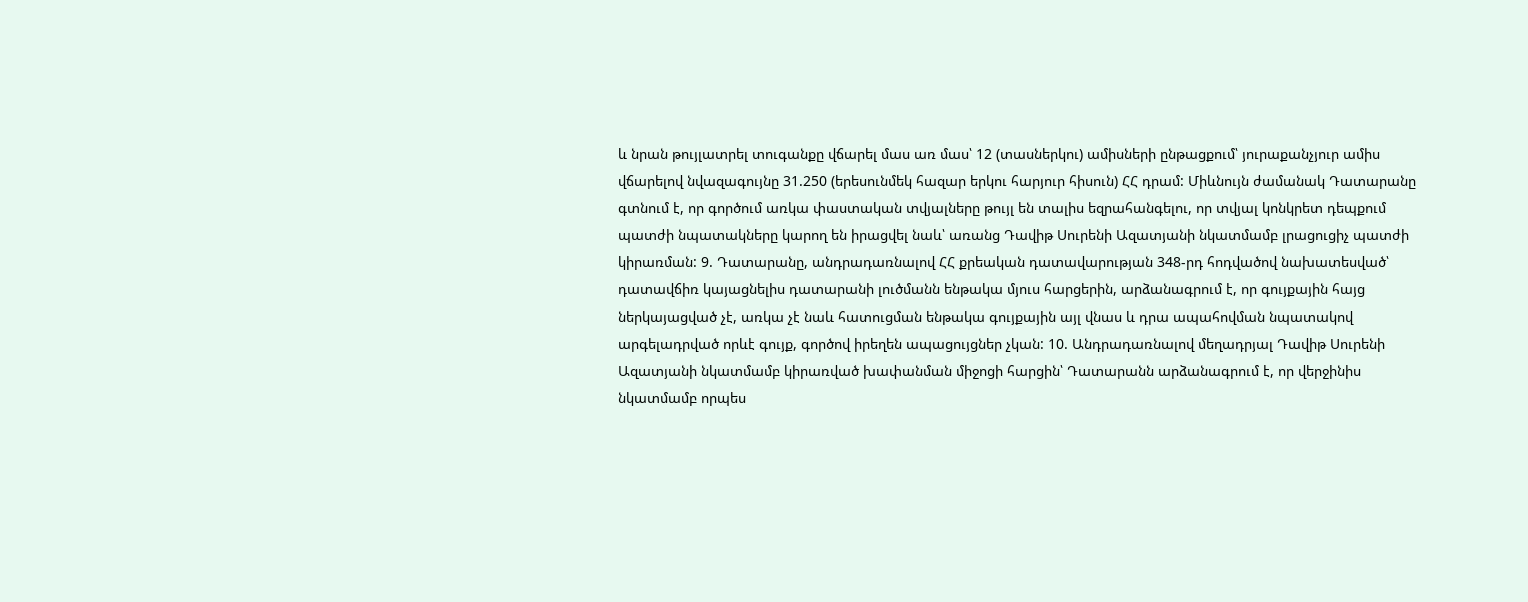և նրան թույլատրել տուգանքը վճարել մաս առ մաս՝ 12 (տասներկու) ամիսների ընթացքում՝ յուրաքանչյուր ամիս վճարելով նվազագույնը 31.250 (երեսունմեկ հազար երկու հարյուր հիսուն) ՀՀ դրամ: Միևնույն ժամանակ Դատարանը գտնում է, որ գործում առկա փաստական տվյալները թույլ են տալիս եզրահանգելու, որ տվյալ կոնկրետ դեպքում պատժի նպատակները կարող են իրացվել նաև՝ առանց Դավիթ Սուրենի Ազատյանի նկատմամբ լրացուցիչ պատժի կիրառման: 9. Դատարանը, անդրադառնալով ՀՀ քրեական դատավարության 348-րդ հոդվածով նախատեսված՝ դատավճիռ կայացնելիս դատարանի լուծմանն ենթակա մյուս հարցերին, արձանագրում է, որ գույքային հայց ներկայացված չէ, առկա չէ նաև հատուցման ենթակա գույքային այլ վնաս և դրա ապահովման նպատակով արգելադրված որևէ գույք, գործով իրեղեն ապացույցներ չկան: 10. Անդրադառնալով մեղադրյալ Դավիթ Սուրենի Ազատյանի նկատմամբ կիրառված խափանման միջոցի հարցին՝ Դատարանն արձանագրում է, որ վերջինիս նկատմամբ որպես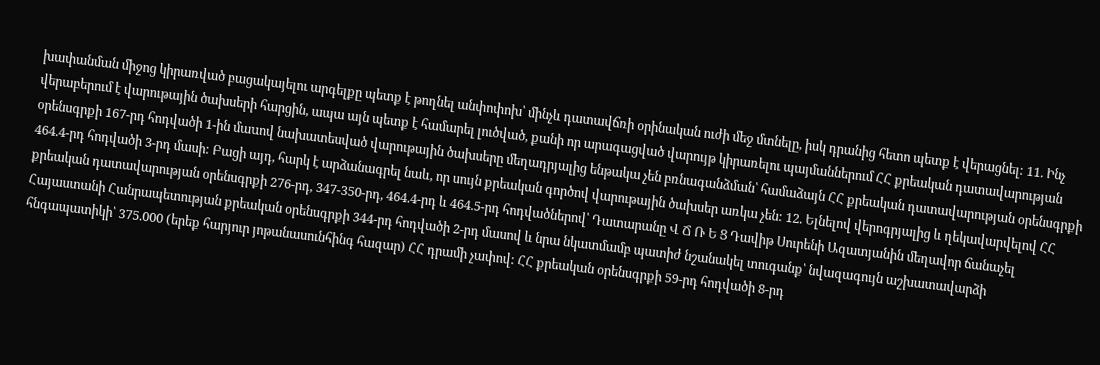խափանման միջոց կիրառված բացակայելու արգելքը պետք է թողնել անփոփոխ՝ մինչև դատավճռի օրինական ուժի մեջ մտնելը, իսկ դրանից հետո պետք է վերացնել: 11. Ինչ վերաբերում է վարութային ծախսերի հարցին, ապա այն պետք է համարել լուծված, քանի որ արագացված վարույթ կիրառելու պայմաններում ՀՀ քրեական դատավարության օրենսգրքի 167-րդ հոդվածի 1-ին մաuով նախատեսված վարութային ծախսերը մեղադրյալից ենթակա չեն բռնագանձման՝ համաձայն ՀՀ քրեական դատավարության օրենսգրքի 464.4-րդ հոդվածի 3-րդ մասի: Բացի այդ, հարկ է արձանագրել նաև, որ սույն քրեական գործով վարութային ծախսեր առկա չեն: 12. Ելնելով վերոգրյալից և ղեկավարվելով ՀՀ քրեական դատավարության օրենսգրքի 276-րդ, 347-350-րդ, 464.4-րդ և 464.5-րդ հոդվածներով՝ Դատարանը Վ Ճ Ռ Ե Ց Դավիթ Սուրենի Ազատյանին մեղավոր ճանաչել Հայաստանի Հանրապետության քրեական օրենսգրքի 344-րդ հոդվածի 2-րդ մասով և նրա նկատմամբ պատիժ նշանակել տուգանք՝ նվազագույն աշխատավարձի հնգապատիկի՝ 375.000 (երեք հարյուր յոթանասունհինգ հազար) ՀՀ դրամի չափով: ՀՀ քրեական օրենսգրքի 59-րդ հոդվածի 8-րդ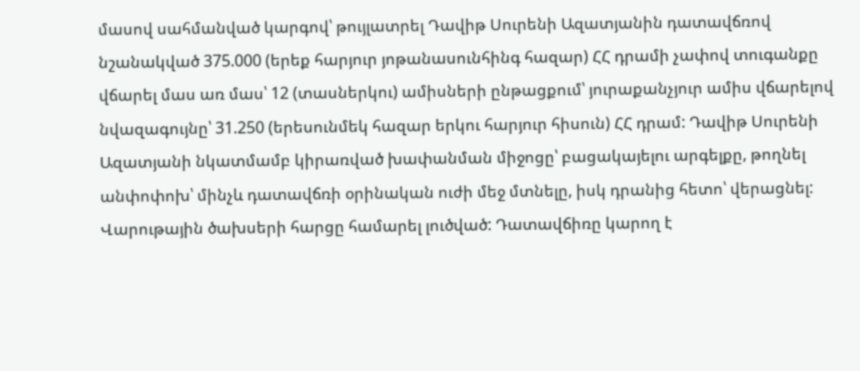մասով սահմանված կարգով՝ թույլատրել Դավիթ Սուրենի Ազատյանին դատավճռով նշանակված 375.000 (երեք հարյուր յոթանասունհինգ հազար) ՀՀ դրամի չափով տուգանքը վճարել մաս առ մաս՝ 12 (տասներկու) ամիսների ընթացքում՝ յուրաքանչյուր ամիս վճարելով նվազագույնը՝ 31.250 (երեսունմեկ հազար երկու հարյուր հիսուն) ՀՀ դրամ: Դավիթ Սուրենի Ազատյանի նկատմամբ կիրառված խափանման միջոցը՝ բացակայելու արգելքը, թողնել անփոփոխ՝ մինչև դատավճռի օրինական ուժի մեջ մտնելը, իսկ դրանից հետո՝ վերացնել: Վարութային ծախսերի հարցը համարել լուծված: Դատավճիռը կարող է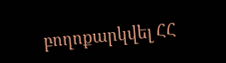բողոքարկվել ՀՀ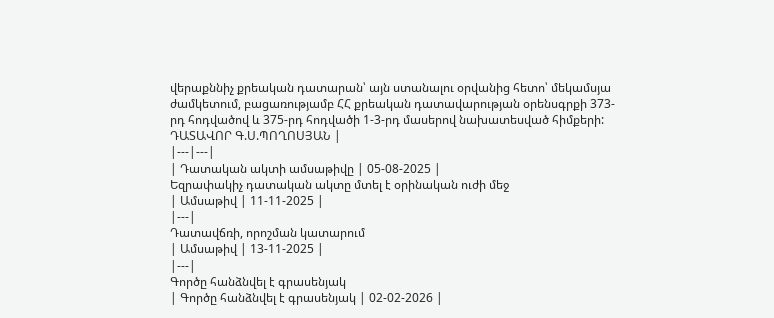վերաքննիչ քրեական դատարան՝ այն ստանալու օրվանից հետո՝ մեկամսյա ժամկետում, բացառությամբ ՀՀ քրեական դատավարության օրենսգրքի 373-րդ հոդվածով և 375-րդ հոդվածի 1-3-րդ մասերով նախատեսված հիմքերի: ԴԱՏԱՎՈՐ Գ.Ս.ՊՈՂՈՍՅԱՆ |
|---|---|
| Դատական ակտի ամսաթիվը | 05-08-2025 |
Եզրափակիչ դատական ակտը մտել է օրինական ուժի մեջ
| Ամսաթիվ | 11-11-2025 |
|---|
Դատավճռի, որոշման կատարում
| Ամսաթիվ | 13-11-2025 |
|---|
Գործը հանձնվել է գրասենյակ
| Գործը հանձնվել է գրասենյակ | 02-02-2026 |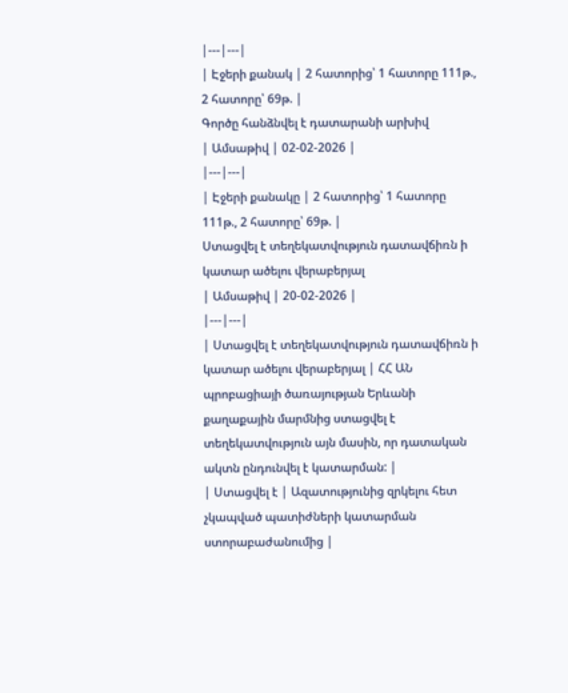|---|---|
| Էջերի քանակ | 2 հատորից՝ 1 հատորը 111թ., 2 հատորը՝ 69թ. |
Գործը հանձնվել է դատարանի արխիվ
| Ամսաթիվ | 02-02-2026 |
|---|---|
| Էջերի քանակը | 2 հատորից՝ 1 հատորը 111թ., 2 հատորը՝ 69թ. |
Ստացվել է տեղեկատվություն դատավճիռն ի կատար ածելու վերաբերյալ
| Ամսաթիվ | 20-02-2026 |
|---|---|
| Ստացվել է տեղեկատվություն դատավճիռն ի կատար ածելու վերաբերյալ | ՀՀ ԱՆ պրոբացիայի ծառայության Երևանի քաղաքային մարմնից ստացվել է տեղեկատվություն այն մասին, որ դատական ակտն ընդունվել է կատարման: |
| Ստացվել է | Ազատությունից զրկելու հետ չկապված պատիժների կատարման ստորաբաժանումից |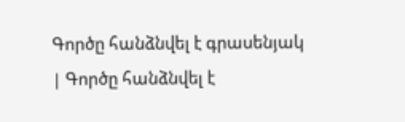Գործը հանձնվել է գրասենյակ
| Գործը հանձնվել է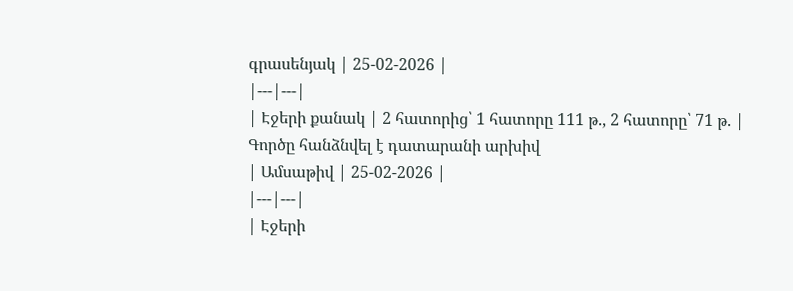գրասենյակ | 25-02-2026 |
|---|---|
| Էջերի քանակ | 2 հատորից՝ 1 հատորը 111 թ., 2 հատորը՝ 71 թ. |
Գործը հանձնվել է դատարանի արխիվ
| Ամսաթիվ | 25-02-2026 |
|---|---|
| Էջերի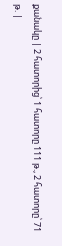քանակը | 2 հատորից՝ 1 հատորը 111 թ., 2 հատորը՝ 71 թ. |